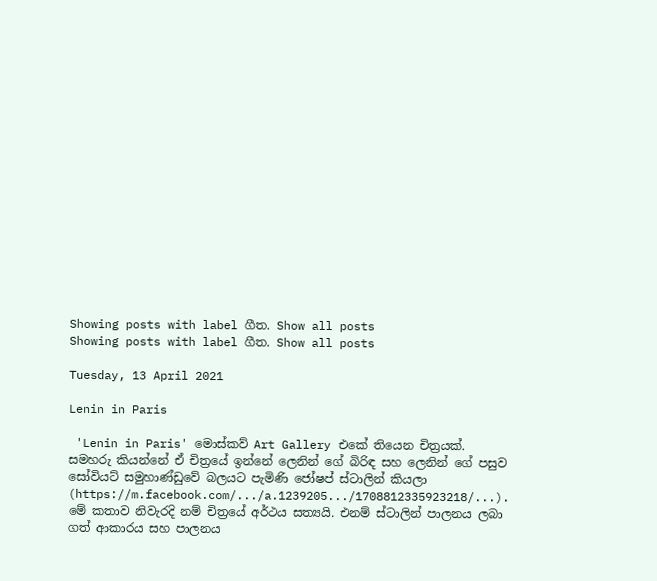Showing posts with label ගීත. Show all posts
Showing posts with label ගීත. Show all posts

Tuesday, 13 April 2021

Lenin in Paris

 'Lenin in Paris' මොස්කව් Art Gallery එකේ තියෙන චිත්‍රයක්. සමහරු කියන්නේ ඒ චිත්‍රයේ ඉන්නේ ලෙනින් ගේ බිරිඳ සහ ලෙනින් ගේ පසුව සෝවියට් සමුහාණ්ඩුවේ බලයට පැමිණි ජෝෂප් ස්ටාලින් කියලා (https://m.facebook.com/.../a.1239205.../1708812335923218/...). මේ කතාව නිවැරදි නම් චිත්‍රයේ අර්ථය සත්‍යයි. එනම් ස්ටාලින් පාලනය ලබා ගත් ආකාරය සහ පාලනය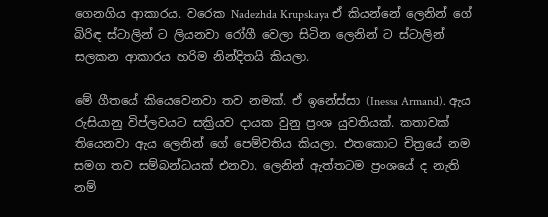ගෙනගිය ආකාරය. වරෙක Nadezhda Krupskaya ඒ කියන්නේ ලෙනින් ගේ බිරිඳ ස්ටාලින් ට ලියනවා රෝගී වෙලා සිටින ලෙනින් ට ස්ටාලින් සලකන ආකාරය හරිම නින්දිතයි කියලා.

මේ ගීතයේ කියෙවෙනවා තව නමක්. ඒ ඉනේස්සා (Inessa Armand). ඇය රුසියානු විප්ලවයට සක්‍රියව දායක වුනු ප්‍රංශ යුවතියක්. කතාවක් තියෙනවා ඇය ලෙනින් ගේ පෙම්වතිය කියලා. එතකොට චිත්‍රයේ නම සමග තව සම්බන්ධයක් එනවා. ලෙනින් ඇත්තටම ප්‍රංශයේ ද නැති නම්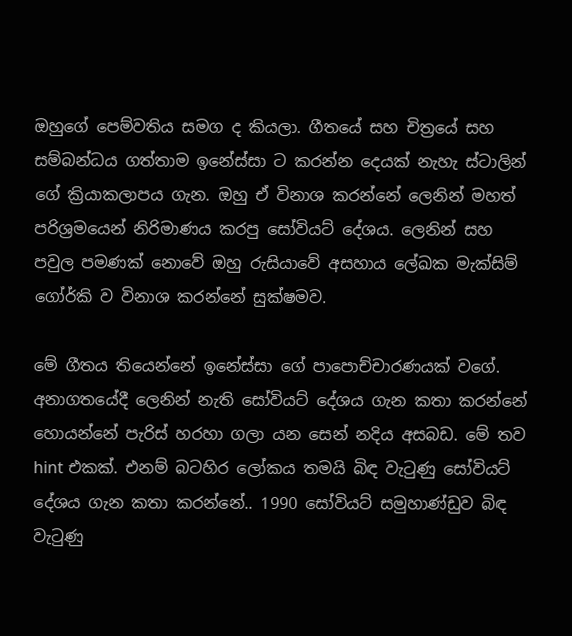ඔහුගේ පෙම්වතිය සමග ද කියලා. ගීතයේ සහ චිත්‍රයේ සහ සම්බන්ධය ගත්තාම ඉනේස්සා ට කරන්න දෙයක් නැහැ ස්ටාලින් ගේ ක්‍රියාකලාපය ගැන. ඔහු ඒ විනාශ කරන්නේ ලෙනින් මහත් පරිශ්‍රමයෙන් නිරිමාණය කරපු සෝවියට් දේශය. ලෙනින් සහ පවුල පමණක් නොවේ ඔහු රුසියාවේ අසහාය ලේඛක මැක්සිම් ගෝර්කි ව විනාශ කරන්නේ සුක්ෂමව.

මේ ගීතය තියෙන්නේ ඉනේස්සා ගේ පාපොච්චාරණයක් වගේ. අනාගතයේදී ලෙනින් නැති සෝවියට් දේශය ගැන කතා කරන්නේ හොයන්නේ පැරිස් හරහා ගලා යන සෙන් නදිය අසබඩ. මේ තව hint එකක්. එනම් බටහිර ලෝකය තමයි බිඳ වැටුණු සෝවියට් දේශය ගැන කතා කරන්නේ.. 1990 සෝවියට් සමුහාණ්ඩුව බිඳ වැටුණු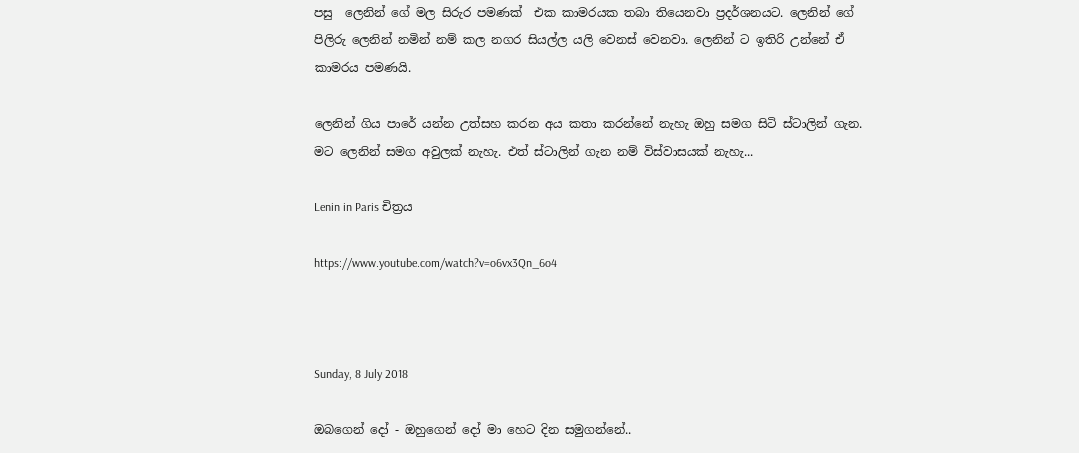පසු  ලෙනින් ගේ මල සිරුර පමණක්  එක කාමරයක තබා තියෙනවා ප්‍රදර්ශනයට. ලෙනින් ගේ පිලිරු ලෙනින් නමින් නම් කල නගර සියල්ල යලි වෙනස් වෙනවා. ලෙනින් ට ඉතිරි උන්නේ ඒ කාමරය පමණයි.

ලෙනින් ගිය පාරේ යන්න උත්සහ කරන අය කතා කරන්නේ නැහැ ඔහු සමග සිටි ස්ටාලින් ගැන. මට ලෙනින් සමග අවුලක් නැහැ. එත් ස්ටාලින් ගැන නම් විස්වාසයක් නැහැ...

Lenin in Paris චිත්‍රය

https://www.youtube.com/watch?v=o6vx3Qn_6o4



Sunday, 8 July 2018

ඔබගෙන් දෝ - ඔහුගෙන් දෝ මා හෙට දින සමුගන්නේ..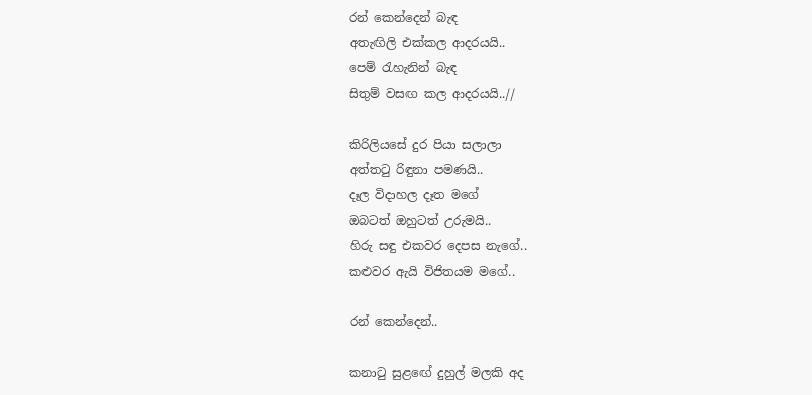රන් කෙන්දෙන් බැඳ
අතැඟිලි එක්කල ආදරයයි..
පෙම් රැහැනින් බැඳ
සිතුම් වසඟ කල ආදරයයි..//

කිරිලියසේ දුර පියා සලාලා
අත්තටු රිඳුනා පමණයි..
දෑල විදාහල දෑත මගේ
ඔබටත් ඔහුටත් උරුමයි..
හිරු සඳු එකවර දෙපස නැගේ..
කළුවර ඇයි විජිතයම මගේ..

රන් කෙන්දෙන්..

කනාටු සුළඟේ දුහුල් මලකි අද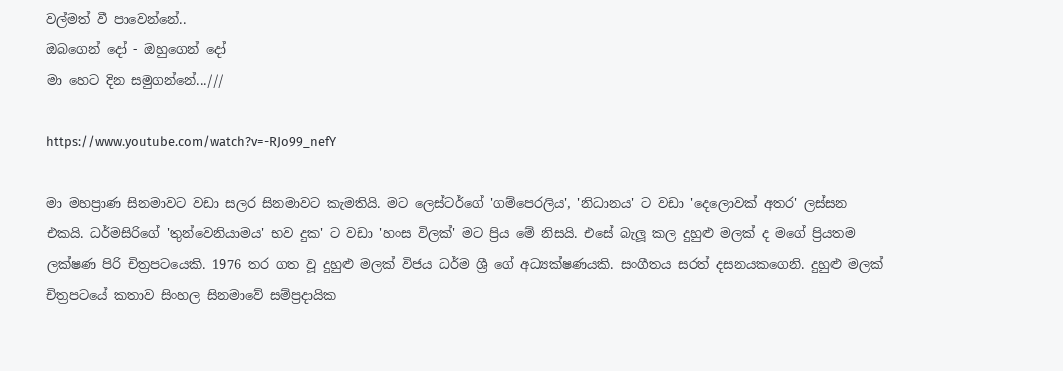වල්මත් වී පාවෙන්නේ..
ඔබගෙන් දෝ - ඔහුගෙන් දෝ
මා හෙට දින සමුගන්නේ...///

https://www.youtube.com/watch?v=-RJo99_nefY

මා මහප්‍රාණ සිනමාවට වඩා සලර සිනමාවට කැමතියි. මට ලෙස්ටර්ගේ 'ගම්පෙරලිය', 'නිධානය' ට වඩා 'දෙලොවක් අතර' ලස්සන එකයි. ධර්මසිරිගේ 'තුන්වෙනියාමය' භව දුක' ට වඩා 'හංස විලක්' මට ප්‍රිය මේ නිසයි. එසේ බැලූ කල දුහුළු මලක් ද මගේ ප්‍රියතම ලක්ෂණ පිරි චිත්‍රපටයෙකි. 1976 තර ගත වූ දුහුළු මලක් විජය ධර්ම ශ්‍රී ගේ අධ්‍යක්ෂණයකි. සංගීතය සරත් දසනයකගෙනි. දුහුළු මලක් චිත්‍රපටයේ කතාව සිංහල සිනමාවේ සම්ප්‍රදායික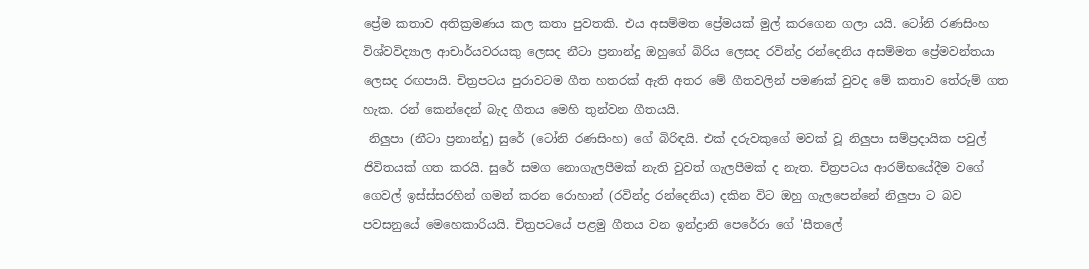ප්‍රේම කතාව අතික්‍රමණය කල කතා පුවතකි. එය අසම්මත ප්‍රේමයක් මුල් කරගෙන ගලා යයි. ටෝනි රණසිංහ විශ්වවිද්‍යාල ආචාර්යවරයකු ලෙසද නීටා ප්‍රනාන්දු ඔහුගේ බිරිය ලෙසද රවින්ද්‍ර රන්දෙනිය අසම්මත ප්‍රේමවන්තයා ලෙසද රඟපායි. චිත්‍රපටය පුරාවටම ගීත හතරක් ඇති අතර මේ ගීතවලින් පමණක් වුවද මේ කතාව තේරුම් ගත හැක. රන් කෙන්දෙන් බැද ගීතය මෙහි තුන්වන ගීතයයි.
 නිලුපා (නීටා ප්‍රනාන්දු) සුරේ (ටෝනි රණසිංහ) ගේ බිරිඳයි. එක් දරුවකුගේ මවක් වූ නිලුපා සම්ප්‍රදායික පවුල් ජිවිතයක් ගත කරයි. සුරේ සමග නොගැලපීමක් නැති වුවත් ගැලපීමක් ද නැත. චිත්‍රපටය ආරම්භයේදීම වගේ ගෙවල් ඉස්ස්සරහින් ගමන් කරන රොහාන් (රවින්ද්‍ර රන්දෙනිය) දකින විට ඔහු ගැලපෙන්නේ නිලුපා ට බව පවසනුයේ මෙහෙකාරියයි. චිත්‍රපටයේ පළමු ගීතය වන ඉන්ද්‍රානි පෙරේරා ගේ 'සීතලේ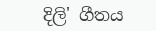දිලි' ගීතය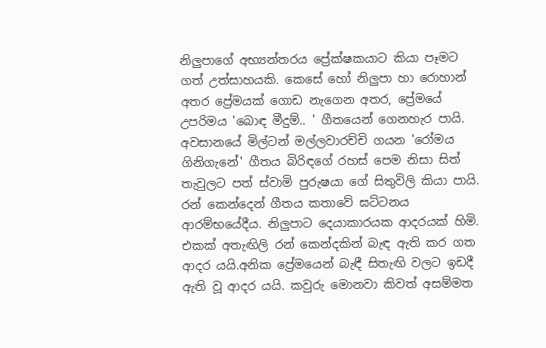නිලුපාගේ අභ්‍යන්තරය ප්‍රේක්ෂකයාට කියා පෑමට ගත් උත්සාහයකි. කෙසේ හෝ නිලුපා හා රොහාන් අතර ප්‍රේමයක් ගොඩ නැගෙන අතර, ප්‍රේමයේ උපරිමය 'බොඳ මීදුම්.. ' ගීතයෙන් ගෙනහැර පායි. අවසානයේ මිල්ටන් මල්ලවාරච්චි ගයන 'රෝමය ගිනිගැනේ' ගීතය බිරිඳගේ රහස් පෙම නිසා සිත් තැවුලට පත් ස්වාමි පුරුෂයා ගේ සිතුවිලි කියා පායි.
රන් කෙන්දෙන් ගීතය කතාවේ ඝට්ටනය ආරම්භයේදීය. නිලුපාට දෙයාකාරයක ආදරයක් හිමි. එකක් අතැඟිලි රන් කෙන්දකින් බැඳ ඇති කර ගත ආදර යයි.අනික ප්‍රේමයෙන් බැඳී සිතැඟි වලට ඉඩදී ඇති වූ ආදර යයි. කවුරු මොනවා කිවත් අසම්මත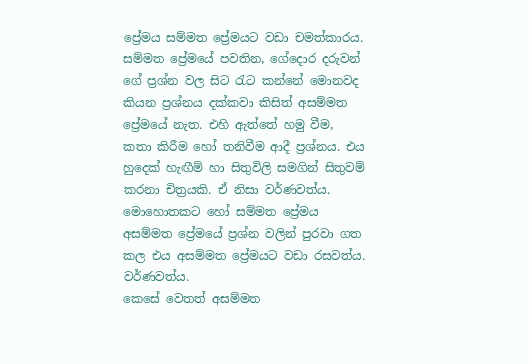ප්‍රේමය සම්මත ප්‍රේමයට වඩා චමත්කාරය. සම්මත ප්‍රේමයේ පවතින, ගේදොර දරුවන් ගේ ප්‍රශ්න වල සිට රැට කන්නේ මොනවද කියන ප්‍රශ්නය දක්කවා කිසිත් අසම්මත ප්‍රේමයේ නැත. එහි ඇත්තේ හමු වීම, කතා කිරීම හෝ තනිවීම ආදී ප්‍රශ්නය. එය හුදෙක් හැඟීම් හා සිතුවිලි සමගින් සිතුවම් කරනා චිත්‍රයකි. ඒ නිසා වර්ණවත්ය. මොහොතකට හෝ සම්මත ප්‍රේමය අසම්මත ප්‍රේමයේ ප්‍රශ්න වලින් පුරවා ගත කල එය අසම්මත ප්‍රේමයට වඩා රසවත්ය. වර්ණවත්ය.
කෙසේ වෙතත් අසම්මත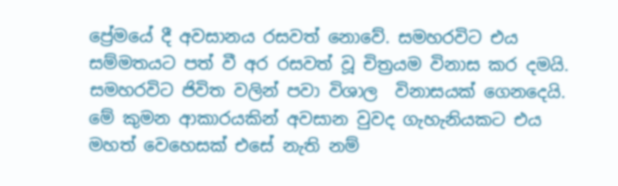ප්‍රේමයේ දී අවසානය රසවත් නොවේ. සමහරවිට එය සම්මතයට පත් වී අර රසවත් වූ චිත්‍රයම විනාස කර දමයි. සමහරවිට ජිවිත වලින් පවා විශාල  විනාසයක් ගෙනදෙයි. මේ කුමන ආකාරයකින් අවසාන වුවද ගැහැනියකට එය මහත් වෙහෙසක් එසේ නැති නම්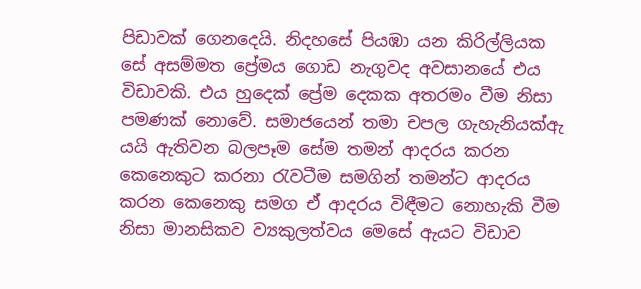පිඩාවක් ගෙනදෙයි. නිදහසේ පියඹා යන කිරිල්ලියක සේ අසම්මත ප්‍රේමය ගොඩ නැගුවද අවසානයේ එය විඩාවකි. එය හුදෙක් ප්‍රේම දෙකක අතරමං වීම නිසා පමණක් නොවේ. සමාජයෙන් තමා චපල ගැහැනියක්ඇ යයි ඇතිවන බලපෑම සේම තමන් ආදරය කරන කෙනෙකුට කරනා රැවටීම සමගින් තමන්ට ආදරය කරන කෙනෙකු සමග ඒ ආදරය විඳීමට නොහැකි වීම නිසා මානසිකව ව්‍යකුලත්වය මෙසේ ඇයට විඩාව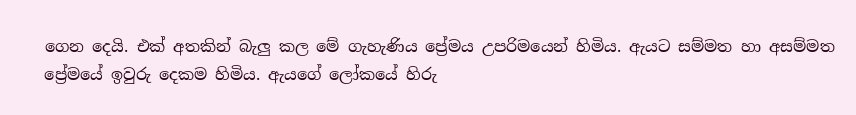ගෙන දෙයි. එක් අතකින් බැලු කල මේ ගැහැණිය ප්‍රේමය උපරිමයෙන් හිමිය. ඇයට සම්මත හා අසම්මත ප්‍රේමයේ ඉවුරු දෙකම හිමිය. ඇයගේ ලෝකයේ හිරු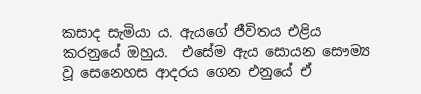කසාද සැමියා ය. ඇයගේ ජීවිතය එළිය කරනුයේ ඔහුය.  එසේම ඇය සොයන සෞම්‍ය වූ සෙනෙහස ආදරය ගෙන එනුයේ ඒ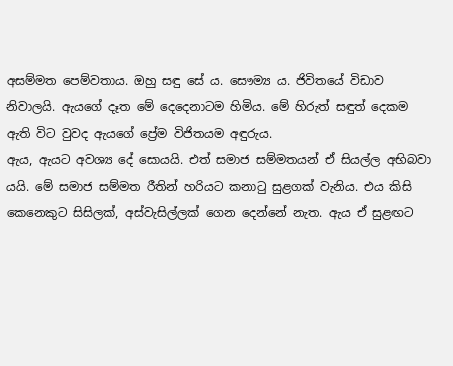අසම්මත පෙම්වතාය. ඔහු සඳු සේ ය. සෞම්‍ය ය. ජිවිතයේ විඩාව නිවාලයි. ඇයගේ දෑත මේ දෙදෙනාටම හිමිය. මේ හිරුත් සඳුත් දෙකම ඇති විට වුවද ඇයගේ ප්‍රේම විජිතයම අඳුරුය.
ඇය, ඇයට අවශ්‍ය දේ සොයයි. එත් සමාජ සම්මතයන් ඒ සියල්ල අභිබවා යයි. මේ සමාජ සම්මත රීතින් හරියට කනාටු සුළගක් වැනිය. එය කිසි කෙනෙකුට සිසිලක්, අස්වැසිල්ලක් ගෙන දෙන්නේ නැත. ඇය ඒ සුළඟට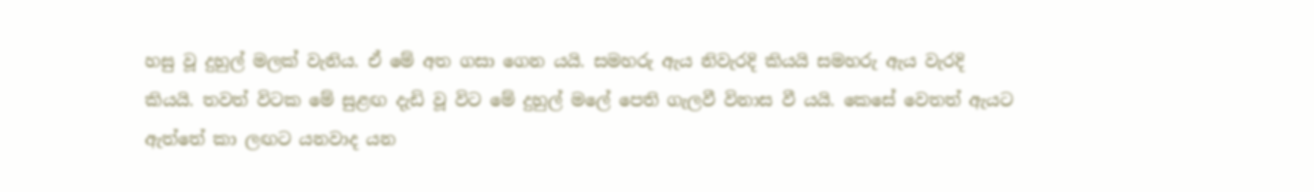හසු වූ දුහුල් මලක් වැනිය. ඒ මේ අත ගසා ගෙන යයි. සමහරු ඇය නිවැරදි කියයි සමහරු ඇය වැරදි කියයි. තවත් විටක මේ සුළඟ දැඩි වූ විට මේ දුහුල් මලේ පෙති ගැලවී විනාස වී යයි. කෙසේ වෙතත් ඇයට ඇත්තේ කා ලඟට යනවාද යන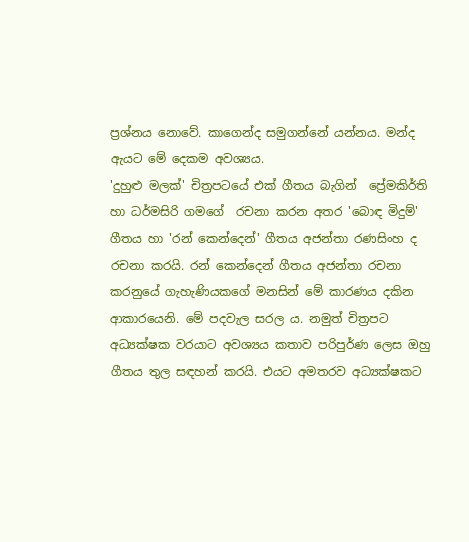ප්‍රශ්නය නොවේ. කාගෙන්ද සමුගන්නේ යන්නය. මන්ද ඇයට මේ දෙකම අවශ්‍යය.
'දුහුළු මලක්' චිත්‍රපටයේ එක් ගීතය බැගින්  ප්‍රේමකිර්ති හා ධර්මසිරි ගමගේ  රචනා කරන අතර 'බොඳ මිදුම්' ගීතය හා 'රන් කෙන්දෙන්' ගීතය අජන්තා රණසිංහ ද රචනා කරයි. රන් කෙන්දෙන් ගීතය අජන්තා රචනා කරනුයේ ගැහැණියකගේ මනසින් මේ කාරණය දකින ආකාරයෙනි. මේ පදවැල සරල ය. නමුත් චිත්‍රපට අධ්‍යක්ෂක වරයාට අවශ්‍යය කතාව පරිපුර්ණ ලෙස ඔහු ගීතය තුල සඳහන් කරයි. එයට අමතරව අධ්‍යක්ෂකට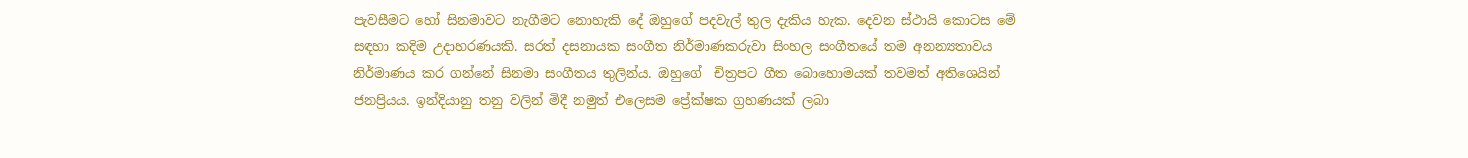පැවසීමට හෝ සිනමාවට නැගීමට නොහැකි දේ ඔහුගේ පදවැල් තුල දැකිය හැක. දෙවන ස්ථායි කොටස මේ සඳහා කදිම උදාහරණයකි. සරත් දසනායක සංගීත නිර්මාණකරුවා සිංහල සංගීතයේ තම අනන්‍යතාවය නිර්මාණය කර ගන්නේ සිනමා සංගීතය තුලින්ය. ඔහුගේ  චිත්‍රපට ගීත බොහොමයක් තවමත් අතිශෙයින් ජනප්‍රියය. ඉන්දියානු තනු වලින් මිදී නමුත් එලෙසම ප්‍රේක්ෂක ග්‍රහණයක් ලබා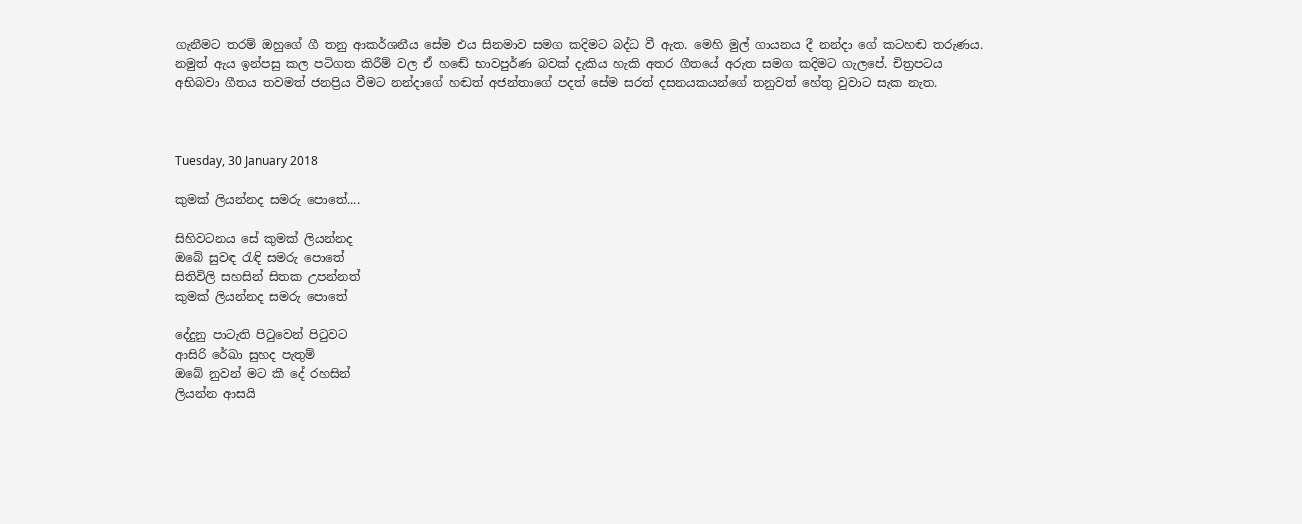ගැනීමට තරම් ඔහුගේ ගී තනු ආකර්ශනීය සේම එය සිනමාව සමග කදිමට බද්ධ වී ඇත. මෙහි මුල් ගායනය දී නන්දා ගේ කටහඬ තරුණය. නමුත් ඇය ඉන්පසු කල පටිගත කිරීම් වල ඒ හඬේ භාවපුර්ණ බවක් දැකිය හැකි අතර ගීතයේ අරුත සමග කදිමට ගැලපේ. චිත්‍රපටය අභිබවා ගීතය තවමත් ජනප්‍රිය වීමට නන්දාගේ හඬත් අජන්තාගේ පදත් සේම සරත් දසනයකයන්ගේ තනුවත් හේතු වුවාට සැක නැත.



Tuesday, 30 January 2018

කුමක් ලියන්නද සමරු පොතේ....

සිහිවටනය සේ කුමක් ලියන්නද
ඔබේ සුවඳ රැඳි සමරු පොතේ
සිතිවිලි සහසින් සිතක උපන්නත්
කුමක් ලියන්නද සමරු පොතේ

දේදුනු පාටැති පිටුවෙන් පිටුවට
ආසිරි රේඛා සුහද පැතුම්
ඔබේ නුවන් මට කී දේ රහසින්
ලියන්න ආසයි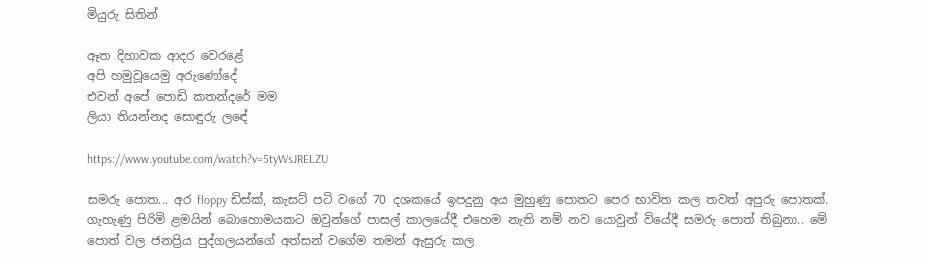මියුරු සිතින්

ඈත දිහාවක ආදර වෙරළේ
අපි හමුවූයෙමු අරුණෝදේ
එවන් අපේ පොඩි කතන්දරේ මම
ලියා තියන්නද සොඳුරු ලඳේ

https://www.youtube.com/watch?v=5tyWsJRELZU

සමරු පොත... අර floppy ඩිස්ක්, කැසට් පටි වගේ 70 දශකයේ ඉපදුනු අය මුහුණු පොතට පෙර භාවිත කල තවත් අපුරු පොතක්. ගැහැණු පිරිමි ළමයින් බොහොමයකට ඔවුන්ගේ පාසල් කාලයේදී එහෙම නැති නම් නව යොවුන් වියේදී සමරු පොත් තිබුනා.. මේ පොත් වල ජනප්‍රිය පුද්ගලයන්ගේ අත්සන් වගේම තමන් ඇසුරු කල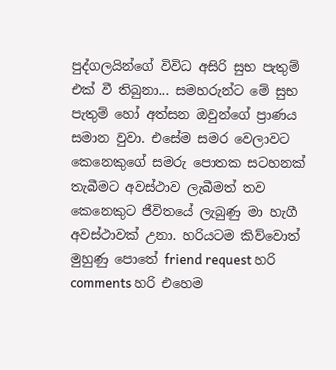පුද්ගලයින්ගේ විවිධ අසිරි සුභ පැතුම් එක් වී තිබුනා... සමහරුන්ට මේ සුභ පැතුම් හෝ අත්සන ඔවුන්ගේ ප්‍රාණය සමාන වුවා. එසේම සමර වෙලාවට කෙනෙකුගේ සමරු පොතක සටහනක් තැබීමට අවස්ථාව ලැබීමත් තව කෙනෙකුට ජීවිතයේ ලැබුණු මා හැගී අවස්ථාවක් උනා. හරියටම කිව්වොත් මුහුණු පොතේ friend request හරි comments හරි එහෙම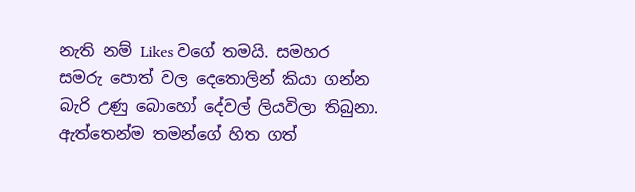නැති නම් Likes වගේ තමයි. සමහර සමරු පොත් වල දෙතොලින් කියා ගන්න බැරි උණු බොහෝ දේවල් ලියවිලා තිබුනා. ඇත්තෙන්ම තමන්ගේ හිත ගත්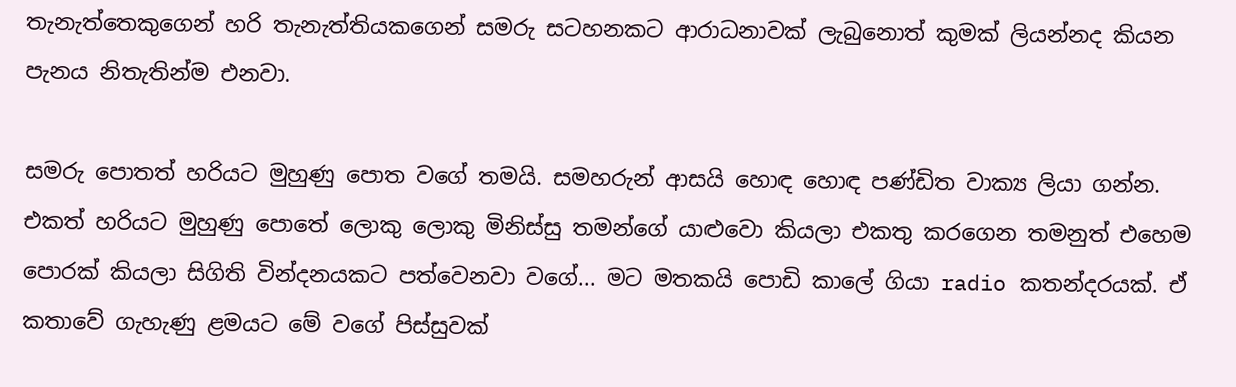තැනැත්තෙකුගෙන් හරි තැනැත්තියකගෙන් සමරු සටහනකට ආරාධනාවක් ලැබුනොත් කුමක් ලියන්නද කියන පැනය නිතැතින්ම එනවා.

සමරු පොතත් හරියට මුහුණු පොත වගේ තමයි. සමහරුන් ආසයි හොඳ හොඳ පණ්ඩිත වාක්‍ය ලියා ගන්න. එකත් හරියට මුහුණු පොතේ ලොකු ලොකු මිනිස්සු තමන්ගේ යාළුවො කියලා එකතු කරගෙන තමනුත් එහෙම පොරක් කියලා සිගිති වින්දනයකට පත්වෙනවා වගේ... මට මතකයි පොඩි කාලේ ගියා radio කතන්දරයක්. ඒ කතාවේ ගැහැණු ළමයට මේ වගේ පිස්සුවක්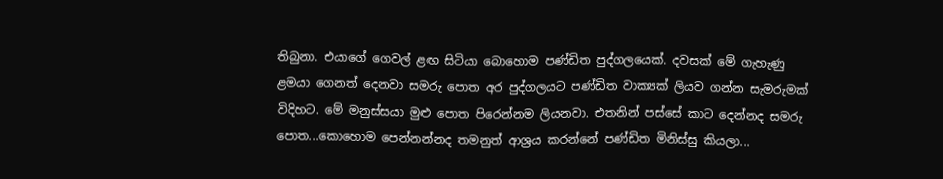තිබුනා. එයාගේ ගෙවල් ළඟ සිටියා බොහොම පණ්ඩිත පුද්ගලයෙක්. දවසක් මේ ගැහැණු ළමයා ගෙනත් දෙනවා සමරු පොත අර පුද්ගලයට පණ්ඩිත වාක්‍යක් ලියව ගන්න සැමරුමක් විදිහට. මේ මනුස්සයා මුළු පොත පිරෙන්නම ලියනවා. එතනින් පස්සේ කාට දෙන්නද සමරු පොත...කොහොම පෙන්නන්නද තමනුත් ආශ්‍රය කරන්නේ පණ්ඩිත මිනිස්සු කියලා...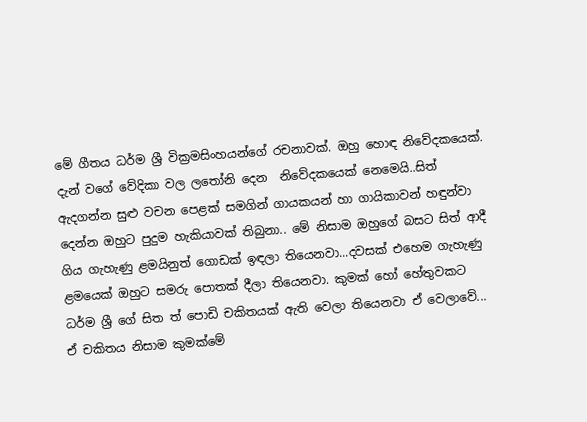මේ ගීතය ධර්ම ශ්‍රී වික්‍රමසිංහයන්ගේ රචනාවක්. ඔහු හොඳ නිවේදකයෙක්. දැන් වගේ වේදිකා වල ලතෝනි දෙන  නිවේදකයෙක් නෙමෙයි..සිත් ඇදගන්න සුළු වචන පෙළක් සමගින් ගායකයන් හා ගායිකාවන් හඳුන්වා දෙන්න ඔහුට පුදුම හැකියාවක් තිබුනා.. මේ නිසාම ඔහුගේ බසට සිත් ආදී ගිය ගැහැණු ළමයිනුත් ගොඩක් ඉඳලා තියෙනවා...දවසක් එහෙම ගැහැණු ළමයෙක් ඔහුට සමරු පොතක් දීලා තියෙනවා. කුමක් හෝ හේතුවකට ධර්ම ශ්‍රී ගේ සිත ත් පොඩි චකිතයක් ඇති වෙලා තියෙනවා ඒ වෙලාවේ... ඒ චකිතය නිසාම කුමක්මේ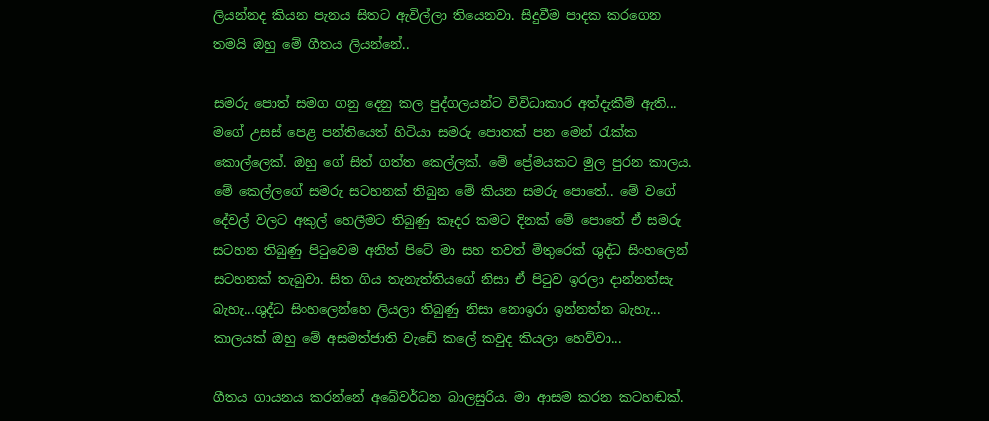ලියන්නද කියන පැනය සිතට ඇවිල්ලා තියෙනවා. සිදුවීම පාදක කරගෙන තමයි ඔහු මේ ගීතය ලියන්නේ..

සමරු පොත් සමග ගනු දෙනු කල පුද්ගලයන්ට විවිධාකාර අත්දැකීම් ඇති... මගේ උසස් පෙළ පන්තියෙත් හිටියා සමරු පොතක් පන මෙන් රැක්ක කොල්ලෙක්. ඔහු ගේ සිත් ගත්ත කෙල්ලක්. මේ ප්‍රේමයකට මුල පුරන කාලය. මේ කෙල්ලගේ සමරු සටහනක් තිබුන මේ කියන සමරු පොතේ.. මේ වගේ දේවල් වලට අකුල් හෙලීමට තිබුණු කෑදර කමට දිනක් මේ පොතේ ඒ සමරු සටහන තිබුණු පිටුවෙම අනිත් පිටේ මා සහ තවත් මිතුරෙක් ශුද්ධ සිංහලෙන් සටහනක් තැබුවා. සිත ගිය තැනැත්තියගේ නිසා ඒ පිටුව ඉරලා දාන්නත්සැ බැහැ...ශුද්ධ සිංහලෙන්හෙ ලියලා තිබුණු නිසා නොඉරා ඉන්නත්න බැහැ...  කාලයක් ඔහු මේ අසමත්ජාති වැඩේ කලේ කවුද කියලා හෙව්වා...

ගීතය ගායනය කරන්නේ අබේවර්ධන බාලසුරිය. මා ආසම කරන කටහඬක්.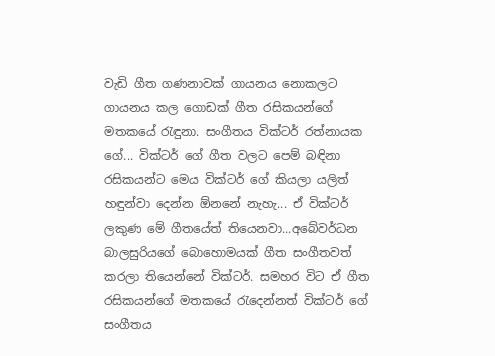වැඩි ගීත ගණනාවක් ගායනය නොකලට ගායනය කල ගොඩක් ගීත රසිකයන්ගේ මතකයේ රැඳුනා. සංගීතය වික්ටර් රත්නායක ගේ... වික්ටර් ගේ ගීත වලට පෙම් බඳිනා රසිකයන්ට මෙය වික්ටර් ගේ කියලා යලිත් හඳුන්වා දෙන්න ඕනනේ නැහැ... ඒ වික්ටර් ලකුණ මේ ගීතයේත් තියෙනවා...අබේවර්ධන බාලසුරියගේ බොහොමයක් ගීත සංගීතවත් කරලා තියෙන්නේ වික්ටර්. සමහර විට ඒ ගීත රසිකයන්ගේ මතකයේ රැදෙන්නත් වික්ටර් ගේ සංගීතය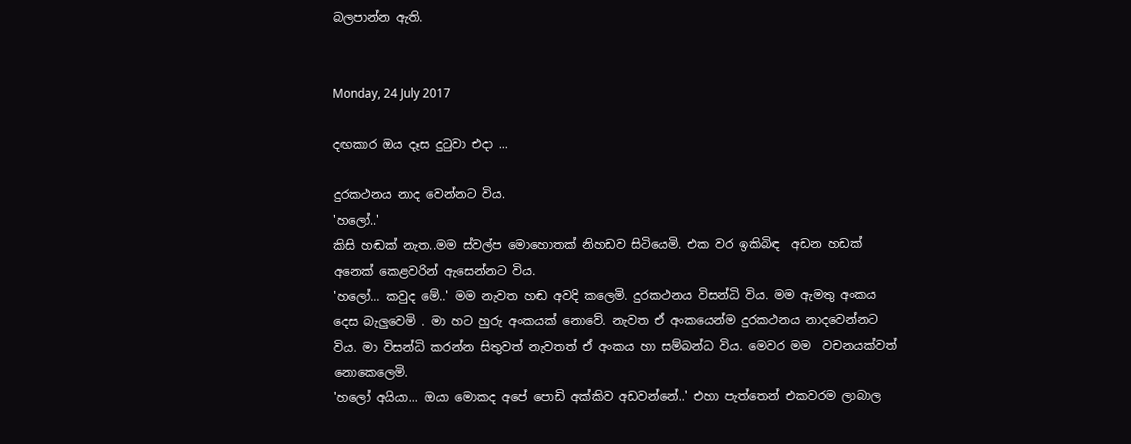බලපාන්න ඇති.


Monday, 24 July 2017

දඟකාර ඔය දෑස දුටුවා එදා ...

දුරකථනය නාද වෙන්නට විය.
'හලෝ..'
කිසි හඬක් නැත..මම ස්වල්ප මොහොතක් නිහඩව සිටියෙමි. එක වර ඉකිබිඳ  අඩන හඩක් අනෙක් කෙළවරින් ඇසෙන්නට විය.
'හලෝ... කවුද මේ..' මම නැවත හඬ අවදි කලෙමි. දුරකථනය විසන්ධි විය. මම ඇමතු අංකය දෙස බැලුවෙමි . මා හට හුරු අංකයක් නොවේ. නැවත ඒ අංකයෙන්ම දුරකථනය නාදවෙන්නට විය. මා විසන්ධි කරන්න සිතුවත් නැවතත් ඒ අංකය හා සම්බන්ධ විය. මෙවර මම  වචනයක්වත් නොකෙලෙමි.
'හලෝ අයියා... ඔයා මොකද අපේ පොඩි අක්කිව අඩවන්නේ..' එහා පැත්තෙන් එකවරම ලාබාල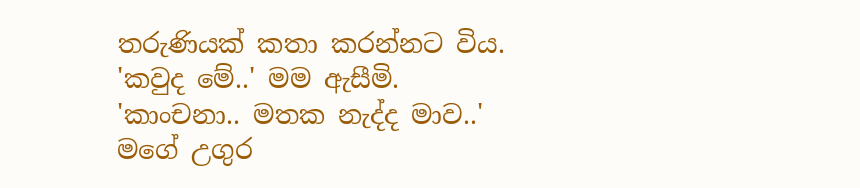තරුණියක් කතා කරන්නට විය.
'කවුද මේ..' මම ඇසීමි.
'කාංචනා.. මතක නැද්ද මාව..'
මගේ උගුර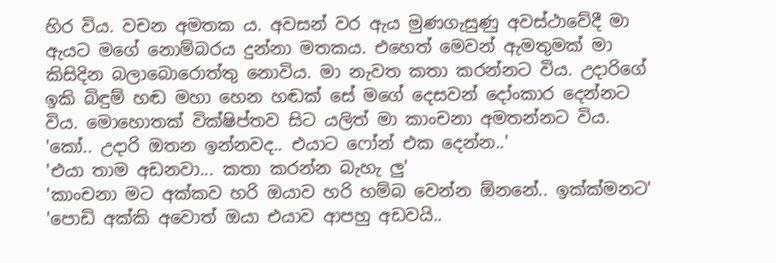හිර විය. වචන අමතක ය. අවසන් වර ඇය මුණගැසුණු අවස්ථාවේදී මා ඇයට මගේ නොම්බරය දුන්නා මතකය. එහෙත් මෙවන් ඇමතුමක් මා කිසිදින බලාබොරොත්තු නොවිය. මා නැවත කතා කරන්නට විය. උදාරිගේ ඉකි බිඳුම් හඬ මහා හෙන හඬක් සේ මගේ දෙසවන් දෝංකාර දෙන්නට විය. මොහොතක් වික්ෂිප්තව සිට යලිත් මා කාංචනා අමතන්නට විය.
'කෝ.. උදාරි ඔතන ඉන්නවද.. එයාට ෆෝන් එක දෙන්න..'
'එයා තාම අඩනවා... කතා කරන්න බැහැ ලු'
'කාංචනා මට අක්කව හරි ඔයාව හරි හම්බ වෙන්න ඕනනේ.. ඉක්ක්මනට'
'පොඩි අක්කි අවොත් ඔයා එයාව ආපහු අඩවයි..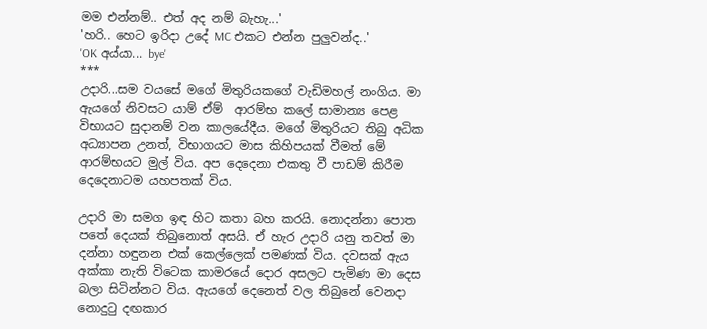මම එන්නම්.. එත් අද නම් බැහැ...'
'හරි.. හෙට ඉරිදා උදේ MC එකට එන්න පුලුවන්ද..'
'OK අය්යා... bye'
***
උදාරි...සම වයසේ මගේ මිතුරියකගේ වැඩිමහල් නංගිය. මා ඇයගේ නිවසට යාම් ඒම්  ආරම්භ කලේ සාමාන්‍ය පෙළ විභායට සුදානම් වන කාලයේදීය. මගේ මිතුරියට තිබු අධික අධ්‍යාපන උනත්, විභාගයට මාස කිහිපයක් වීමත් මේ ආරම්භයට මුල් විය. අප දෙදෙනා එකතු වී පාඩම් කිරීම දෙදෙනාටම යහපතක් විය.

උදාරි මා සමග ඉඳ හිට කතා බහ කරයි. නොදන්නා පොත පතේ දෙයක් තිබුනොත් අසයි. ඒ හැර උදාරි යනු තවත් මා දන්නා හඳුනන එක් කෙල්ලෙක් පමණක් විය. දවසක් ඇය අක්කා නැති විටෙක කාමරයේ දොර අසලට පැමිණ මා දෙස බලා සිටින්නට විය. ඇයගේ දෙනෙත් වල තිබුනේ වෙනදා නොදුටු දඟකාර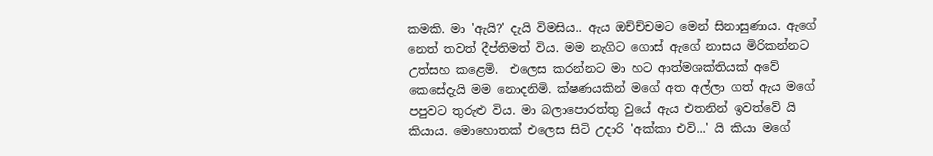කමකි. මා 'ඇයි?' දැයි විමසිය.. ඇය ඔච්ච්චමට මෙන් සිනාසුණාය. ඇගේ නෙත් තවත් දීප්තිමත් විය. මම නැගිට ගොස් ඇගේ නාසය මිරිකන්නට උත්සහ කළෙමි.  එලෙස කරන්නට මා හට ආත්මශක්තියක් අවේ කෙසේදැයි මම නොදනිමි. ක්ෂණයකින් මගේ අත අල්ලා ගත් ඇය මගේ පපුවට තුරුළු විය. මා බලාපොරත්තු වුයේ ඇය එතනින් ඉවත්වේ යි කියාය. මොහොතක් එලෙස සිටි උදාරි 'අක්කා එවි...' යි කියා මගේ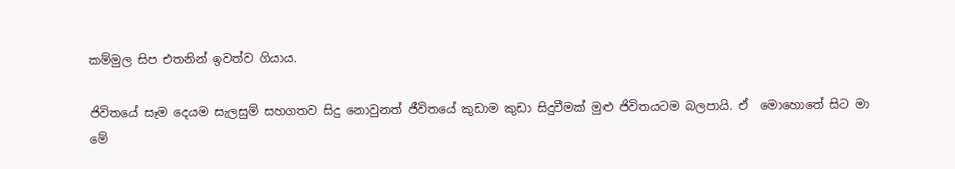කම්මුල සිප එතනින් ඉවත්ව ගියාය.

ජිවිතයේ සෑම දෙයම සැලසුම් සහගතව සිදු නොවුනත් ජීවිතයේ කුඩාම කුඩා සිදුවීමක් මුළු ජිවිතයටම බලපායි. ඒ  මොහොතේ සිට මා මේ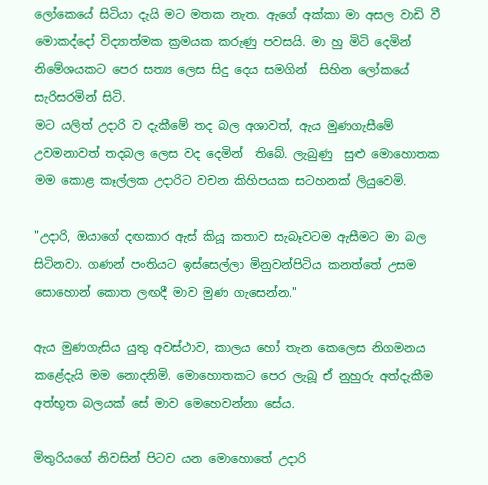ලෝකෙයේ සිටියා දැයි මට මතක නැත. ඇගේ අක්කා මා අසල වාඩි වී මොකද්දෝ විද්‍යාත්මක ක්‍රමයක කරුණු පවසයි. මා හු මිටි දෙමින් නිමේශයකට පෙර සත්‍ය ලෙස සිදු දෙය සමගින්  සිහින ලෝකයේ සැරිසරමින් සිටි.
මට යලිත් උදාරි ව දැකීමේ තද බල අශාවත්, ඇය මුණගැසීමේ  උවමනාවත් තදබල ලෙස වද දෙමින්  තිබේ. ලැබුණු  සුළු මොහොතක මම කොළ කෑල්ලක උදාරිට වචන කිහිපයක සටහනක් ලියුවෙමි.

"උදාරි, ඔයාගේ දඟකාර ඇස් කියූ කතාව සැබෑවටම ඇසීමට මා බල සිටිනවා. ගණන් පංතියට ඉස්සෙල්ලා මිනුවන්පිටිය කනත්තේ උසම සොහොන් කොත ලඟදී මාව මුණ ගැසෙන්න."

ඇය මුණගැසිය යුතු අවස්ථාව, කාලය හෝ තැන කෙලෙස නිගමනය කළේදැයි මම නොදනිමි. මොහොතකට පෙර ලැබූ ඒ නුහුරු අත්දැකීම අත්භූත බලයක් සේ මාව මෙහෙවන්නා සේය.

මිතුරියගේ නිවසින් පිටව යන මොහොතේ උදාරි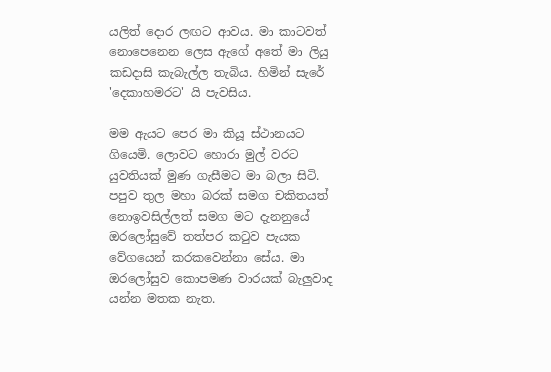යලිත් දොර ලඟට ආවය. මා කාටවත් නොපෙනෙන ලෙස ඇගේ අතේ මා ලියු කඩදාසි කැබැල්ල තැබිය. හිමින් සැරේ 'දෙකාහමරට' යි පැවසිය.

මම ඇයට පෙර මා කියූ ස්ථානයට ගියෙමි. ලොවට හොරා මුල් වරට යුවතියක් මුණ ගැසීමට මා බලා සිටි. පපුව තුල මහා බරක් සමග චකිතයත් නොඉවසිල්ලත් සමග මට දැනනුයේ ඔරලෝසුවේ තත්පර කටුව පැයක වේගයෙන් කරකවෙන්නා සේය. මා ඔරලෝසුව කොපමණ වාරයක් බැලුවාද යන්න මතක නැත.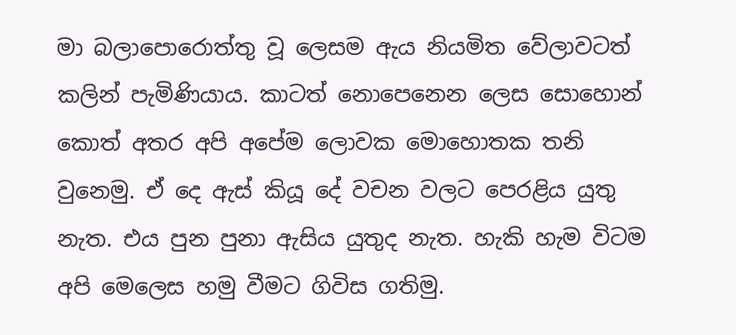මා බලාපොරොත්තු වූ ලෙසම ඇය නියමිත වේලාවටත් කලින් පැමිණියාය. කාටත් නොපෙනෙන ලෙස සොහොන් කොත් අතර අපි අපේම ලොවක මොහොතක තනි වුනෙමු. ඒ දෙ ඇස් කියූ දේ වචන වලට පෙරළිය යුතු  නැත. එය පුන පුනා ඇසිය යුතුද නැත. හැකි හැම විටම අපි මෙලෙස හමු වීමට ගිවිස ගතිමු.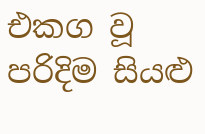එකග වූ පරිදිම සියළු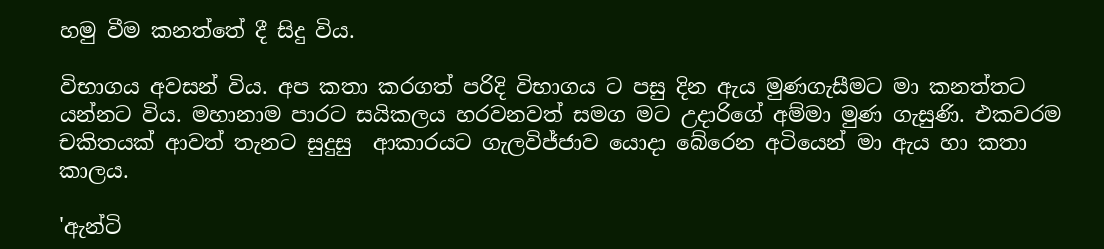හමු වීම කනත්තේ දී සිදු විය.

විභාගය අවසන් විය. අප කතා කරගත් පරිදි විභාගය ට පසු දින ඇය මුණගැසීමට මා කනත්තට යන්නට විය. මහානාම පාරට සයිකලය හරවනවත් සමග මට උදාරිගේ අම්මා මුණ ගැසුණි. එකවරම චකිතයක් ආවත් තැනට සුදුසු  ආකාරයට ගැලවිජ්ජාව යොදා බේරෙන අටියෙන් මා ඇය හා කතා කාලය.

'ඇන්ටි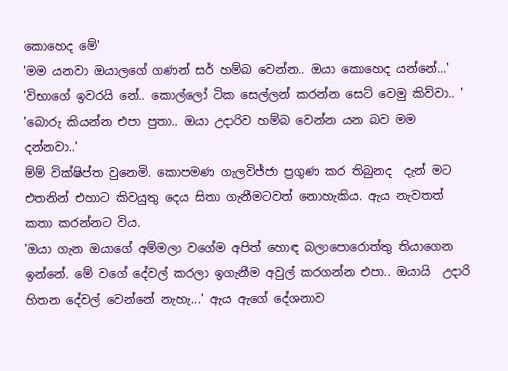කොහෙද මේ'
'මම යනවා ඔයාලගේ ගණන් සර් හම්බ වෙන්න.. ඔයා කොහෙද යන්නේ...'
'විභාගේ ඉවරයි නේ.. කොල්ලෝ ටික සෙල්ලන් කරන්න සෙට් වෙමු කිව්වා.. '
'බොරු කියන්න එපා පුතා.. ඔයා උදාරිව හම්බ වෙන්න යන බව මම දන්නවා..'
ම්ම් වික්ෂිප්ත වුනෙමි. කොපමණ ගැලවිජ්ජා ප්‍රගුණ කර තිබුනද  දැන් මට එතනින් එහාට කිවයුතු දෙය සිතා ගැනීමටවත් නොහැකිය. ඇය නැවතත් කතා කරන්නට විය.
'ඔයා ගැන ඔයාගේ අම්මලා වගේම අපිත් හොඳ බලාපොරොත්තු තියාගෙන ඉන්නේ. මේ වගේ දේවල් කරලා ඉගැනීම අවුල් කරගන්න එපා.. ඔයායි  උදාරි හිතන දේවල් වෙන්නේ නැහැ...' ඇය ඇගේ දේශනාව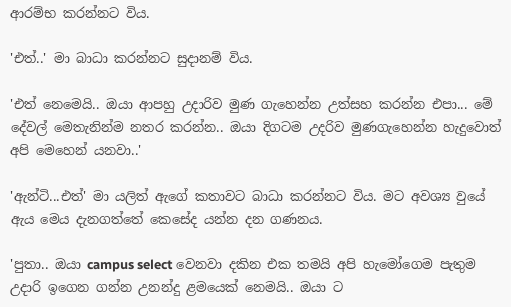ආරම්භ කරන්නට විය.

'එත්..' මා බාධා කරන්නට සුදානම් විය.

'එත් නෙමෙයි.. ඔයා ආපහු උදාරිව මුණ ගැහෙන්න උත්සහ කරන්න එපා... මේ දේවල් මෙතැනින්ම නතර කරන්න.. ඔයා දිගටම උදරිව මුණගැහෙන්න හැදුවොත් අපි මෙහෙන් යනවා..'

'ඇන්ටි...එත්' මා යලිත් ඇගේ කතාවට බාධා කරන්නට විය. මට අවශ්‍ය වුයේ ඇය මෙය දැනගත්තේ කෙසේද යන්න දන ගණනය.

'පුතා.. ඔයා campus select වෙනවා දකින එක තමයි අපි හැමෝගෙම පැතුම උදාරි ඉගෙන ගන්න උනන්දු ළමයෙක් නෙමයි.. ඔයා ට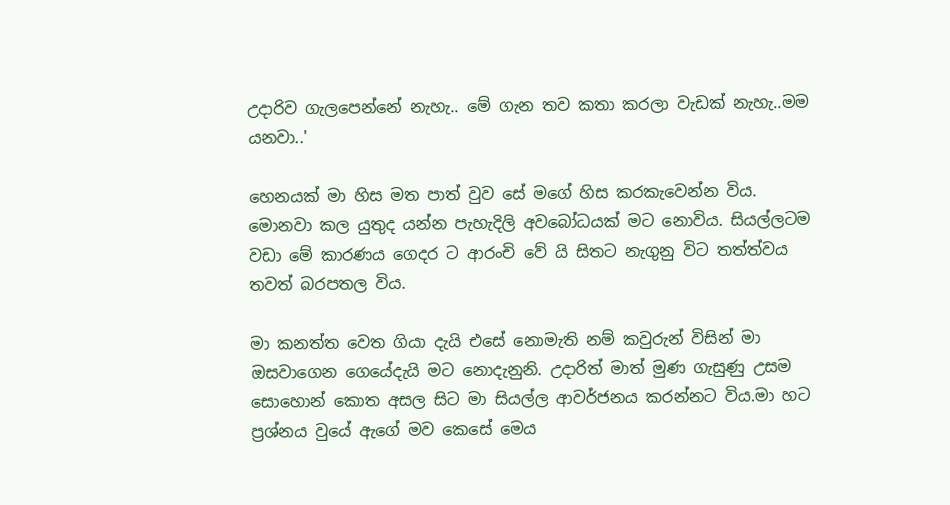උදාරිව ගැලපෙන්නේ නැහැ.. මේ ගැන තව කතා කරලා වැඩක් නැහැ..මම යනවා..'

හෙනයක් මා හිස මත පාත් වුව සේ මගේ හිස කරකැවෙන්න විය. මොනවා කල යුතුද යන්න පැහැදිලි අවබෝධයක් මට නොවිය. සියල්ලටම වඩා මේ කාරණය ගෙදර ට ආරංචි වේ යි සිතට නැගුනු විට තත්ත්වය තවත් බරපතල විය.

මා කනත්ත වෙත ගියා දැයි එසේ නොමැති නම් කවුරුන් විසින් මා ඔසවාගෙන ගෙයේදැයි මට නොදැනුනි. උදාරිත් මාත් මුණ ගැසුණු උසම සොහොන් කොත අසල සිට මා සියල්ල ආවර්ජනය කරන්නට විය.මා හට ප්‍රශ්නය වුයේ ඇගේ මව කෙසේ මෙය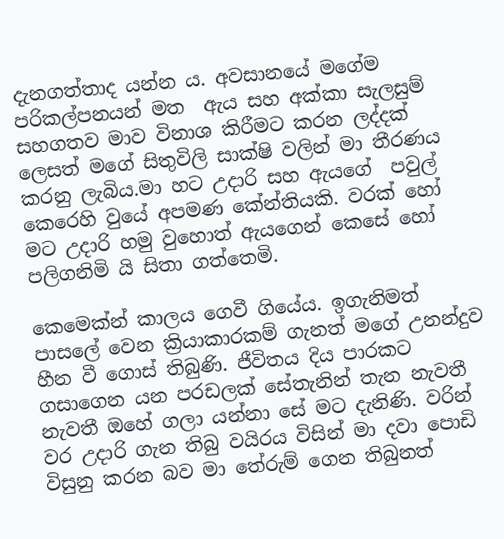දැනගත්තාද යන්න ය. අවසානයේ මගේම පරිකල්පනයන් මත  ඇය සහ අක්කා සැලසුම් සහගතව මාව විනාශ කිරීමට කරන ලද්දක් ලෙසත් මගේ සිතුවිලි සාක්ෂි වලින් මා තීරණය කරනු ලැබිය.මා හට උදාරි සහ ඇයගේ  පවුල් කෙරෙහි වුයේ අපමණ කේන්තියකි. වරක් හෝ මට උදාරි හමු වුහොත් ඇයගෙන් කෙසේ හෝ පලිගනිමි යි සිතා ගත්තෙමි.

කෙමෙක්න් කාලය ගෙවී ගියේය. ඉගැනිමත් පාසලේ වෙන ක්‍රියාකාරකම් ගැනත් මගේ උනන්දුව හීන වී ගොස් තිබුණි. ජීවිතය දිය පාරකට ගසාගෙන යන පරඩලක් සේතැනින් තැන නැවතී නැවතී ඔහේ ගලා යන්නා සේ මට දැනිණි. වරින් වර උදාරි ගැන තිබු වයිරය විසින් මා දවා පොඩි විසුනු කරන බව මා තේරුම් ගෙන තිබුනත්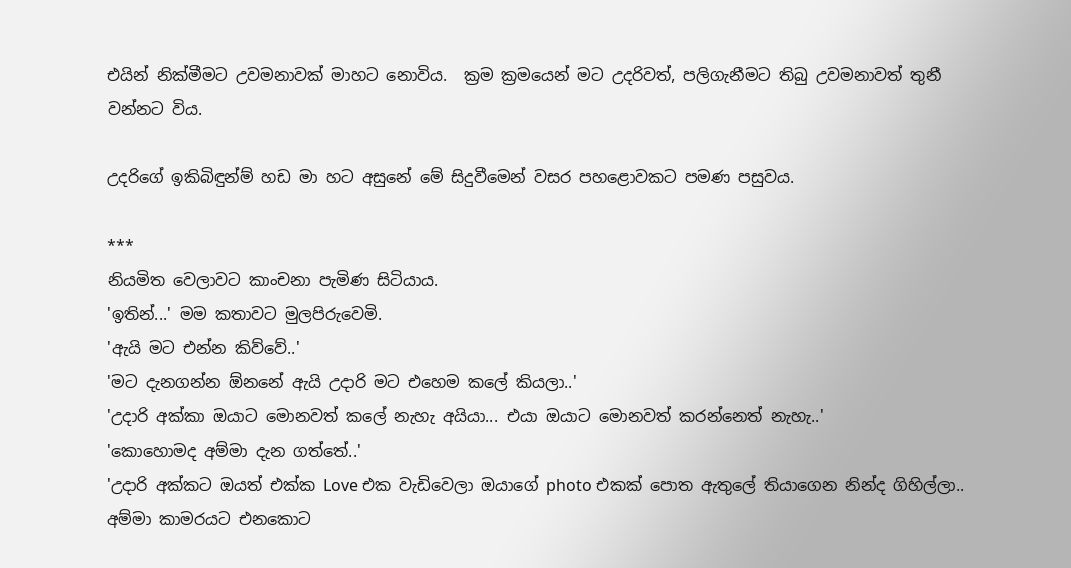එයින් නික්මීමට උවමනාවක් මාහට නොවිය.  ක්‍රම ක්‍රමයෙන් මට උදරිවත්, පලිගැනීමට තිබු උවමනාවත් තුනී වන්නට විය.

උදරිගේ ඉකිබිඳුන්ම් හඩ මා හට අසුනේ මේ සිදුවීමෙන් වසර පහළොවකට පමණ පසුවය.

***
නියමිත වෙලාවට කාංචනා පැමිණ සිටියාය.
'ඉතින්...' මම කතාවට මුලපිරුවෙමි.
'ඇයි මට එන්න කිව්වේ..'
'මට දැනගන්න ඕනනේ ඇයි උදාරි මට එහෙම කලේ කියලා..'
'උදාරි අක්කා ඔයාට මොනවත් කලේ නැහැ අයියා... එයා ඔයාට මොනවත් කරන්නෙත් නැහැ..'
'කොහොමද අම්මා දැන ගත්තේ..'
'උදාරි අක්කට ඔයත් එක්ක Love එක වැඩිවෙලා ඔයාගේ photo එකක් පොත ඇතුලේ තියාගෙන නින්ද ගිහිල්ලා.. අම්මා කාමරයට එනකොට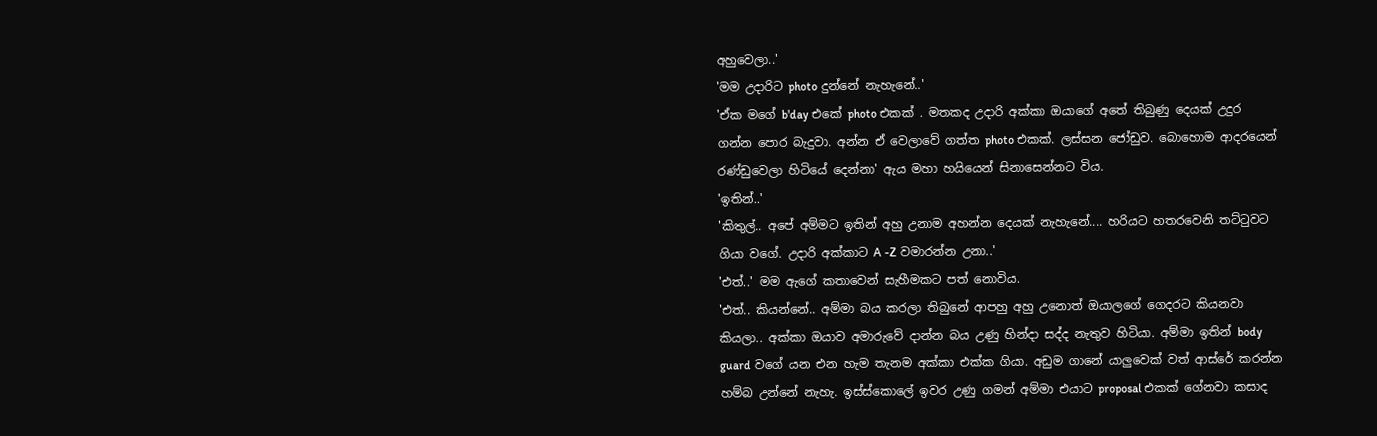අහුවෙලා..'
'මම උදාරිට photo දුන්නේ නැහැනේ..'
'ඒක මගේ b'day එකේ photo එකක් . මතකද උදාරි අක්කා ඔයාගේ අතේ තිබුණු දෙයක් උදුර ගන්න පොර බැදුවා. අන්න ඒ වෙලාවේ ගත්ත photo එකක්. ලස්සන ජෝඩුව. බොහොම ආදරයෙන් රණ්ඩුවෙලා හිටියේ දෙන්නා' ඇය මහා හයියෙන් සිනාසෙන්නට විය.
'ඉතින්..'
'කිතුල්.. අපේ අම්මට ඉතින් අහු උනාම අහන්න දෙයක් නැහැනේ.... හරියට හතරවෙනි තට්ටුවට ගියා වගේ. උදාරි අක්කාට A -Z වමාරන්න උනා..'
'එත්..' මම ඇගේ කතාවෙන් සැහීමකට පත් නොවිය.
'එත්.. කියන්නේ.. අම්මා බය කරලා තිබුනේ ආපහු අහු උනොත් ඔයාලගේ ගෙදරට කියනවා කියලා.. අක්කා ඔයාව අමාරුවේ දාන්න බය උණු හින්දා සද්ද නැතුව හිටියා. අම්මා ඉතින් body guard වගේ යන එන හැම තැනම අක්කා එක්ක ගියා. අඩුම ගානේ යාලුවෙක් වත් ආස්රේ කරන්න හම්බ උන්නේ නැහැ. ඉස්ස්කොලේ ඉවර උණු ගමන් අම්මා එයාට proposal එකක් ගේනවා කසාද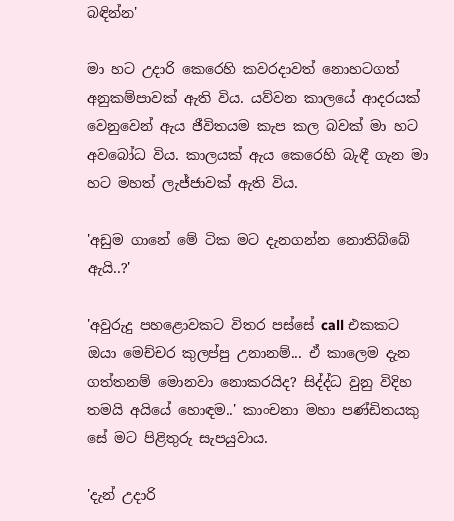බඳින්න'

මා හට උදාරි කෙරෙහි කවරදාවත් නොහටගත් අනුකම්පාවක් ඇති විය. යව්වන කාලයේ ආදරයක් වෙනුවෙන් ඇය ජීවිතයම කැප කල බවක් මා හට අවබෝධ විය. කාලයක් ඇය කෙරෙහි බැඳී ගැන මා හට මහත් ලැජ්ජාවක් ඇති විය.

'අඩුම ගානේ මේ ටික මට දැනගන්න නොතිබ්බේ ඇයි..?'

'අවුරුදු පහළොවකට විතර පස්සේ call එකකට ඔයා මෙච්චර කුලප්පු උනානම්... ඒ කාලෙම දැන ගත්තනම් මොනවා නොකරයිද? සිද්ද්ධ වුනු විදිහ තමයි අයියේ හොඳම..' කාංචනා මහා පණ්ඩිතයකු සේ මට පිළිතුරු සැපයුවාය.

'දැන් උදාරි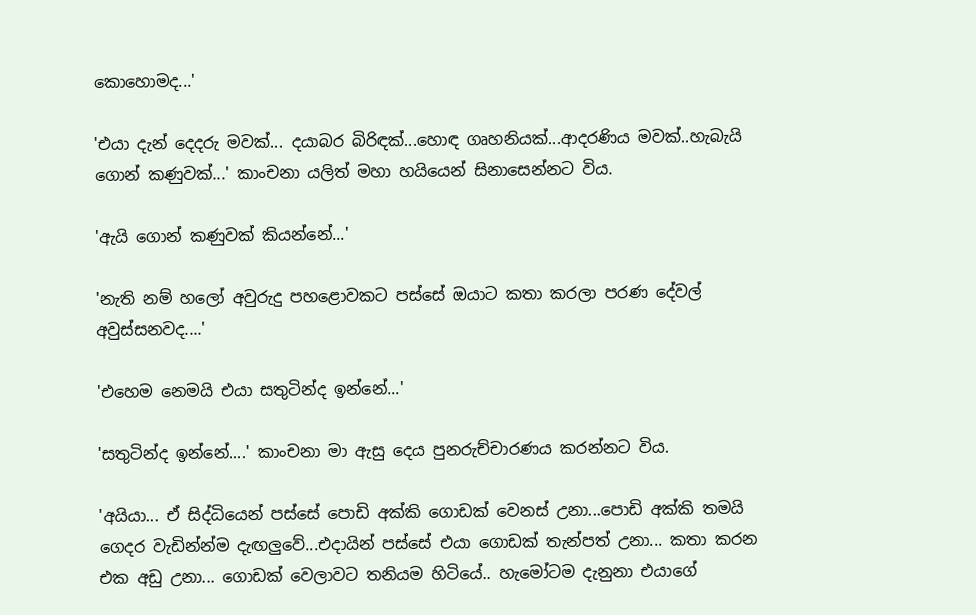කොහොමද...'

'එයා දැන් දෙදරු මවක්... දයාබර බිරිඳක්...හොඳ ගෘහනියක්...ආදරණිය මවක්..හැබැයි ගොන් කණුවක්...' කාංචනා යලිත් මහා හයියෙන් සිනාසෙන්නට විය.

'ඇයි ගොන් කණුවක් කියන්නේ...'

'නැති නම් හලෝ අවුරුදු පහළොවකට පස්සේ ඔයාට කතා කරලා පරණ දේවල් අවුස්සනවද....'

'එහෙම නෙමයි එයා සතුටින්ද ඉන්නේ...'

'සතුටින්ද ඉන්නේ....' කාංචනා මා ඇසු දෙය පුනරුච්චාරණය කරන්නට විය.

'අයියා... ඒ සිද්ධියෙන් පස්සේ පොඩි අක්කි ගොඩක් වෙනස් උනා...පොඩි අක්කි තමයි ගෙදර වැඩින්න්ම දැඟලුවේ...එදායින් පස්සේ එයා ගොඩක් තැන්පත් උනා... කතා කරන එක අඩු උනා... ගොඩක් වෙලාවට තනියම හිටියේ.. හැමෝටම දැනුනා එයාගේ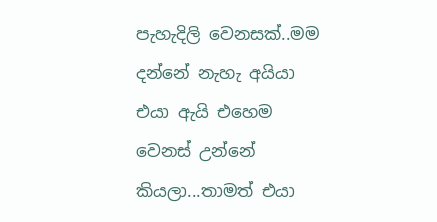පැහැදිලි වෙනසක්..මම දන්නේ නැහැ අයියා එයා ඇයි එහෙම වෙනස් උන්නේ කියලා...තාමත් එයා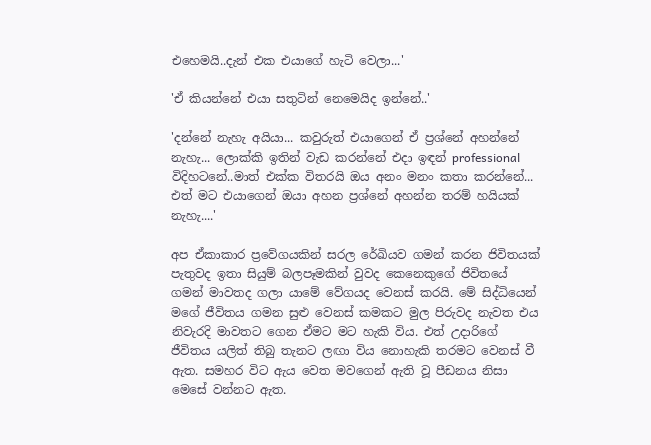එහෙමයි..දැන් එක එයාගේ හැටි වෙලා...'

'ඒ කියන්නේ එයා සතුටින් නෙමෙයිද ඉන්නේ..'

'දන්නේ නැහැ අයියා... කවුරුත් එයාගෙන් ඒ ප්‍රශ්නේ අහන්නේ නැහැ... ලොක්කි ඉතින් වැඩ කරන්නේ එදා ඉඳන් professional විදිහටනේ..මාත් එක්ක විතරයි ඔය අනං මනං කතා කරන්නේ... එත් මට එයාගෙන් ඔයා අහන ප්‍රශ්නේ අහන්න තරම් හයියක් නැහැ....'

අප ඒකාකාර ප්‍රවේගයකින් සරල රේඛියව ගමන් කරන ජිවිතයක් පැතුවද ඉතා සියුම් බලපෑමකින් වුවද කෙනෙකුගේ ජිවිතයේ ගමන් මාවතද ගලා යාමේ වේගයද වෙනස් කරයි. මේ සිද්ධියෙන් මගේ ජීවිතය ගමන සුළු වෙනස් කමකට මුල පිරුවද නැවත එය නිවැරදි මාවතට ගෙන ඒමට මට හැකි විය. එත් උදාරිගේ  ජීවිතය යලිත් තිබු තැනට ලඟා විය නොහැකි තරමට වෙනස් වී ඇත. සමහර විට ඇය වෙත මවගෙන් ඇති වූ පීඩනය නිසා මෙසේ වන්නට ඇත.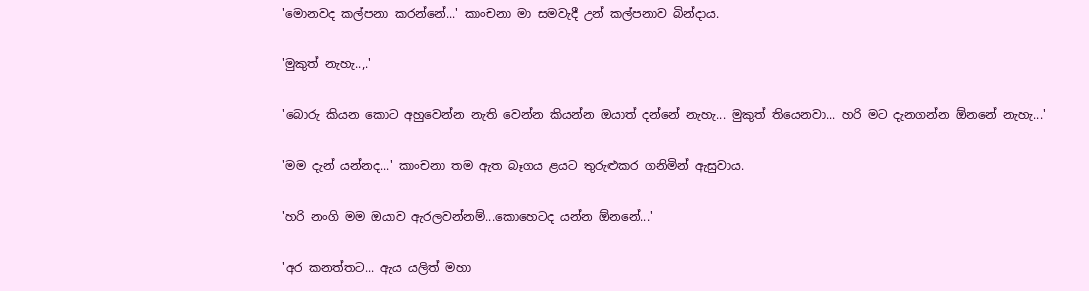'මොනවද කල්පනා කරන්නේ...' කාංචනා මා සමවැදී උන් කල්පනාව බින්දාය.

'මුකුත් නැහැ..,.'

'බොරු කියන කොට අහුවෙන්න නැති වෙන්න කියන්න ඔයාත් දන්නේ නැහැ... මුකුත් තියෙනවා... හරි මට දැනගන්න ඕනනේ නැහැ...'

'මම දැන් යන්නද...' කාංචනා තම ඇත බෑගය ළයට තුරුළුකර ගනිමින් ඇසුවාය.

'හරි නංගි මම ඔයාව ඇරලවන්නම්...කොහෙටද යන්න ඕනනේ...'

'අර කනත්තට... ඇය යලිත් මහා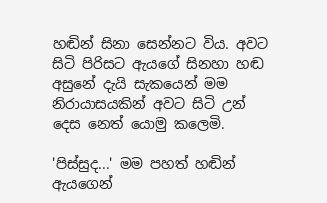හඬින් සිනා සෙන්නට විය. අවට සිටි පිරිසට ඇයගේ සිනහා හඬ අසුනේ දැයි සැකයෙන් මම  නිරායාසයකින් අවට සිටි උන් දෙස නෙත් යොමු කලෙමි.

'පිස්සුද...' මම පහත් හඬින් ඇයගෙන්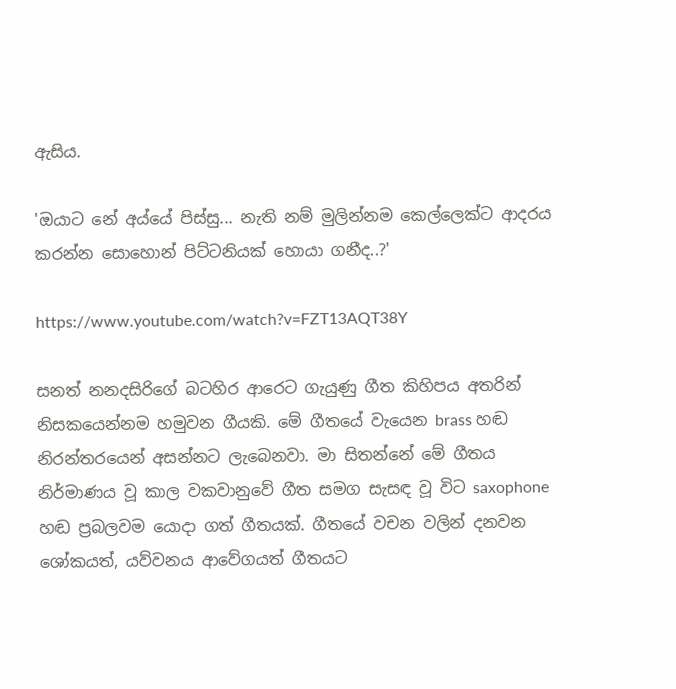ඇසිය.

'ඔයාට නේ අය්යේ පිස්සු... නැති නම් මුලින්නම කෙල්ලෙක්ට ආදරය කරන්න සොහොන් පිට්ටනියක් හොයා ගනීද..?'

https://www.youtube.com/watch?v=FZT13AQT38Y

සනත් නනදසිරිගේ බටහිර ආරෙට ගැයුණු ගීත කිහිපය අතරින් නිසකයෙන්නම හමුවන ගීයකි. මේ ගීතයේ වැයෙන brass හඬ නිරන්තරයෙන් අසන්නට ලැබෙනවා. මා සිතන්නේ මේ ගීතය නිර්මාණය වූ කාල වකවානුවේ ගීත සමග සැසඳ වූ විට saxophone හඬ ප්‍රබලවම යොදා ගත් ගීතයක්. ගීතයේ වචන වලින් දනවන ශෝකයත්, යව්වනය ආවේගයත් ගීතයට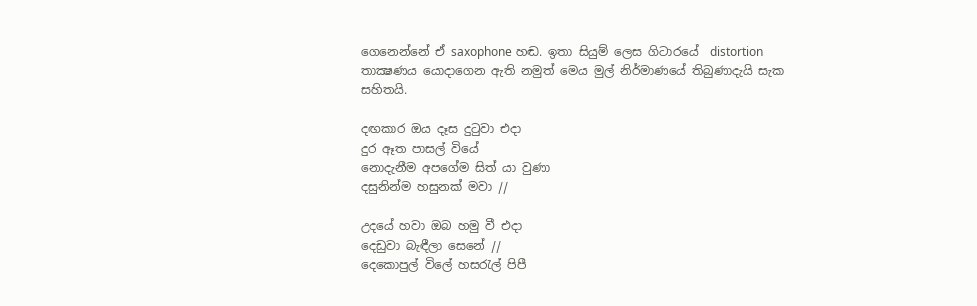ගෙනෙන්නේ ඒ saxophone හඬ. ඉතා සියුම් ලෙස ගිටාරයේ  distortion තාක්‍ෂණය යොදාගෙන ඇති නමුත් මෙය මුල් නිර්මාණයේ තිබුණාදැයි සැක සහිතයි.

දඟකාර ඔය දෑස දුටුවා එදා
දුර ඈත පාසල් වියේ
නොදැනීම අපගේම සිත් යා වුණා
දසුනින්ම හසුනක් මවා //

උදයේ හවා ඔබ හමු වී එදා
දෙඩුවා බැඳීලා සෙනේ //
දෙකොපුල් විලේ හසරැල් පිපී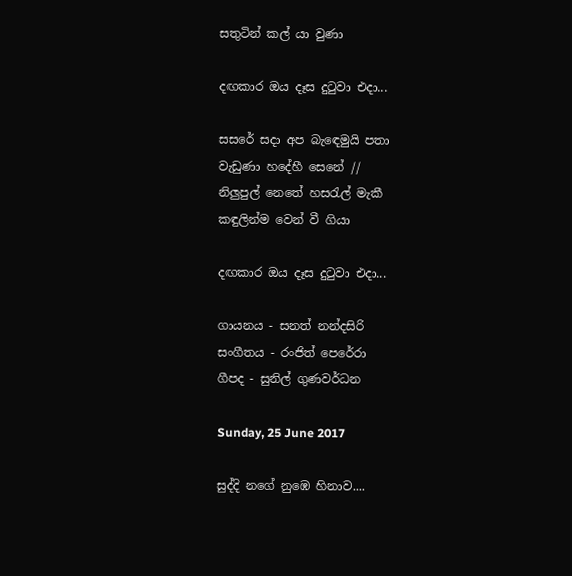සතුටින් කල් යා වුණා

දඟකාර ඔය දෑස දුටුවා එදා...

සසරේ සදා අප බැඳෙමුයි පතා
වැඩුණා හදේහී සෙනේ //
නිලුපුල් නෙතේ හසරැල් මැකී
කඳුලින්ම වෙන් වී ගියා

දඟකාර ඔය දෑස දුටුවා එදා...

ගායනය - සනත් නන්දසිරි
සංගීතය - රංජිත් පෙරේරා
ගීපද - සුනිල් ගුණවර්ධන

Sunday, 25 June 2017

සුද්දි නගේ නුඹෙ හිනාව....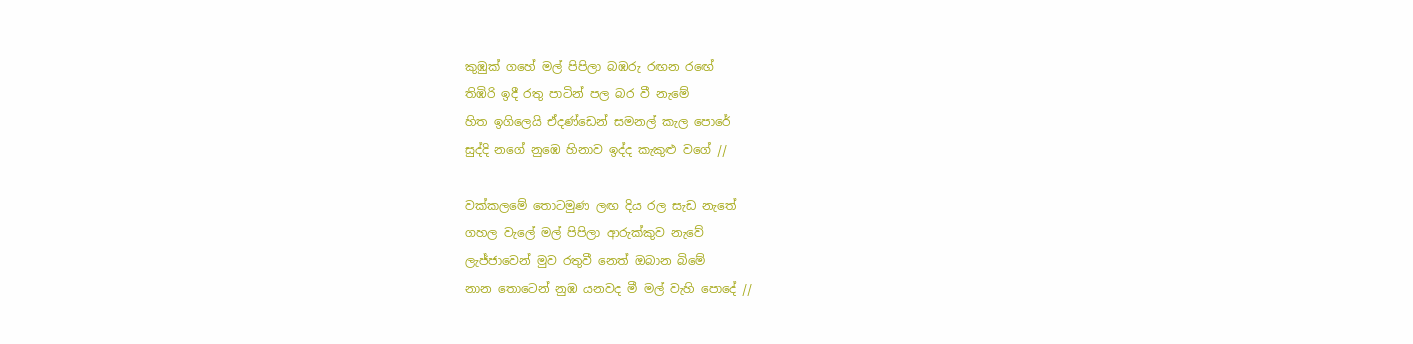කුඹුක් ගහේ මල් පිපිලා බඹරු රඟන රඟේ
තිඹිරි ඉදී රතු පාටින් පල බර වී නැමේ
හිත ඉගිලෙයි ඒදණ්ඩෙන් සමනල් කැල පොරේ
සුද්දි නගේ නුඹෙ හිනාව ඉද්ද කැකුළු වගේ //

වක්කලමේ තොටමුණ ලඟ දිය රල සැඩ නැතේ
ගහල වැලේ මල් පිපිලා ආරුක්කුව නැවේ
ලැජ්ජාවෙන් මුව රතුවී නෙත් ඔබාන බිමේ
නාන තොටෙන් නුඹ යනවද මී මල් වැහි පොදේ //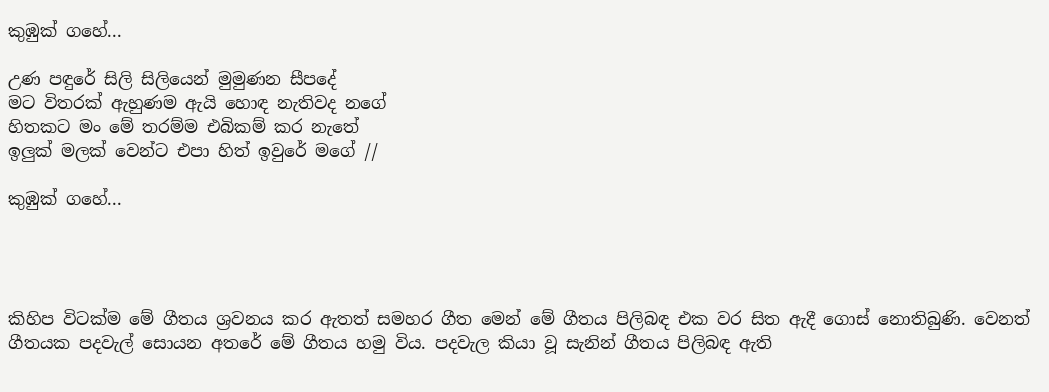කුඹුක් ගහේ...

උණ පඳුරේ සිලි සිලියෙන් මුමුණන සීපදේ
මට විතරක් ඇහුණම ඇයි හොඳ නැතිවද නගේ
හිතකට මං මේ තරම්ම එබිකම් කර නැතේ
ඉලුක් මලක් වෙන්ට එපා හිත් ඉවුරේ මගේ //

කුඹුක් ගහේ...




කිහිප විටක්ම මේ ගීතය ශ්‍රවනය කර ඇතත් සමහර ගීත මෙන් මේ ගීතය පිලිබඳ එක වර සිත ඇදී ගොස් නොතිබුණි. වෙනත් ගීතයක පදවැල් සොයන අතරේ මේ ගීතය හමු විය. පදවැල කියා වූ සැනින් ගීතය පිලිබඳ ඇති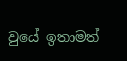වුයේ ඉතාමත්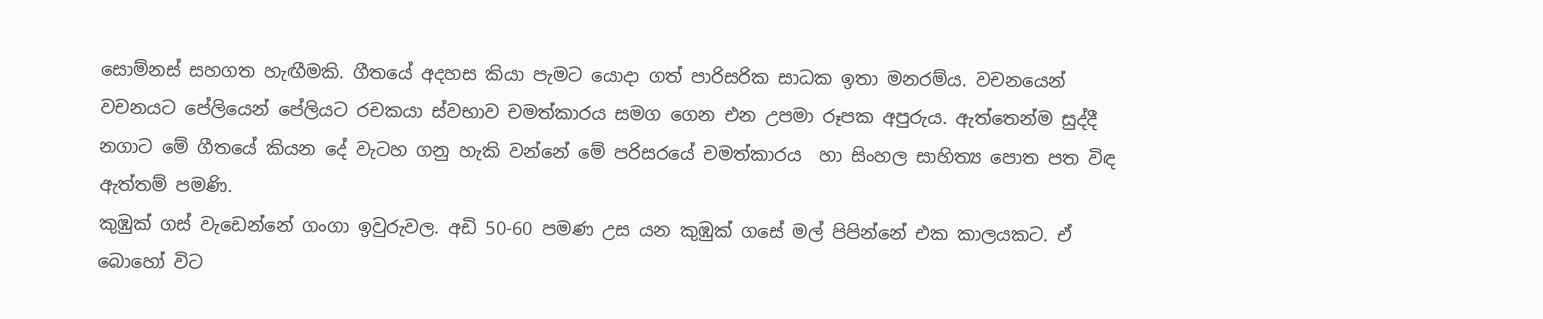සොම්නස් සහගත හැඟීමකි. ගීතයේ අදහස කියා පැමට යොදා ගත් පාරිසරික සාධක ඉතා මනරම්ය. වචනයෙන් වචනයට පේලියෙන් පේලියට රචකයා ස්වභාව චමත්කාරය සමග ගෙන එන උපමා රූපක අපුරුය. ඇත්තෙන්ම සුද්දී නගාට මේ ගීතයේ කියන දේ වැටහ ගනු හැකි වන්නේ මේ පරිසරයේ චමත්කාරය  හා සිංහල සාහිත්‍ය පොත පත විඳ ඇත්තම් පමණි.
කුඹුක් ගස් වැඩෙන්නේ ගංගා ඉවුරුවල. අඩි 50-60 පමණ උස යන කුඹුක් ගසේ මල් පිපින්නේ එක කාලයකට. ඒ බොහෝ විට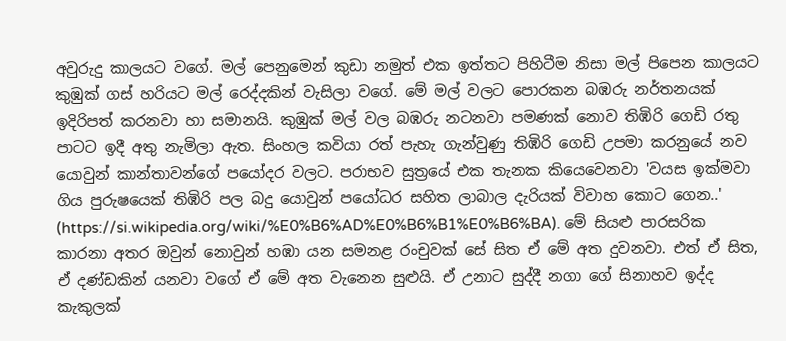අවුරුදු කාලයට වගේ. මල් පෙනුමෙන් කුඩා නමුත් එක ඉත්තට පිහිටීම නිසා මල් පිපෙන කාලයට කුඹුක් ගස් හරියට මල් රෙද්දකින් වැසිලා වගේ. මේ මල් වලට පොරකන බඹරු නර්තනයක් ඉදිරිපත් කරනවා හා සමානයි. කුඹුක් මල් වල බඹරු නටනවා පමණක් නොව තිඹිරි ගෙඩි රතු පාටට ඉදී අතු නැමිලා ඇත. සිංහල කවියා රත් පැහැ ගැන්වුණු තිඹිරි ගෙඩි උපමා කරනුයේ නව යොවුන් කාන්තාවන්ගේ පයෝදර වලට. පරාභව සුත්‍රයේ එක තැනක කියෙවෙනවා 'වයස ඉක්මවා ගිය පුරුෂයෙක් තිඹිරි පල බදු යොවුන් පයෝධර සහිත ලාබාල දැරියක් විවාහ කොට ගෙන..' (https://si.wikipedia.org/wiki/%E0%B6%AD%E0%B6%B1%E0%B6%BA). මේ සියළු පාරසරික කාරනා අතර ඔවුන් නොවුන් හඹා යන සමනළ රංචුවක් සේ සිත ඒ මේ අත දුවනවා. එත් ඒ සිත, ඒ දණ්ඩකින් යනවා වගේ ඒ මේ අත වැනෙන සුළුයි. ඒ උනාට සුද්දී නගා ගේ සිනාහව ඉද්ද කැකුලක්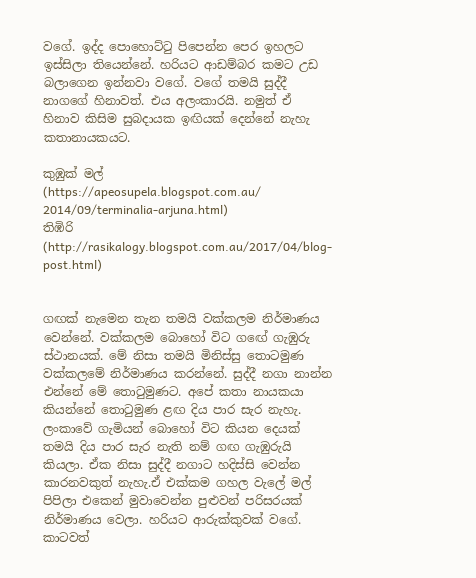වගේ. ඉද්ද පොහොට්ටු පිපෙන්න පෙර ඉහලට ඉස්සිලා තියෙන්නේ. හරියට ආඩම්බර කමට උඩ බලාගෙන ඉන්නවා වගේ. වගේ තමයි සුද්දී නාගගේ හිනාවත්. එය අලංකාරයි. නමුත් ඒ හිනාව කිසිම සුබදායක ඉඟියක් දෙන්නේ නැහැ කතානායකයට.

කුඹුක් මල්
(https://apeosupela.blogspot.com.au/
2014/09/terminalia-arjuna.html)
තිඹිරි
(http://rasikalogy.blogspot.com.au/2017/04/blog-post.html)


ගඟක් නැමෙන තැන තමයි වක්කලම නිර්මාණය වෙන්නේ. වක්කලම බොහෝ විට ගඟේ ගැඹුරු ස්ථානයක්. මේ නිසා තමයි මිනිස්සු තොටමුණ වක්කලමේ නිර්මාණය කරන්නේ. සුද්දී නගා නාන්න එන්නේ මේ තොටුමුණට. අපේ කතා නායකයා කියන්නේ තොටුමුණ ළඟ දිය පාර සැර නැහැ. ලංකාවේ ගැමියන් බොහෝ විට කියන දෙයක් තමයි දිය පාර සැර නැති නම් ගඟ ගැඹුරුයි කියලා. ඒක නිසා සුද්දී නගාට හදිස්සි වෙන්න කාරනවකුත් නැහැ.ඒ එක්කම ගහල වැලේ මල් පිපිලා එකෙන් මුවාවෙන්න පුළුවන් පරිසරයක් නිර්මාණය වෙලා. හරියට ආරුක්කුවක් වගේ. කාටවත්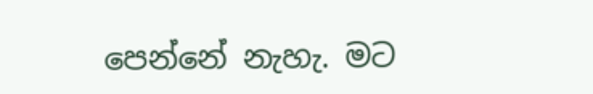පෙන්නේ නැහැ. මට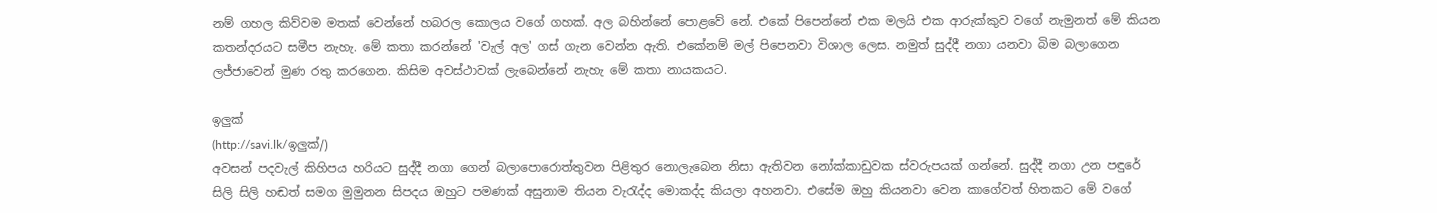නම් ගහල කිව්වම මතක් වෙන්නේ හබරල කොලය වගේ ගහක්. අල බහින්නේ පොළවේ නේ. එකේ පිපෙන්නේ එක මලයි එක ආරුක්කුව වගේ නැමුනත් මේ කියන කතන්දරයට සමීප නැහැ. මේ කතා කරන්නේ 'වැල් අල' ගස් ගැන වෙන්න ඇති. එකේනම් මල් පිපෙනවා විශාල ලෙස. නමුත් සුද්දී නගා යනවා බිම බලාගෙන ලජ්ජාවෙන් මුණ රතු කරගෙන. කිසිම අවස්ථාවක් ලැබෙන්නේ නැහැ මේ කතා නායකයට.

ඉලුක්
(http://savi.lk/ඉලුක්/)
අවසන් පදවැල් කිහිපය හරියට සුද්දී නගා ගෙන් බලාපොරොත්තුවන පිළිතුර නොලැබෙන නිසා ඇතිවන නෝක්කාඩුවක ස්වරුපයක් ගන්නේ. සුද්දී නගා උන පඳුරේ සිලි සිලි හඬත් සමග මුමුනන සිපදය ඔහුට පමණක් අසුනාම තියන වැරැද්ද මොකද්ද කියලා අහනවා. එසේම ඔහු කියනවා වෙන කාගේවත් හිතකට මේ වගේ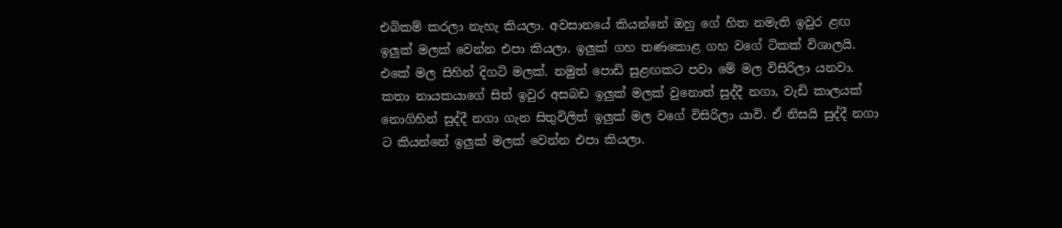එබිකම් කරලා නැහැ කියලා. අවසානයේ කියන්නේ ඔහු ගේ හිත නමැති ඉවුර ළඟ ඉලුක් මලක් වෙන්න එපා කියලා. ඉලුක් ගහ තණකොළ ගහ වගේ ටිකක් විශාලයි. එකේ මල සිහින් දිගටි මලක්. නමුත් පොඩි සුළඟකට පවා මේ මල විසිරිලා යනවා. කතා නායකයාගේ සිත් ඉවුර අසබඩ ඉලුක් මලක් වුනොත් සුද්දී නගා, වැඩි කාලයක් නොගිහින් සුද්දී නගා ගැන සිතුවිලිත් ඉලුක් මල වගේ විසිරිලා යාවි. ඒ නිසයි සුද්දී නගා ට කියන්නේ ඉලුක් මලක් වෙන්න එපා කියලා.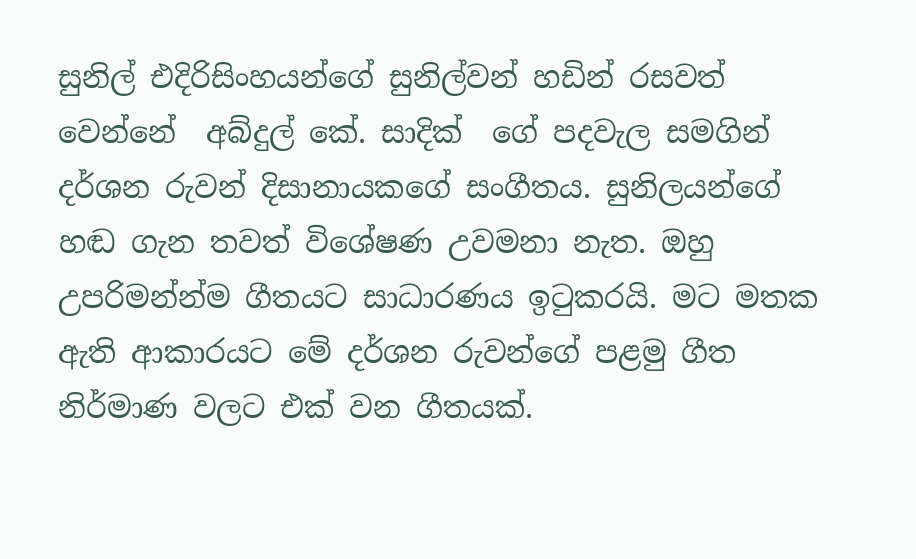සුනිල් එදිරිසිංහයන්ගේ සුනිල්වන් හඩින් රසවත් වෙන්නේ  අබ්දුල් කේ. සාදික්  ගේ පදවැල සමගින් දර්ශන රුවන් දිසානායකගේ සංගීතය. සුනිලයන්ගේ හඬ ගැන තවත් විශේෂණ උවමනා නැත. ඔහු උපරිමන්න්ම ගීතයට සාධාරණය ඉටුකරයි. මට මතක ඇති ආකාරයට මේ දර්ශන රුවන්ගේ පළමු ගීත නිර්මාණ වලට එක් වන ගීතයක්.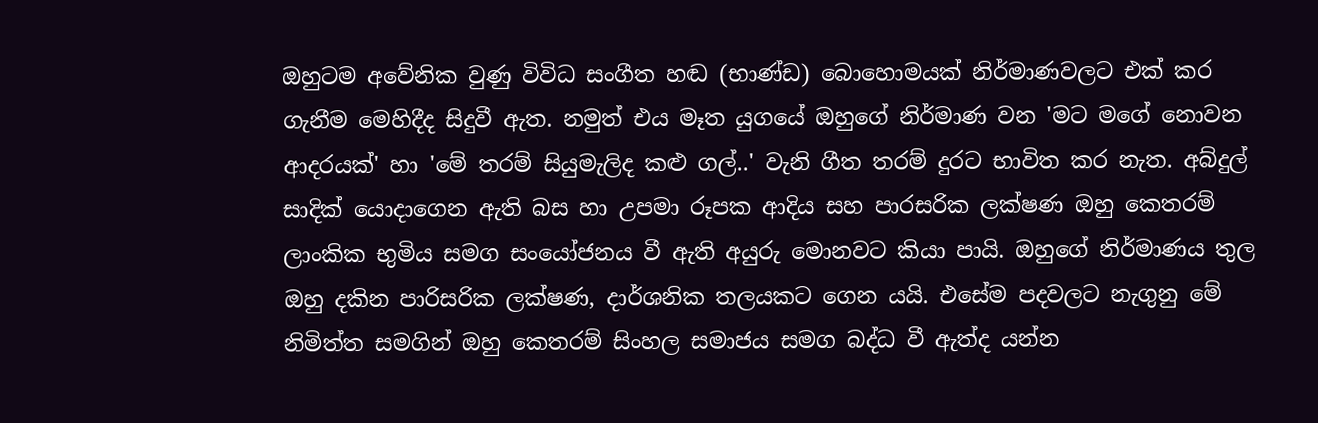ඔහුටම අවේනික වුණු විවිධ සංගීත හඬ (භාණ්ඩ) බොහොමයක් නිර්මාණවලට එක් කර ගැනීම මෙහිදීද සිදුවී ඇත. නමුත් එය මෑත යුගයේ ඔහුගේ නිර්මාණ වන 'මට මගේ නොවන ආදරයක්' හා 'මේ තරම් සියුමැලිද කළු ගල්..' වැනි ගීත තරම් දුරට භාවිත කර නැත. අබ්දුල්  සාදික් යොදාගෙන ඇති බස හා උපමා රූපක ආදිය සහ පාරසරික ලක්ෂණ ඔහු කෙතරම් ලාංකික භුමිය සමග සංයෝජනය වී ඇති අයුරු මොනවට කියා පායි. ඔහුගේ නිර්මාණය තුල ඔහු දකින පාරිසරික ලක්ෂණ, දාර්ශනික තලයකට ගෙන යයි. එසේම පදවලට නැගුනු මේ නිමිත්ත සමගින් ඔහු කෙතරම් සිංහල සමාජය සමග බද්ධ වී ඇත්ද යන්න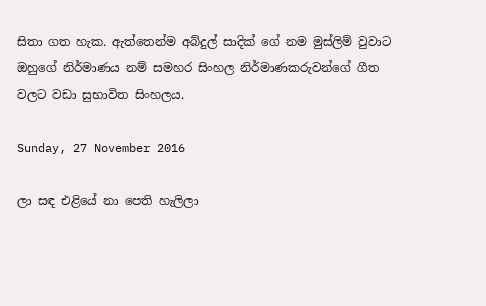සිතා ගත හැක. ඇත්තෙන්ම අබ්දුල් සාදික් ගේ නම මුස්ලිම් වුවාට ඔහුගේ නිර්මාණය නම් සමහර සිංහල නිර්මාණකරුවන්ගේ ගීත වලට වඩා සුභාවිත සිංහලය.

Sunday, 27 November 2016

ලා සඳ එළියේ නා පෙති හැලිලා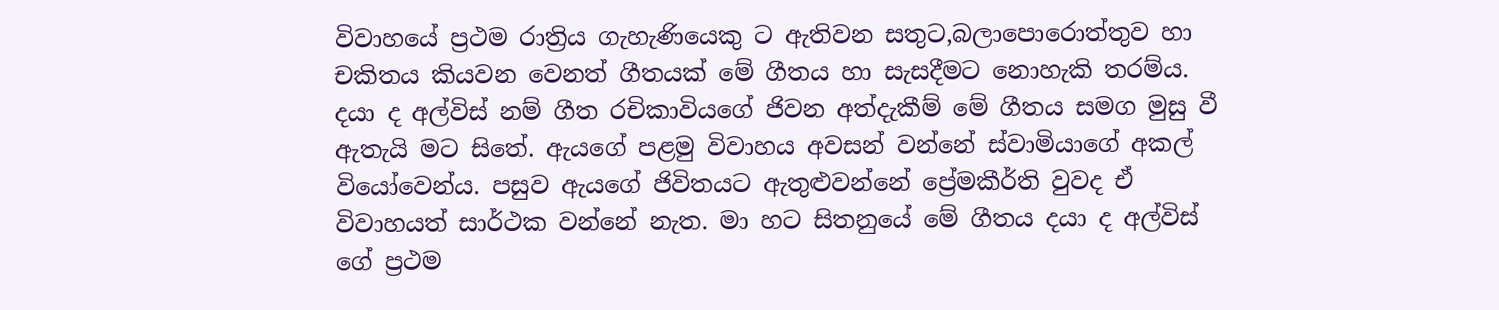විවාහයේ ප්‍රථම රාත්‍රිය ගැහැණියෙකු ට ඇතිවන සතුට,බලාපොරොත්තුව හා චකිතය කියවන වෙනත් ගීතයක් මේ ගීතය හා සැසදීමට නොහැකි තරම්ය. දයා ද අල්විස් නම් ගීත රචිකාවියගේ ජිවන අත්දැකීම් මේ ගීතය සමග මුසු වී ඇතැයි මට සිතේ. ඇයගේ පළමු විවාහය අවසන් වන්නේ ස්වාමියාගේ අකල් වියෝවෙන්ය. පසුව ඇයගේ ජිවිතයට ඇතුළුවන්නේ ප්‍රේමකීර්ති වුවද ඒ විවාහයත් සාර්ථක වන්නේ නැත. මා හට සිතනුයේ මේ ගීතය දයා ද අල්විස් ගේ ප්‍රථම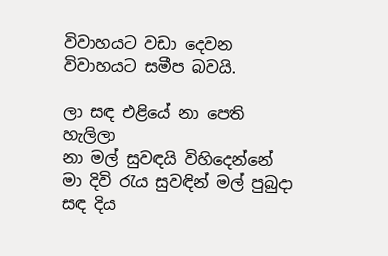විවාහයට වඩා දෙවන විවාහයට සමීප බවයි.

ලා සඳ එළියේ නා පෙති හැලිලා
නා මල් සුවඳයි විහිදෙන්නේ
මා දිවි රැය සුවඳින් මල් පුබුදා
සඳ දිය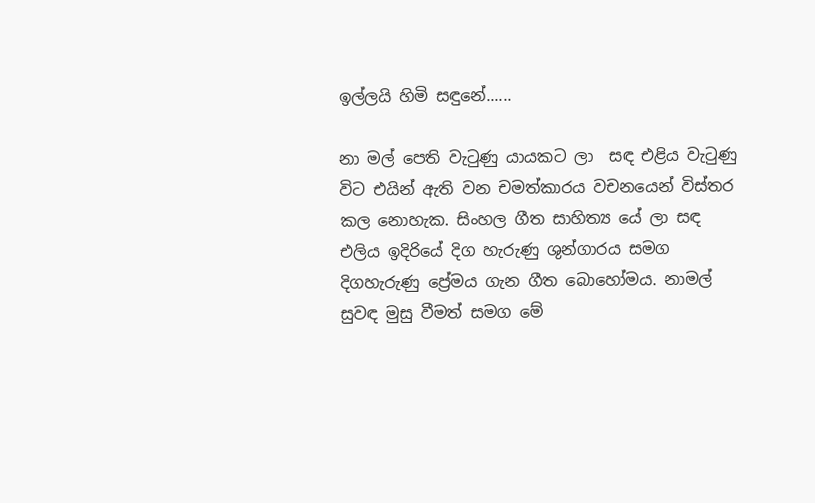ඉල්ලයි හිමි සඳුනේ......

නා මල් පෙති වැටුණු යායකට ලා  සඳ එළිය වැටුණු විට එයින් ඇති වන චමත්කාරය වචනයෙන් විස්තර කල නොහැක. සිංහල ගීත සාහිත්‍ය යේ ලා සඳ එලිය ඉදිරියේ දිග හැරුණු ශුන්ගාරය සමග දිගහැරුණු ප්‍රේමය ගැන ගීත බොහෝමය. නාමල් සුවඳ මුසු වීමත් සමග මේ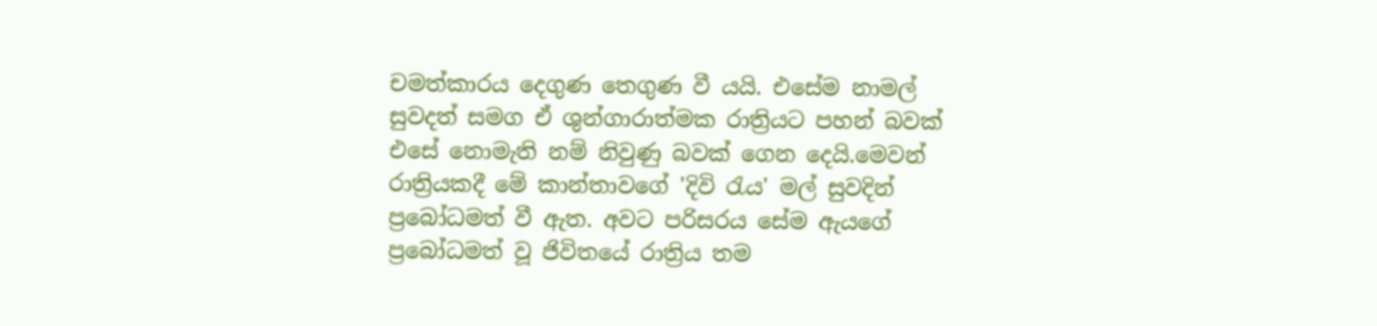චමත්කාරය දෙගුණ තෙගුණ වී යයි. එසේම නාමල් සුවදත් සමග ඒ ශුන්ගාරාත්මක රාත්‍රියට පහන් බවක් එසේ නොමැති නම් නිවුණු බවක් ගෙන දෙයි.මෙවන් රාත්‍රියකදී මේ කාන්තාවගේ 'දිවි රැය' මල් සුවදින් ප්‍රබෝධමත් වී ඇත. අවට පරිසරය සේම ඇයගේ ප්‍රබෝධමත් වූ ජිවිතයේ රාත්‍රිය තම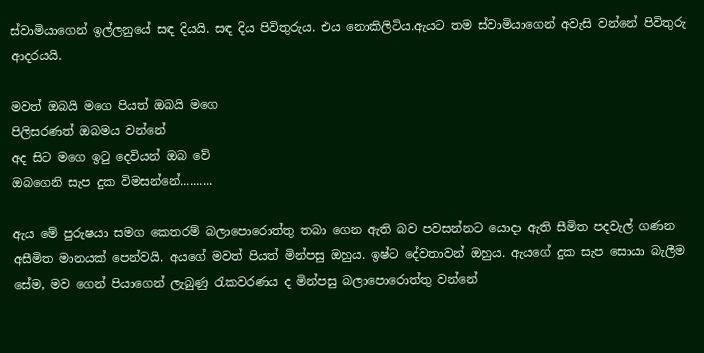ස්වාමියාගෙන් ඉල්ලනුයේ සඳ දියයි. සඳ දිය පිවිතුරුය. එය නොකිලිටිය.ඇයට තම ස්වාමියාගෙන් අවැසි වන්නේ පිවිතුරු ආදරයයි.

මවත් ඔබයි මගෙ පියත් ඔබයි මගෙ
පිලිසරණත් ඔබමය වන්නේ
අද සිට මගෙ ඉටු දෙවියන් ඔබ වේ
ඔබගෙනි සැප දුක විමසන්නේ..........

ඇය මේ පුරුෂයා සමග කෙතරම් බලාපොරොත්තු තබා ගෙන ඇති බව පවසන්නට යොදා ඇති සීමිත පදවැල් ගණන අසීමිත මානයක් පෙන්වයි. අයගේ මවත් පියත් මින්පසු ඔහුය. ඉෂ්ට දේවතාවන් ඔහුය. ඇයගේ දුක සැප සොයා බැලීම සේම, මව ගෙන් පියාගෙන් ලැබුණු රැකවරණය ද මින්පසු බලාපොරොත්තු වන්නේ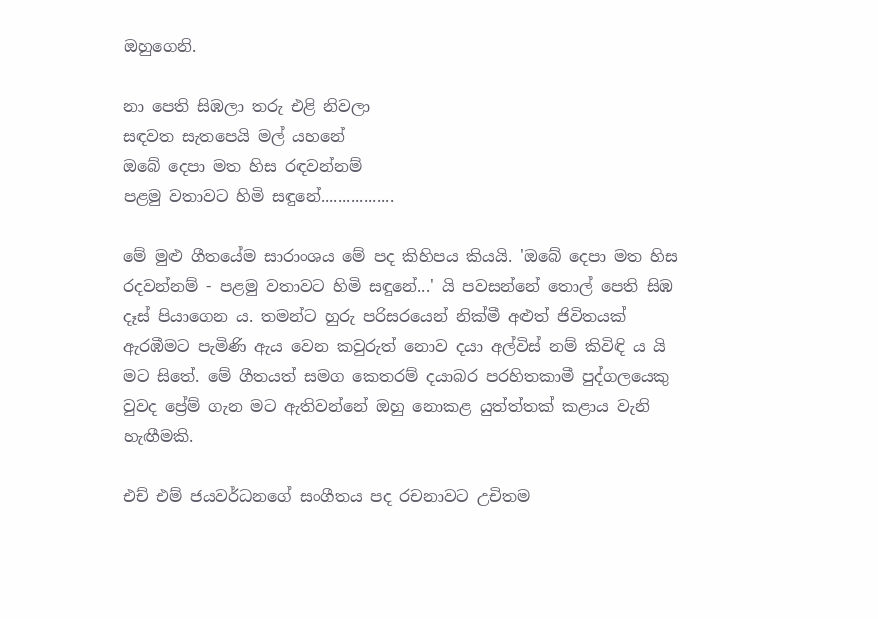ඔහුගෙනි.

නා පෙති සිඹලා තරු එළි නිවලා
සඳවත සැතපෙයි මල් යහනේ
ඔබේ දෙපා මත හිස රඳවන්නම්
පළමු වතාවට හිමි සඳු‍නේ.................

මේ මුළු ගීතයේම සාරාංශය මේ පද කිහිපය කියයි. 'ඔබේ දෙපා මත හිස රදවන්නම් - පළමු වතාවට හිමි සඳුනේ...' යි පවසන්නේ තොල් පෙති සිඹ දෑස් පියාගෙන ය. තමන්ට හුරු පරිසරයෙන් නික්මී අළුත් ජිවිතයක් ඇරඹීමට පැමිණි ඇය වෙන කවුරුත් නොව දයා අල්විස් නම් කිවිඳි ය යි මට සිතේ. මේ ගීතයත් සමග කෙතරම් දයාබර පරහිතකාමී පුද්ගලයෙකු වුවද ප්‍රේම් ගැන මට ඇතිවන්නේ ඔහු නොකළ යුත්ත්තක් කළාය වැනි හැඟීමකි.

එච් එම් ජයවර්ධනගේ සංගීතය පද රචනාවට උචිතම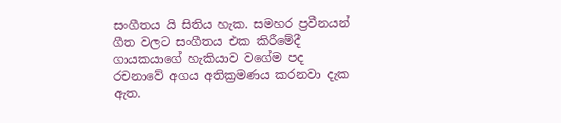සංගීතය යි සිතිය හැක. සමහර ප්‍රවීනයන් ගීත වලට සංගීතය එක කිරීමේදී ගායකයාගේ හැකියාව වගේම පද රචනාවේ අගය අතික්‍රමණය කරනවා දැක ඇත.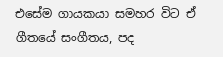එසේම ගායකයා සමහර විට ඒ ගීතයේ සංගීතය, පද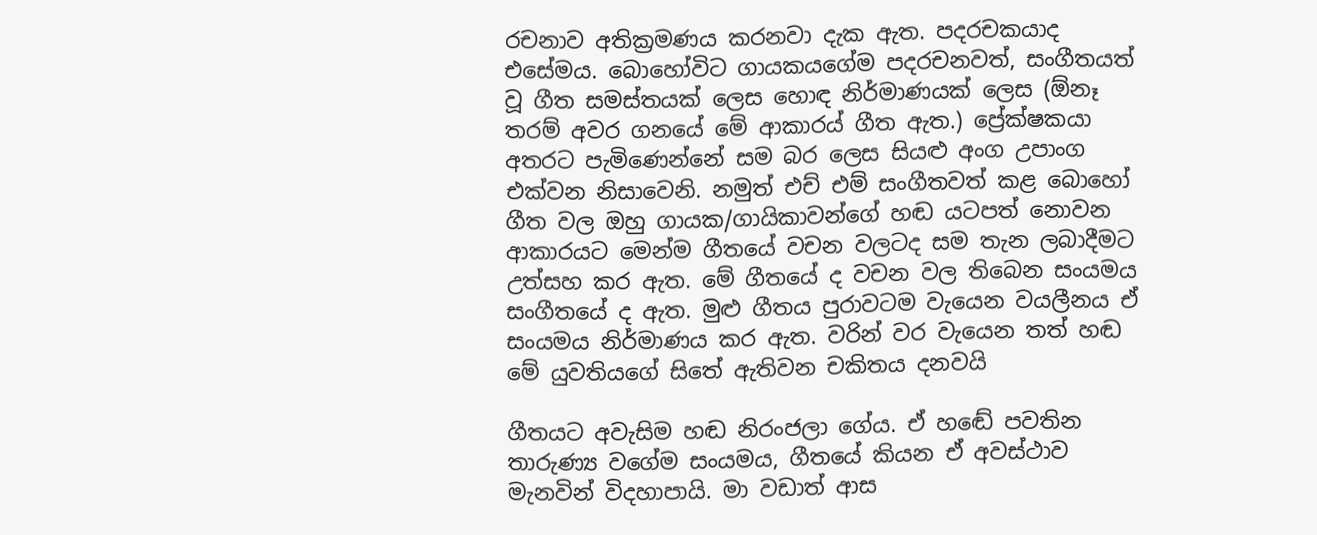රචනාව අතික්‍රමණය කරනවා දැක ඇත. පදරචකයාද එසේමය. බොහෝවිට ගායකයගේම පදරචනවත්, සංගීතයත් වූ ගීත සමස්තයක් ලෙස හොඳ නිර්මාණයක් ලෙස (ඕනෑ තරම් අවර ගනයේ මේ ආකාරය් ගීත ඇත.) ප්‍රේක්ෂකයා අතරට පැමිණෙන්නේ සම බර ලෙස සියළු අංග උපාංග එක්වන නිසාවෙනි. නමුත් එච් එම් සංගීතවත් කළ බොහෝ ගීත වල ඔහු ගායක/ගායිකාවන්ගේ හඬ යටපත් නොවන ආකාරයට මෙන්ම ගීතයේ වචන වලටද සම තැන ලබාදීමට උත්සහ කර ඇත. මේ ගීතයේ ද වචන වල තිබෙන සංයමය සංගීතයේ ද ඇත. මුළු ගීතය පුරාවටම වැයෙන වයලීනය ඒ සංයමය නිර්මාණය කර ඇත. වරින් වර වැයෙන තත් හඬ මේ යුවතියගේ සිතේ ඇතිවන චකිතය දනවයි

ගීතයට අවැසිම හඬ නිරංජලා ගේය. ඒ හඬේ පවතින තාරුණ්‍ය වගේම සංයමය, ගීතයේ කියන ඒ අවස්ථාව මැනවින් විදහාපායි. මා වඩාත් ආස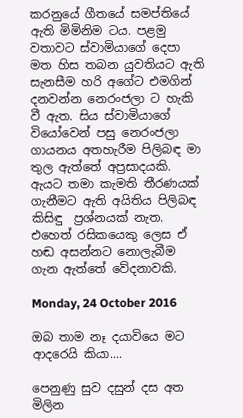කරනුයේ ගීතයේ සමප්තියේ ඇති මිමිනිම ටය. පළමු වතාවට ස්වාමියාගේ දෙපා මත හිස තබන යුවතියට ඇති සැනසීම හරි අගේට එමගින් දනවන්න නෙරංජලා ට හැකි වී ඇත. සිය ස්වාමියාගේ වියෝවෙන් පසු නෙරංජලා ගායනය අතහැරීම පිලිබඳ මා තුල ඇත්තේ අප්‍රසාදයකි. ඇයට තමා කැමති තීරණයක් ගැනීමට ඇති අයිතිය පිලිබඳ කිසිඳු  ප්‍රශ්නයක් නැත. එහෙත් රසිකයෙකු ලෙස ඒ හඬ අසන්නට නොලැබීම  ගැන ඇත්තේ වේදනාවකි.

Monday, 24 October 2016

ඔබ තාම නෑ දයාවියෙ මට ආදරෙයි කියා....

පෙනුණු සුව දසුන් දස අත මිලින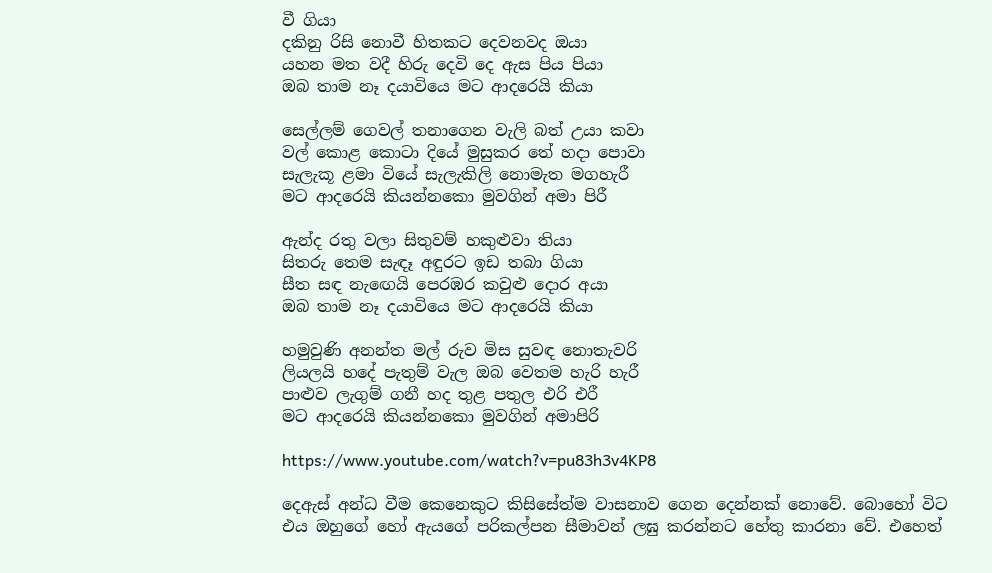වී ගියා
දකිනු රිසි නොවී හිතකට දෙවනවද ඔයා
යහන මත වදී හිරු දෙවි දෙ ඇස පිය පියා
ඔබ තාම නෑ දයාවියෙ මට ආදරෙයි කියා

සෙල්ලම් ගෙවල් තනාගෙන වැලි බත් උයා කවා
වල් කොළ කොටා දියේ මුසුකර තේ හදා පොවා
සැලැකූ ළමා වියේ සැලැකිලි නොමැත මගහැරී
මට ආදරෙයි කියන්නකො මුවගින් අමා පිරී

ඇන්ද රතු වලා සිතුවම් හකුළුවා තියා
සිතරු තෙම සැඳෑ අඳුරට ඉඩ තබා ගියා
සීත සඳ නැඟෙයි පෙරඹර කවුළු දොර අයා
ඔබ තාම නෑ දයාවියෙ මට ආදරෙයි කියා

හමුවුණි අනන්ත මල් රුව මිස සුවඳ නොතැවරි
ලියලයි හදේ පැතුම් වැල ඔබ වෙතම හැරි හැරී
පාළුව ලැගුම් ගනී හද තුළ පතුල එරි එරී
මට ආදරෙයි කියන්නකො මුවගින් අමාපිරි

https://www.youtube.com/watch?v=pu83h3v4KP8

දෙඇස් අන්ධ වීම කෙනෙකුට කිසිසේත්ම වාසනාව ගෙන දෙන්නක් නොවේ. බොහෝ විට එය ඔහුගේ හෝ ඇයගේ පරිකල්පන සීමාවන් ලඝු කරන්නට හේතු කාරනා වේ. එහෙත්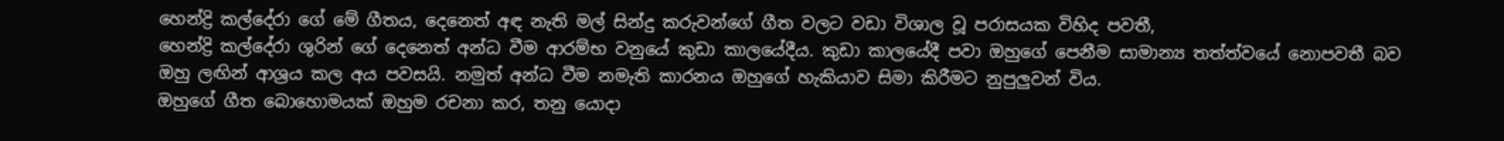හෙන්ද්‍රි කල්දේරා ගේ මේ ගීතය, දෙනෙත් අඳ නැති මල් සින්දු කරුවන්ගේ ගීත වලට වඩා විශාල වූ පරාසයක විහිද පවතී,
හෙන්ද්‍රි කල්දේරා ශුරින් ගේ දෙනෙත් අන්ධ වීම ආරම්භ වනුයේ කුඩා කාලයේදීය. කුඩා කාලයේදී පවා ඔහුගේ පෙනීම සාමාන්‍ය තත්ත්වයේ නොපවතී බව ඔහු ලඟින් ආශ්‍රය කල අය පවසයි. නමුත් අන්ධ වීම නමැති කාරනය ඔහුගේ හැකියාව සිමා කිරීමට නුපුලුවන් විය.
ඔහුගේ ගීත බොහොමයක් ඔහුම රචනා කර, තනු යොදා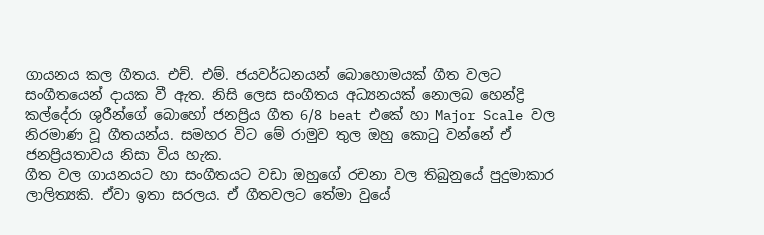ගායනය කල ගීතය. එච්. එම්. ජයවර්ධනයන් බොහොමයක් ගීත වලට සංගීතයෙන් දායක වී ඇත. නිසි ලෙස සංගීතය අධ්‍යනයක් නොලබ හෙන්ද්‍රි කල්දේරා ශුරීන්ගේ බොහෝ ජනප්‍රිය ගීත 6/8 beat එකේ හා Major Scale වල නිරමාණ වූ ගීතයන්ය. සමහර විට මේ රාමුව තුල ඔහු කොටු වන්නේ ඒ ජනප්‍රියතාවය නිසා විය හැක.
ගීත වල ගායනයට හා සංගීතයට වඩා ඔහුගේ රචනා වල තිබුනුයේ පුදුමාකාර ලාලිත්‍යකි. ඒවා ඉතා සරලය. ඒ ගීතවලට තේමා වුයේ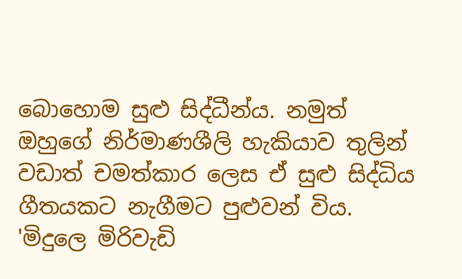බොහොම සුළු සිද්ධීන්ය. නමුත් ඔහුගේ නිර්මාණශීලි හැකියාව තුලින් වඩාත් චමත්කාර ලෙස ඒ සුළු සිද්ධිය ගීතයකට නැගීමට පුළුවන් විය. 'මිදුලෙ මිරිවැඩි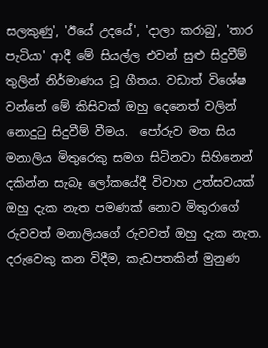සලකුණු', 'ඊයේ උදයේ', 'දාලා කරාබු', 'තාර පැටියා' ආදී මේ සියල්ල එවන් සුළු සිදුවීම් තුලින් නිර්මාණය වූ ගීතය. වඩාත් විශේෂ වන්නේ මේ කිසිවක් ඔහු දෙනෙත් වලින් නොදුටු සිදුවීම් වීමය.  පෝරුව මත සිය මනාලිය මිතුරෙකු සමග සිටිනවා සිහිනෙන් දකින්න සැබෑ ලෝකයේදී විවාහ උත්සවයක් ඔහු දැක නැත පමණක් නොව මිතුරාගේ රුවවත් මනාලියගේ රුවවත් ඔහු දැක නැත. දරුවෙකු කන විදීම, කැඩපතකින් මුනුණ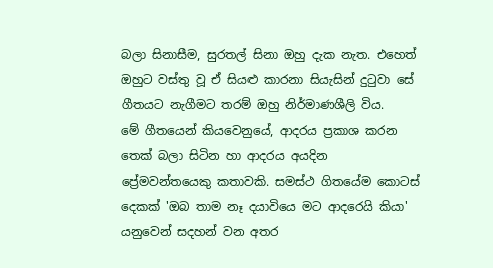බලා සිනාසීම, සුරතල් සිනා ඔහු දැක නැත. එහෙත් ඔහුට වස්තු වූ ඒ සියළු කාරනා සියැසින් දුටුවා සේ ගීතයට නැගීමට තරම් ඔහු නිර්මාණශීලි විය.
මේ ගීතයෙන් කියවෙනුයේ, ආදරය ප්‍රකාශ කරන තෙක් බලා සිටින හා ආදරය අයදින  ප්‍රේමවන්තයෙකු කතාවකි. සමස්ථ ගිතයේම කොටස් දෙකක් 'ඔබ තාම නෑ දයාවියෙ මට ආදරෙයි කියා' යනුවෙන් සදහන් වන අතර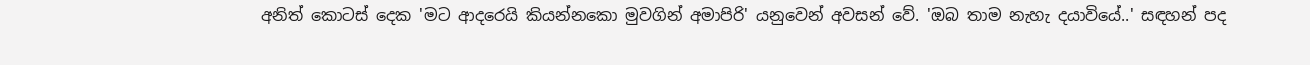අනිත් කොටස් දෙක 'මට ආදරෙයි කියන්නකො මුවගින් අමාපිරි' යනුවෙන් අවසන් වේ. 'ඔබ තාම නැහැ දයාවියේ..' සඳහන් පද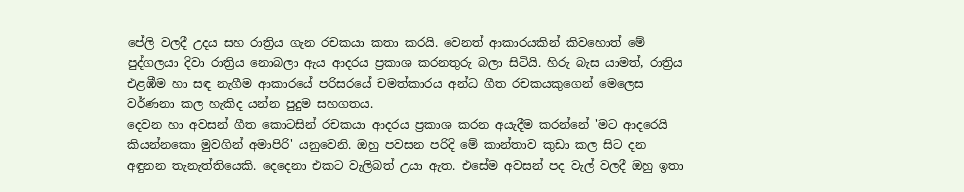පේලි වලදී උදය සහ රාත්‍රිය ගැන රචකයා කතා කරයි. වෙනත් ආකාරයකින් කිවහොත් මේ පුද්ගලයා දිවා රාත්‍රිය නොබලා ඇය ආදරය ප්‍රකාශ කරනතුරු බලා සිටියි. හිරු බැස යාමත්, රාත්‍රිය එළඹීම හා සඳ නැගීම ආකාරයේ පරිසරයේ චමත්කාරය අන්ධ ගීත රචකයකුගෙන් මෙලෙස වර්ණනා කල හැකිද යන්න පුදුම සහගතය.
දෙවන හා අවසන් ගීත කොටසින් රචකයා ආදරය ප්‍රකාශ කරන අයැදීම කරන්නේ 'මට ආදරෙයි කියන්නකො මුවගින් අමාපිරි' යනුවෙනි. ඔහු පවසන පරිදි මේ කාන්තාව කුඩා කල සිට දන අඳුනන තැනැත්තියෙකි. දෙදෙනා එකට වැලිබත් උයා ඇත. එසේම අවසන් පද වැල් වලදී ඔහු ඉතා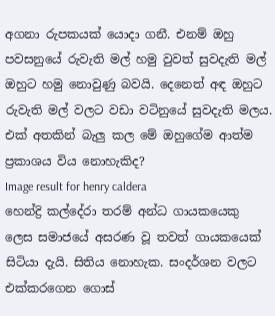අගනා රුපකයක් යොදා ගනී. එනම් ඔහු පවසනුයේ රුවැති මල් හමු වුවත් සුවදැති මල් ඔහුට හමු නොවුණු බවයි. දෙනෙත් අඳ ඔහුට රුවැති මල් වලට වඩා වටිනුයේ සුවදැති මලය. එක් අතකින් බැලු කල මේ ඔහුගේම ආත්ම ප්‍රකාශය විය නොහැකිද?
Image result for henry caldera
හෙන්ද්‍රි කල්දේරා තරම් අන්ධ ගායකයෙකු ලෙස සමාජයේ අසරණ වූ තවත් ගායකයෙක් සිටියා දැයි. සිතිය නොහැක. සංදර්ශන වලට එක්කරගෙන ගොස්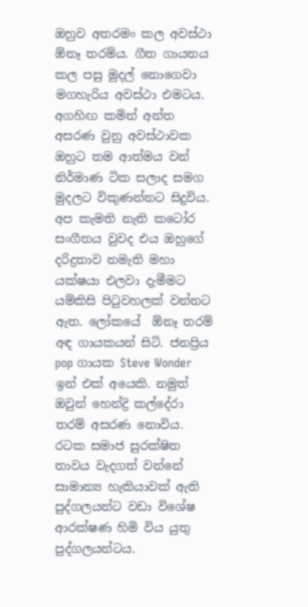ඔහුව අතරමං කල අවස්ථා ඕනෑ තරම්ය. ගීත ගායනය කල පසු මුදල් නොගෙවා මගහැරිය අවස්ථා එමටය. අගහිඟ කමින් අන්ත අසරණ වුනු අවස්ථාවක ඔහුට තම ආත්මය වන් නිර්මාණ ටික සලාද සමග මුදලට විකුණන්නට සිදුවිය. අප කැමති නැති කටෝර සංගීතය වුවද එය ඔහුගේ දරිද්‍රතාව නමැති මහා යක්ෂයා එලවා දැමීමට යම්කිසි පිටුවහලක් වන්නට ඇත. ලෝකයේ  ඕනෑ තරම් අඳ ගායකයන් සිටි. ජනප්‍රිය pop ගායක Steve Wonder ඉන් එක් අයෙකි. නමුත් ඔවුන් හෙන්ද්‍රි කල්දේරා තරම් අසරණ නොවිය. රටක සමාජ සුරක්ෂිත තාවය වැදගත් වන්නේ සාමාන්‍ය හැකියාවක් ඇති පුද්ගලයන්ට වඩා විශේෂ ආරක්ෂණ හිමි විය යුතු පුද්ගලයන්ටය.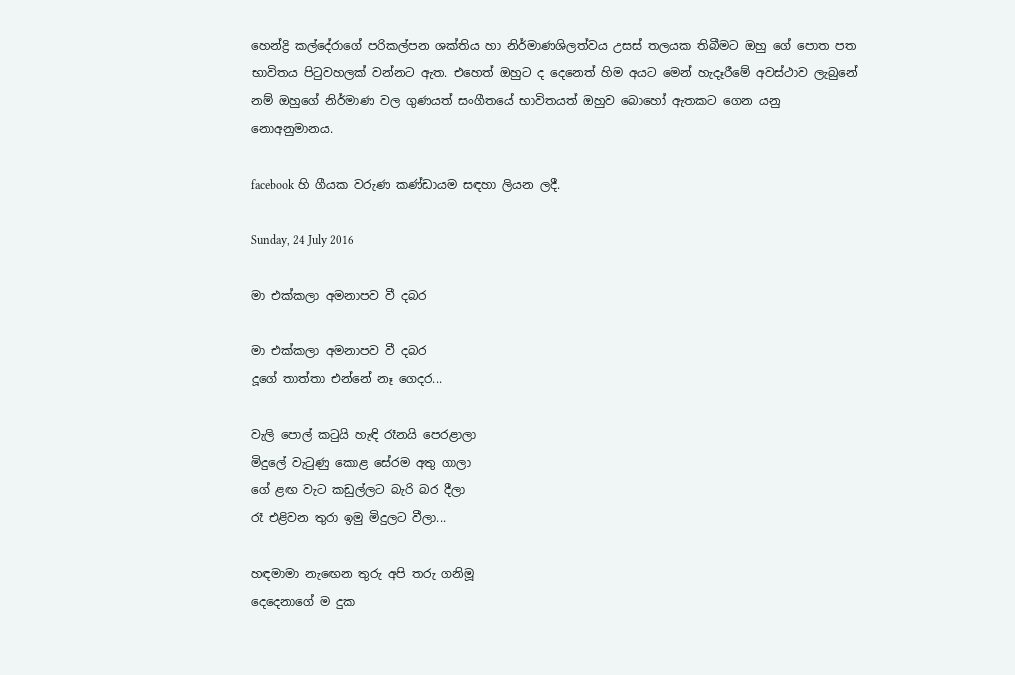හෙන්ද්‍රි කල්දේරාගේ පරිකල්පන ශක්තිය හා නිර්මාණශිලත්වය උසස් තලයක තිබීමට ඔහු ගේ පොත පත භාවිතය පිටුවහලක් වන්නට ඇත. එහෙත් ඔහුට ද දෙනෙත් හිම අයට මෙන් හැදෑරීමේ අවස්ථාව ලැබුනේ නම් ඔහුගේ නිර්මාණ වල ගුණයත් සංගීතයේ භාවිතයත් ඔහුව බොහෝ ඇතකට ගෙන යනු නොඅනුමානය.

facebook හි ගීයක වරුණ කණ්ඩායම සඳහා ලියන ලදී.

Sunday, 24 July 2016

මා එක්කලා අමනාපව වී දබර

මා එක්කලා අමනාපව වී දබර
දූගේ තාත්තා එන්නේ නෑ ගෙදර...

වැලි පොල් කටුයි හැඳි රෑනයි පෙරළාලා
මිදුලේ වැටුණු කොළ සේරම අතු ගාලා
ගේ ළඟ වැට කඩුල්ලට බැරි බර දීලා
රෑ එළිවන තුරා ඉමු මිදුලට වීලා...

හඳමාමා නැඟෙන තුරු අපි තරු ගනිමූ
දෙදෙනාගේ ම දුක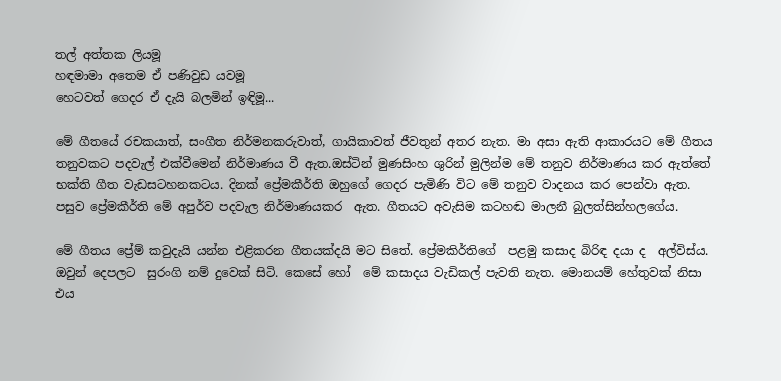තල් අත්තක ලියමූ
හඳමාමා අතෙම ඒ පණිවුඩ යවමූ
හෙටවත් ගෙදර ඒ දැයි බලමින් ඉඳිමූ...

මේ ගීතයේ රචකයාත්, සංගීත නිර්මනකරුවාත්, ගායිකාවත් ජීවතුන් අතර නැත. මා අසා ඇති ආකාරයට මේ ගීතය තනුවකට පදවැල් එක්වීමෙන් නිර්මාණය වී ඇත.ඔස්ටින් මුණසිංහ ශුරින් මුලින්ම මේ තනුව නිර්මාණය කර ඇත්තේ භක්ති ගීත වැඩසටහනකටය. දිනක් ප්‍රේමකීර්ති ඔහුගේ ගෙදර පැමිණි විට මේ තනුව වාදනය කර පෙන්වා ඇත. පසුව ප්‍රේමකීර්ති මේ අපුර්ව පදවැල නිර්මාණයකර  ඇත. ගීතයට අවැසිම කටහඬ මාලනී බුලත්සින්හලගේය.

මේ ගීතය ප්‍රේම් කවුදැයි යන්න එළිකරන ගීතයක්දයි මට සිතේ. ප්‍රේමකිර්තිගේ  පළමු කසාද බිරිඳ දයා ද  අල්විස්ය. ඔවුන් දෙපලට  සුරංගි නම් දුවෙක් සිටි. කෙසේ හෝ  මේ කසාදය වැඩිකල් පැවති නැත. මොනයම් හේතුවක් නිසා එය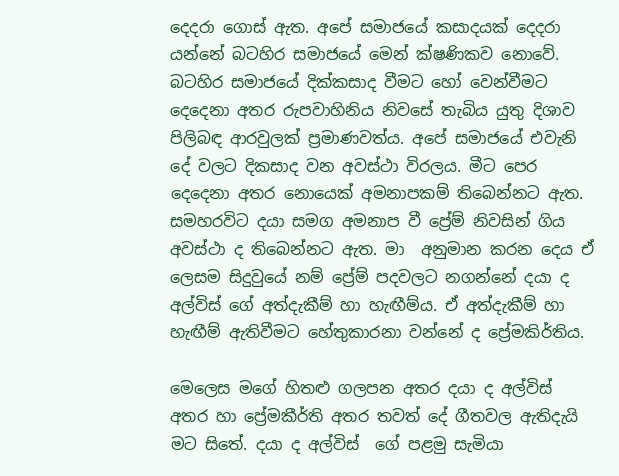දෙදරා ගොස් ඇත. අපේ සමාජයේ කසාදයක් දෙදරා යන්නේ බටහිර සමාජයේ මෙන් ක්ෂණිකව නොවේ. බටහිර සමාජයේ දික්කසාද වීමට හෝ වෙන්වීමට දෙදෙනා අතර රුපවාහිනිය නිවසේ තැබිය යුතු දිශාව පිලිබඳ ආරවුලක් ප්‍රමාණවත්ය. අපේ සමාජයේ එවැනි දේ වලට දිකසාද වන අවස්ථා විරලය. මීට පෙර දෙදෙනා අතර නොයෙක් අමනාපකම් තිබෙන්නට ඇත. සමහරවිට දයා සමග අමනාප වී ප්‍රේම් නිවසින් ගිය අවස්ථා ද තිබෙන්නට ඇත. මා  අනුමාන කරන දෙය ඒ ලෙසම සිදුවුයේ නම් ප්‍රේම් පදවලට නගන්නේ දයා ද අල්විස් ගේ අත්දැකීම් හා හැඟීම්ය. ඒ අත්දැකීම් හා හැඟීම් ඇතිවීමට හේතුකාරනා වන්නේ ද ප්‍රේමකිර්තිය.

මෙලෙස මගේ හිතළු ගලපන අතර දයා ද අල්විස්  අතර හා ප්‍රේමකීර්ති අතර තවත් දේ ගීතවල ඇතිදැයි  මට සිතේ. දයා ද අල්විස්  ගේ පළමු සැමියා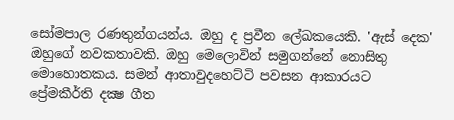සෝමපාල රණතුන්ගයන්ය. ඔහු ද ප්‍රවීන ලේඛකයෙකි. 'ඇස් දෙක' ඔහුගේ නවකතාවකි. ඔහු මෙලොවින් සමුගන්නේ නොසිතු මොහොතකය. සමන් ආතාවුදහෙට්ටි පවසන ආකාරයට ප්‍රේමකීර්ති දක්‍ෂ ගීත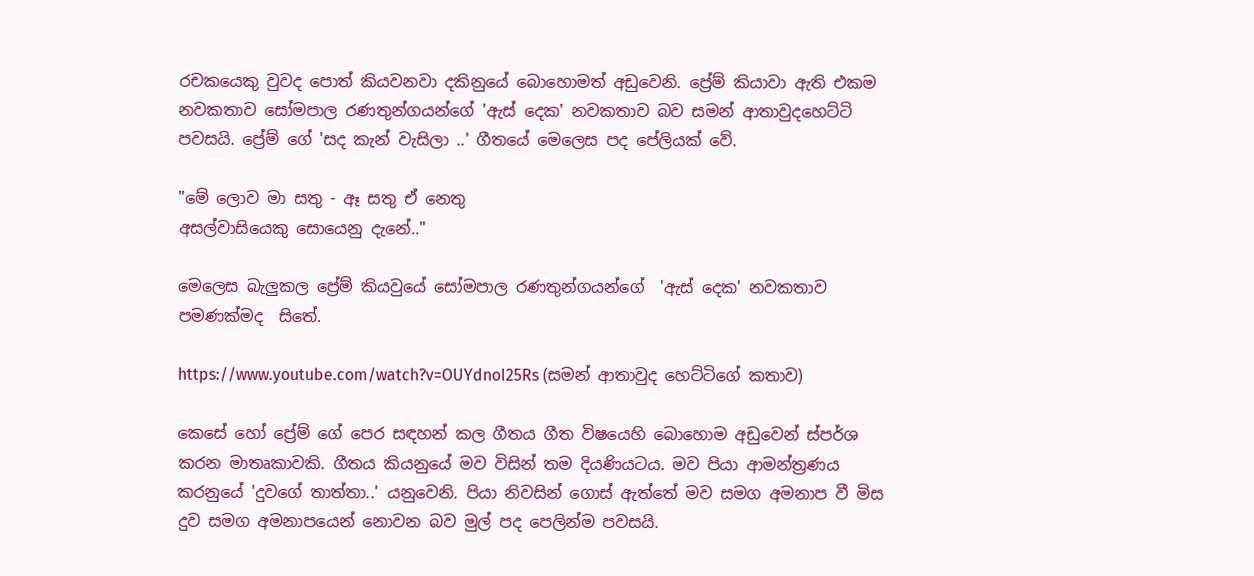රචකයෙකු වුවද පොත් කියවනවා දකිනුයේ බොහොමත් අඩුවෙනි. ප්‍රේම් කියාවා ඇති එකම නවකතාව සෝමපාල රණතුන්ගයන්ගේ 'ඇස් දෙක' නවකතාව බව සමන් ආතාවුදහෙට්ටි පවසයි. ප්‍රේම් ගේ 'සද කැන් වැසිලා ..' ගීතයේ මෙලෙස පද පේලියක් වේ.

"මේ ලොව මා සතු - ඈ සතු ඒ නෙතු
අසල්වාසියෙකු සොයෙනු දැනේ.."

මෙලෙස බැලුකල ප්‍රේම් කියවුයේ සෝමපාල රණතුන්ගයන්ගේ  'ඇස් දෙක' නවකතාව පමණක්මද  සිතේ.

https://www.youtube.com/watch?v=OUYdnoI25Rs (සමන් ආතාවුද හෙට්ටිගේ කතාව)

කෙසේ හෝ ප්‍රේම් ගේ පෙර සඳහන් කල ගීතය ගීත විෂයෙහි බොහොම අඩුවෙන් ස්පර්ශ කරන මාතෘකාවකි. ගීතය කියනුයේ මව විසින් තම දියණියටය. මව පියා ආමන්ත්‍රණය කරනුයේ 'දුවගේ තාත්තා..' යනුවෙනි. පියා නිවසින් ගොස් ඇත්තේ මව සමග අමනාප වී මිස දුව සමග අමනාපයෙන් නොවන බව මුල් පද පෙලින්ම පවසයි.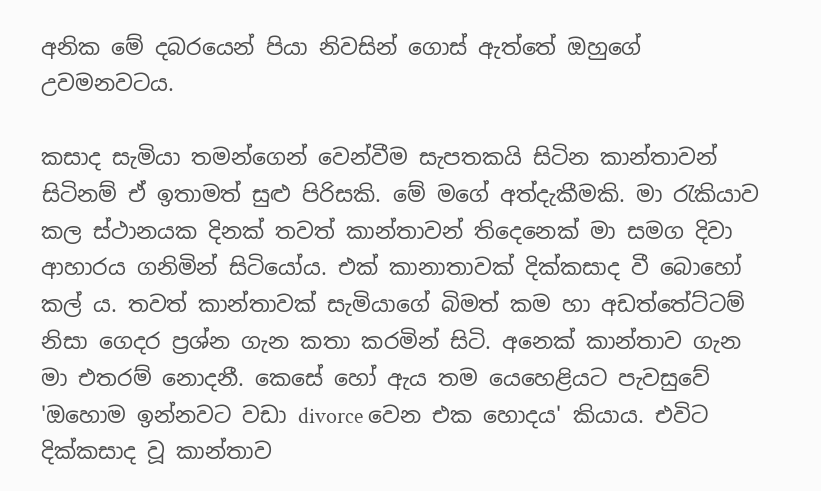අනික මේ දබරයෙන් පියා නිවසින් ගොස් ඇත්තේ ඔහුගේ උවමනවටය.

කසාද සැමියා තමන්ගෙන් වෙන්වීම සැපතකයි සිටින කාන්තාවන් සිටිනම් ඒ ඉතාමත් සුළු පිරිසකි. මේ මගේ අත්දැකීමකි. මා රැකියාව කල ස්ථානයක දිනක් තවත් කාන්තාවන් තිදෙනෙක් මා සමග දිවා ආහාරය ගනිමින් සිටියෝය. එක් කානාතාවක් දික්කසාද වී බොහෝ කල් ය. තවත් කාන්තාවක් සැමියාගේ බිමත් කම හා අඩත්තේට්ටම් නිසා ගෙදර ප්‍රශ්න ගැන කතා කරමින් සිටි. අනෙක් කාන්තාව ගැන මා එතරම් නොදනී. කෙසේ හෝ ඇය තම යෙහෙළියට පැවසුවේ 'ඔහොම ඉන්නවට වඩා divorce වෙන එක හොදය' කියාය. එවිට දික්කසාද වූ කාන්තාව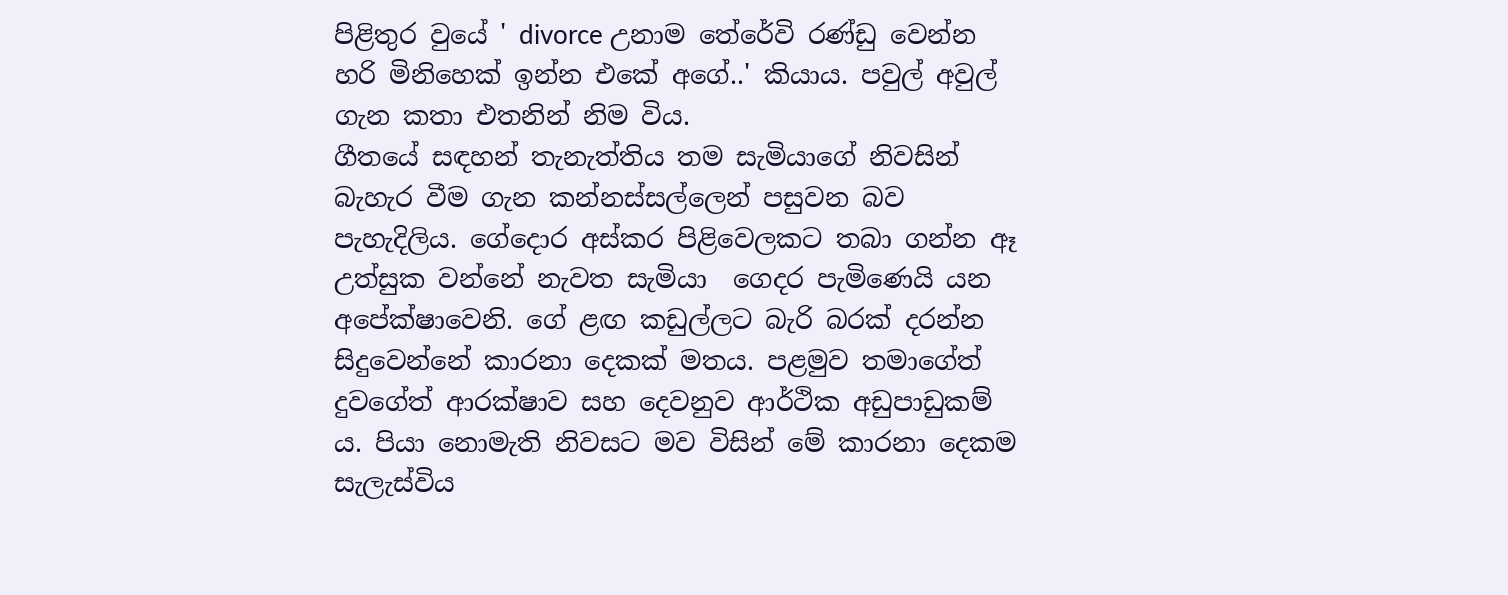පිළිතුර වුයේ ' divorce උනාම තේරේවි රණ්ඩු වෙන්න හරි මිනිහෙක් ඉන්න එකේ අගේ..' කියාය. පවුල් අවුල් ගැන කතා එතනින් නිම විය.
ගීතයේ සඳහන් තැනැත්තිය තම සැමියාගේ නිවසින් බැහැර වීම ගැන කන්නස්සල්ලෙන් පසුවන බව පැහැදිලිය. ගේදොර අස්කර පිළිවෙලකට තබා ගන්න ඈ උත්සුක වන්නේ නැවත සැමියා  ගෙදර පැමිණෙයි යන අපේක්ෂාවෙනි. ගේ ළඟ කඩුල්ලට බැරි බරක් දරන්න සිදුවෙන්නේ කාරනා දෙකක් මතය. පළමුව තමාගේත් දුවගේත් ආරක්ෂාව සහ දෙවනුව ආර්ථික අඩුපාඩුකම් ය. පියා නොමැති නිවසට මව විසින් මේ කාරනා දෙකම සැලැස්විය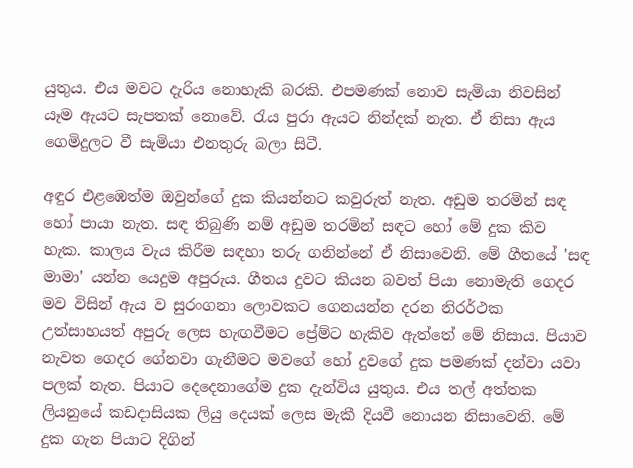යුතුය. එය මවට දැරිය නොහැකි බරකි. එපමණක් නොව සැමියා නිවසින් යෑම ඇයට සැපතක් නොවේ. රැය පුරා ඇයට නින්දක් නැත. ඒ නිසා ඇය ගෙමිදුලට වී සැමියා එනතුරු බලා සිටී.

අඳුර එළඹෙත්ම ඔවුන්ගේ දුක කියන්නට කවුරුත් නැත. අඩුම තරමින් සඳ හෝ පායා නැත. සඳ තිබුණි නම් අඩුම තරමින් සඳට හෝ මේ දුක කිව හැක. කාලය වැය කිරීම සඳහා තරු ගනින්නේ ඒ නිසාවෙනි. මේ ගීතයේ 'සඳ මාමා' යන්න යෙදුම අපුරුය. ගීතය දුවට කියන බවත් පියා නොමැති ගෙදර මව විසින් ඇය ව සුරංගනා ලොවකට ගෙනයන්න දරන නිරර්ථක උත්සාහයත් අපුරු ලෙස හැඟවීමට ප්‍රේම්ට හැකිව ඇත්තේ මේ නිසාය. පියාව නැවත ගෙදර ගේනවා ගැනීමට මවගේ හෝ දුවගේ දුක පමණක් දන්වා යවා පලක් නැත. පියාට දෙදෙනාගේම දුක දැන්විය යුතුය. එය තල් අත්තක ලියනුයේ කඩදාසියක ලියු දෙයක් ලෙස මැකී දියවී නොයන නිසාවෙනි. මේ දුක ගැන පියාට දිගින්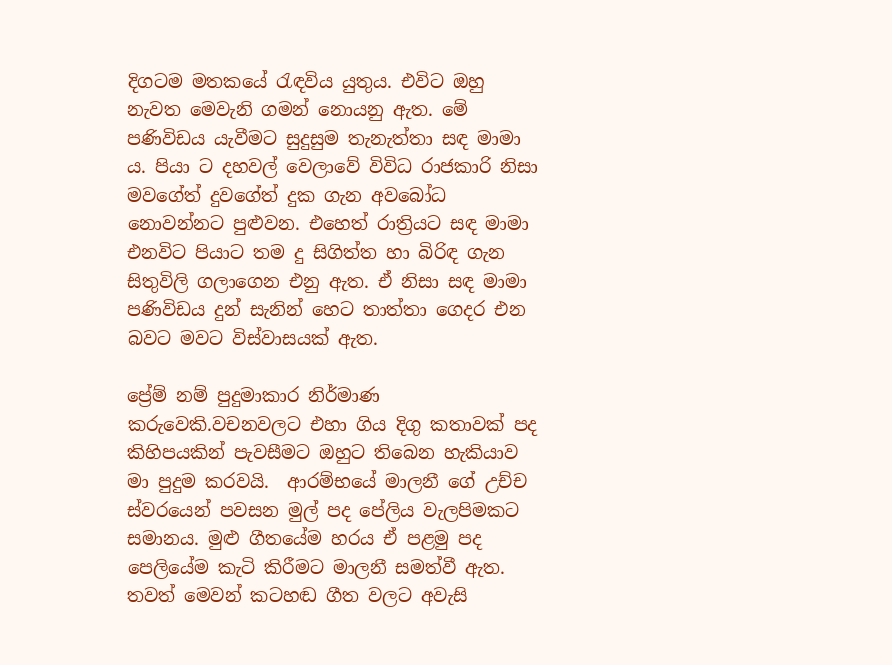දිගටම මතකයේ රැඳවිය යුතුය. එවිට ඔහු නැවත මෙවැනි ගමන් නොයනු ඇත. මේ පණිවිඩය යැවීමට සුදුසුම තැනැත්තා සඳ මාමා ය. පියා ට දහවල් වෙලාවේ විවිධ රාජකාරි නිසා මවගේත් දුවගේත් දුක ගැන අවබෝධ නොවන්නට පුළුවන. එහෙත් රාත්‍රියට සඳ මාමා එනවිට පියාට තම දු සිගිත්ත හා බිරිඳ ගැන සිතුවිලි ගලාගෙන එනු ඇත. ඒ නිසා සඳ මාමා පණිවිඩය දුන් සැනින් හෙට තාත්තා ගෙදර එන බවට මවට විස්වාසයක් ඇත.

ප්‍රේම් නම් පුදුමාකාර නිර්මාණ කරුවෙකි.වචනවලට එහා ගිය දිගු කතාවක් පද කිහිපයකින් පැවසීමට ඔහුට තිබෙන හැකියාව මා පුදුම කරවයි.  ආරම්භයේ මාලනී ගේ උච්ච ස්වරයෙන් පවසන මුල් පද පේලිය වැලපිමකට සමානය. මුළු ගීතයේම හරය ඒ පළමු පද පෙලියේම කැටි කිරීමට මාලනී සමත්වී ඇත. තවත් මෙවන් කටහඬ ගීත වලට අවැසි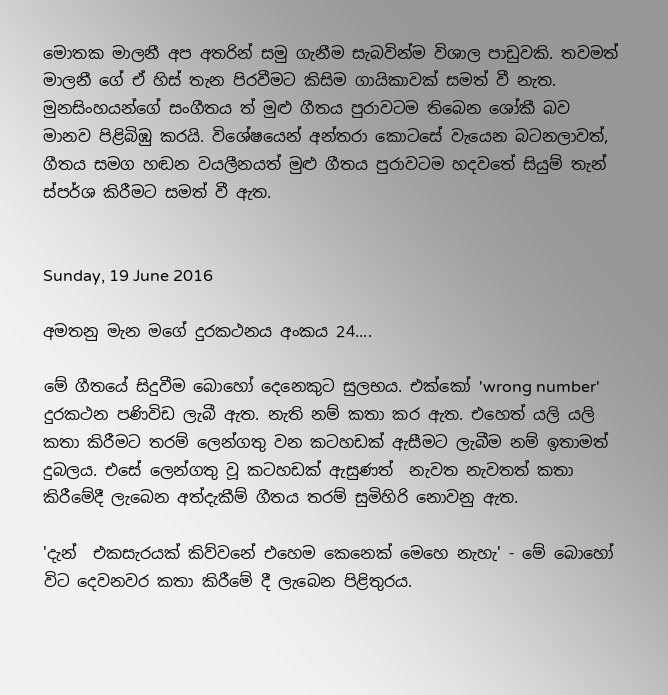මොතක මාලනී අප අතරින් සමු ගැනීම සැබවින්ම විශාල පාඩුවකි. තවමත් මාලනී ගේ ඒ හිස් තැන පිරවීමට කිසිම ගායිකාවක් සමත් වී නැත. මුනසිංහයන්ගේ සංගීතය ත් මුළු ගීතය පුරාවටම තිබෙන ශෝකී බව මානව පිළිබිඹු කරයි. විශේෂයෙන් අන්තරා කොටසේ වැයෙන බටනලාවත්, ගීතය සමග හඬන වයලීනයත් මුළු ගීතය පුරාවටම හදවතේ සියුම් තැන් ස්පර්ශ කිරීමට සමත් වී ඇත.


Sunday, 19 June 2016

අමතනු මැන මගේ දුරකථනය අංකය 24....

මේ ගීතයේ සිදුවීම බොහෝ දෙනෙකුට සුලභය. එක්කෝ 'wrong number' දුරකථන පණිවිඩ ලැබී ඇත. නැති නම් කතා කර ඇත. එහෙත් යලි යලි කතා කිරීමට තරම් ලෙන්ගතු වන කටහඩක් ඇසීමට ලැබීම නම් ඉතාමත් දුබලය. එසේ ලෙන්ගතු වූ කටහඩක් ඇසුණත්  නැවත නැවතත් කතා කිරීමේදී ලැබෙන අත්දැකීම් ගීතය තරම් සුමිහිරි නොවනු ඇත.

'දැන්  එකසැරයක් කිව්වනේ එහෙම කෙනෙක් මෙහෙ නැහැ' - මේ බොහෝ විට දෙවනවර කතා කිරීමේ දී ලැබෙන පිළිතුරය.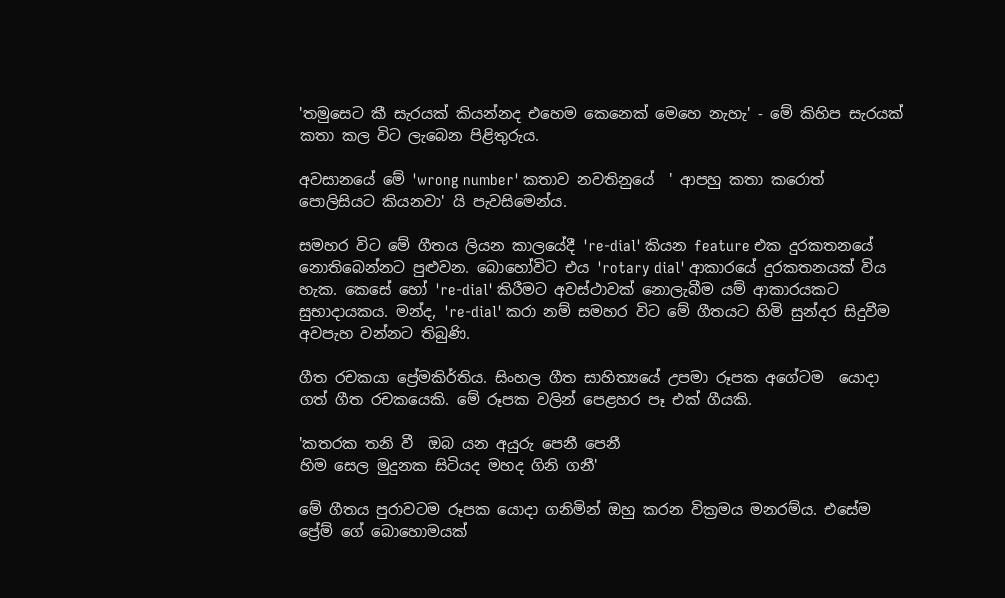'තමුසෙට කී සැරයක් කියන්නද එහෙම කෙනෙක් මෙහෙ නැහැ' - මේ කිහිප සැරයක් කතා කල විට ලැබෙන පිළිතුරුය.

අවසානයේ මේ 'wrong number' කතාව නවතිනුයේ  ' ආපහු කතා කරොත් පොලිසියට කියනවා' යි පැවසිමෙන්ය.

සමහර විට මේ ගීතය ලියන කාලයේදී 're-dial' කියන feature එක දුරකතනයේ නොතිබෙන්නට පුළුවන. බොහෝවිට එය 'rotary dial' ආකාරයේ දුරකතනයක් විය හැක. කෙසේ හෝ 're-dial' කිරීමට අවස්ථාවක් නොලැබීම යම් ආකාරයකට සුභාදායකය. මන්ද, 're-dial' කරා නම් සමහර විට මේ ගීතයට හිමි සුන්දර සිදුවීම අවපැහ වන්නට තිබුණි.

ගීත රචකයා ප්‍රේමකිර්තිය. සිංහල ගීත සාහිත්‍යයේ උපමා රූපක අගේටම  යොදා ගත් ගීත රචකයෙකි. මේ රූපක වලින් පෙළහර පෑ එක් ගීයකි.

'කතරක තනි වී  ඔබ යන අයුරු පෙනී පෙනී
හිම සෙල මුදුනක සිටියද මහද ගිනි ගනී'

මේ ගීතය පුරාවටම රූපක යොදා ගනිමින් ඔහු කරන වික්‍රමය මනරම්ය. එසේම ප්‍රේම් ගේ බොහොමයක්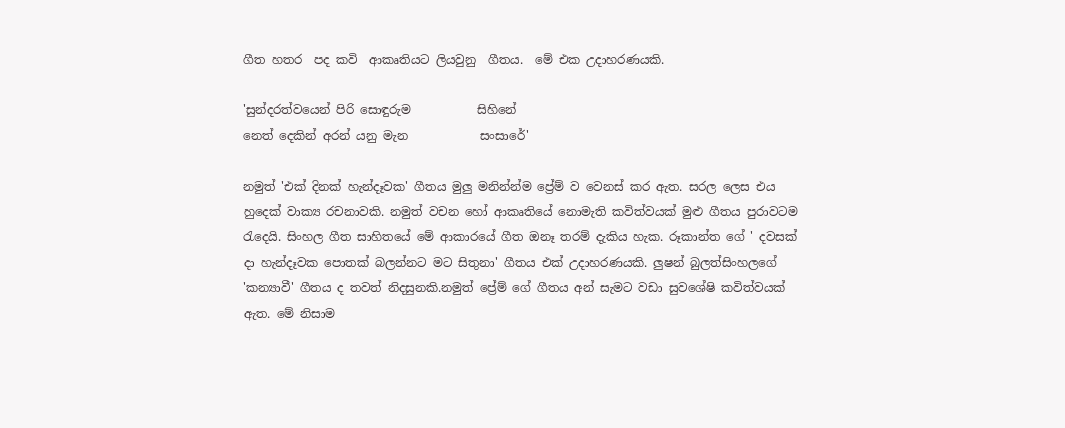ගීත හතර  පද කවි  ආකෘතියට ලියවුනු  ගීතය.  මේ එක උදාහරණයකි.

'සුන්දරත්වයෙන් පිරි සොඳුරුම           සිහිනේ
නෙත් දෙකින් අරන් යනු මැන            සංසාරේ'

නමුත් 'එක් දිනක් හැන්දෑවක' ගීතය මුලු මනින්න්ම ප්‍රේම් ව වෙනස් කර ඇත. සරල ලෙස එය හුදෙක් වාක්‍ය රචනාවකි. නමුත් වචන හෝ ආකෘතියේ නොමැති කවිත්වයක් මුළු ගීතය පුරාවටම රැදෙයි. සිංහල ගීත සාහිතයේ මේ ආකාරයේ ගීත ඔනෑ තරම් දැකිය හැක. රූකාන්ත ගේ ' දවසක් දා හැන්දෑවක පොතක් බලන්නට මට සිතුනා' ගීතය එක් උදාහරණයකි. ලුෂන් බුලත්සිංහලගේ 'කන්‍යාවී' ගීතය ද තවත් නිදසුනකි.නමුත් ප්‍රේම් ගේ ගීතය අන් සැමට වඩා සුවශේෂි කවිත්වයක් ඇත. මේ නිසාම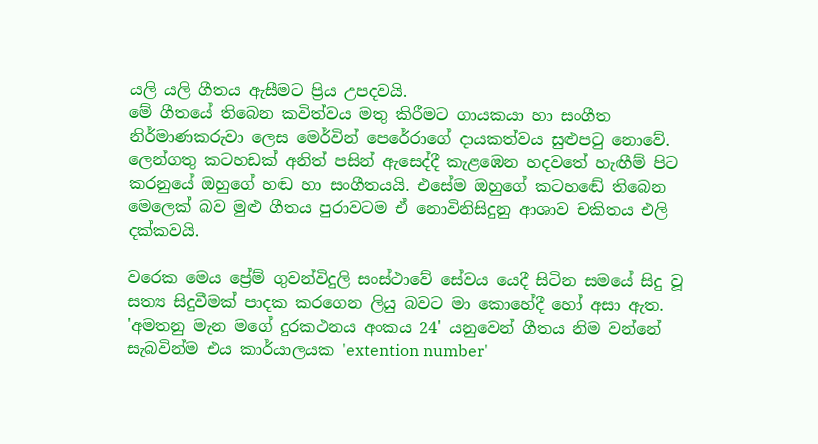යලි යලි ගීතය ඇසීමට ප්‍රිය උපදවයි.
මේ ගීතයේ තිබෙන කවිත්වය මතු කිරීමට ගායකයා හා සංගීත නිර්මාණකරුවා ලෙස මෙර්වින් පෙරේරාගේ දායකත්වය සුළුපටු නොවේ. ලෙන්ගතු කටහඩක් අනිත් පසින් ඇසෙද්දී කැළඹෙන හදවතේ හැඟීම් පිට කරනුයේ ඔහුගේ හඬ හා සංගීතයයි. එසේම ඔහුගේ කටහඬේ තිබෙන මෙලෙක් බව මුළු ගීතය පුරාවටම ඒ නොවිනිසිදුනු ආශාව චකිතය එලි දක්කවයි.

වරෙක මෙය ප්‍රේම් ගුවන්විදුලි සංස්ථාවේ සේවය යෙදී සිටින සමයේ සිදු වූ සත්‍ය සිදුවීමක් පාදක කරගෙන ලියු බවට මා කොහේදී හෝ අසා ඇත.  'අමතනු මැන මගේ දුරකථනය අංකය 24' යනුවෙන් ගීතය නිම වන්නේ සැබවින්ම එය කාර්යාලයක 'extention number'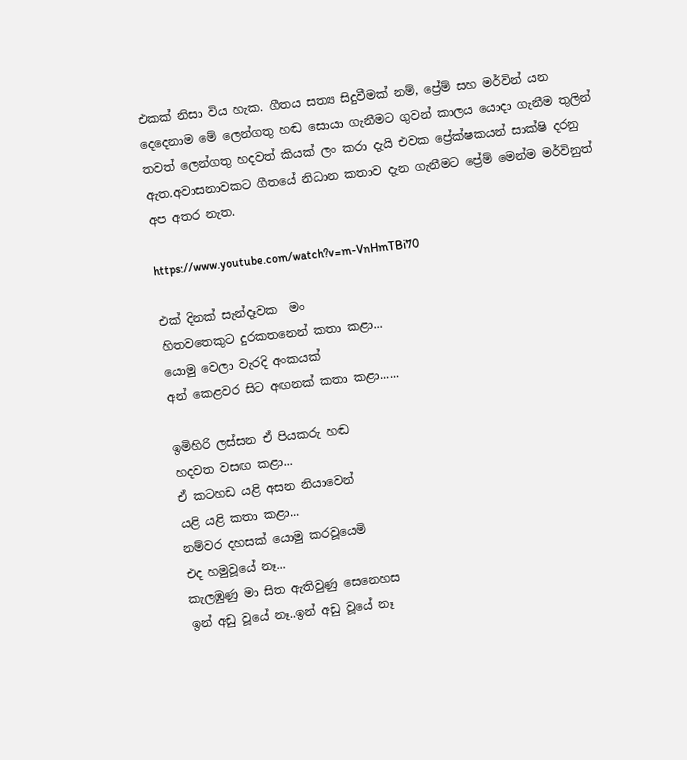එකක් නිසා විය හැක. ගීතය සත්‍ය සිදුවීමක් නම්, ප්‍රේම් සහ මර්වින් යන දෙදෙනාම මේ ලෙන්ගතු හඬ සොයා ගැනීමට ගුවන් කාලය යොදා ගැනීම තුලින්  තවත් ලෙන්ගතු හදවත් කියක් ලං කරා දැයි එවක ප්‍රේක්ෂකයන් සාක්ෂි දරනු ඇත.අවාසනාවකට ගීතයේ නිධාන කතාව දැන ගැනීමට ප්‍රේම් මෙන්ම මර්විනුත් අප අතර නැත.

https://www.youtube.com/watch?v=m-VnHmTBi70

එක් දිනක් සැන්දෑවක  මං
හිතවතෙකුට දුරකතනෙන් කතා කළා...
යොමු වෙලා වැරදි අංකයක්
අන් කෙළවර සිට අඟනක් කතා කළා......

ඉමිහිරි ලස්සන ඒ පියකරු හඬ
හදවත වසඟ කළා...
ඒ කටහඩ යළි අසන නියාවෙන්
යළි යළි කතා කළා...
නම්වර දහසක් යොමු කරවූයෙමි
එද හමුවූයේ නෑ...
කැලඹුණු මා සිත ඇතිවුණු සෙනෙහස
ඉන් අඩු වූයේ නෑ..ඉන් අඩු වූයේ නෑ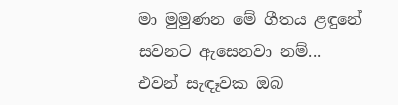මා මුමුණන මේ ගීතය ළඳුනේ
සවනට ඇසෙනවා නම්...
එවන් සැඳෑවක ඔබ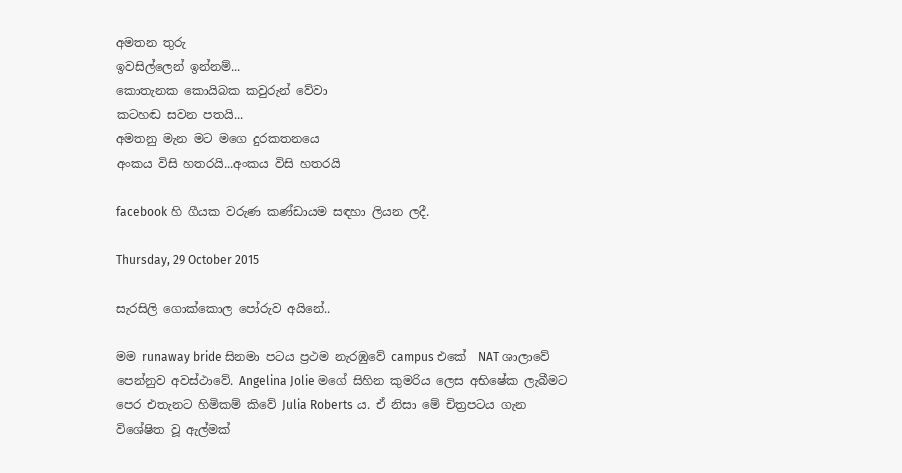අමතන තුරු
ඉවසිල්ලෙන් ඉන්නම්...
කොතැනක කොයිබක කවුරුන් වේවා
කටහඬ සවන පතයි...
අමතනු මැන මට මගෙ දුරකතනයෙ
අංකය විසි හතරයි...අංකය විසි හතරයි

facebook හි ගීයක වරුණ කණ්ඩායම සඳහා ලියන ලදී.

Thursday, 29 October 2015

සැරසිලි ගොක්කොල පෝරුව අයිනේ..

මම runaway bride සිනමා පටය ප්‍රථම නැරඹුවේ campus එකේ  NAT ශාලාවේ  පෙන්නුව අවස්ථාවේ. Angelina Jolie මගේ සිහින කුමරිය ලෙස අභිෂේක ලැබීමට පෙර එතැනට හිමිකම් කිවේ Julia Roberts ය. ඒ නිසා මේ චිත්‍රපටය ගැන විශේෂිත වූ ඇල්මක්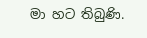මා හට තිබුණි.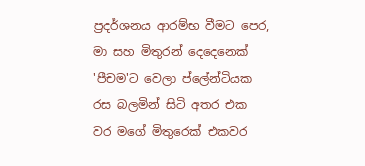ප්‍රදර්ශනය ආරම්භ වීමට පෙර, මා සහ මිතුරන් දෙදෙනෙක් 'පීචම'ට වෙලා ප්ලේන්ටියක රස බලමින් සිටි අතර එක වර මගේ මිතුරෙක් එකවර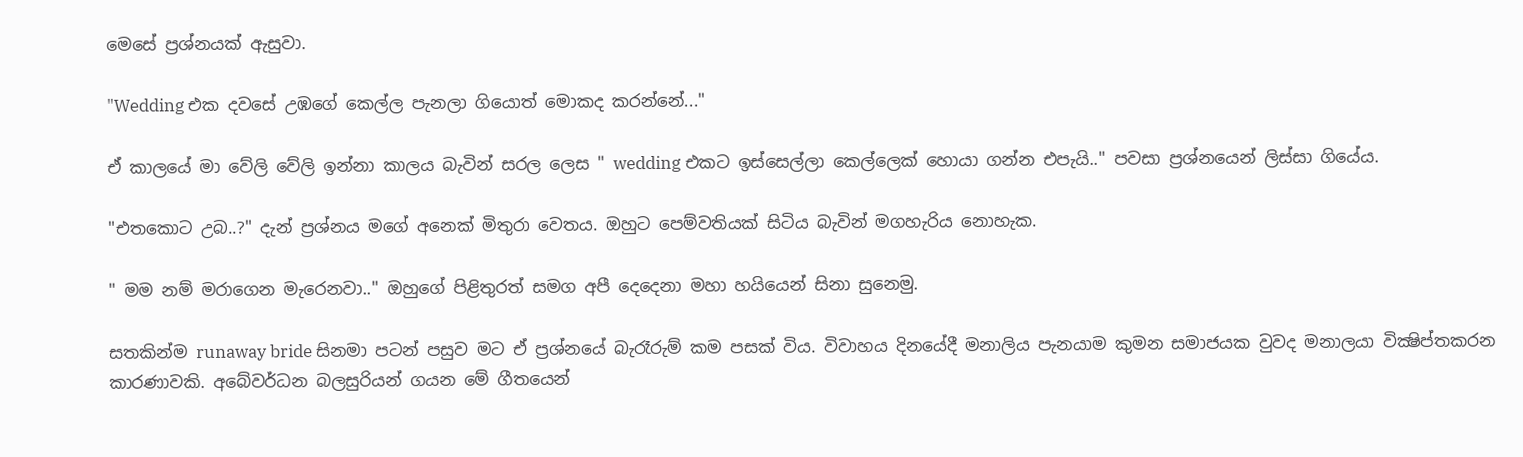මෙසේ ප්‍රශ්නයක් ඇසුවා.

"Wedding එක දවසේ උඹගේ කෙල්ල පැනලා ගියොත් මොකද කරන්නේ..."

ඒ කාලයේ මා වේලි වේලි ඉන්නා කාලය බැවින් සරල ලෙස " wedding එකට ඉස්සෙල්ලා කෙල්ලෙක් හොයා ගන්න එපැයි.." පවසා ප්‍රශ්නයෙන් ලිස්සා ගියේය.

"එතකොට උබ..?" දැන් ප්‍රශ්නය මගේ අනෙක් මිතුරා වෙතය. ඔහුට පෙම්වතියක් සිටිය බැවින් මගහැරිය නොහැක.

" මම නම් මරාගෙන මැරෙනවා.." ඔහුගේ පිළිතුරත් සමග අපී දෙදෙනා මහා හයියෙන් සිනා සුනෙමු.

සතකින්ම runaway bride සිනමා පටන් පසුව මට ඒ ප්‍රශ්නයේ බැරෑරුම් කම පසක් විය. විවාහය දිනයේදී මනාලිය පැනයාම කුමන සමාජයක වුවද මනාලයා වික්‍ෂිප්තකරන කාරණාවකි. අබේවර්ධන බලසුරියන් ගයන මේ ගීතයෙන්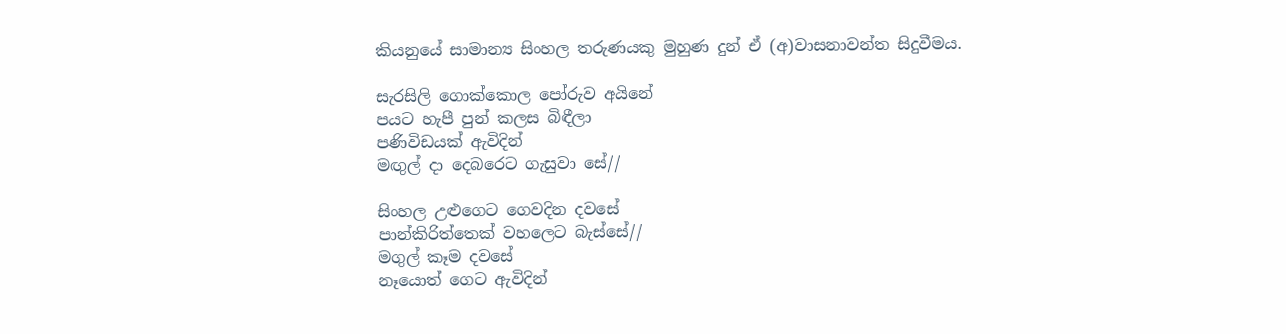කියනුයේ සාමාන්‍ය සිංහල තරුණයකු මුහුණ දුන් ඒ (අ)වාසනාවන්ත සිදුවීමය.

සැරසිලි ගොක්කොල පෝරුව අයිනේ
පයට හැපී පුන් කලස බිඳීලා
පණිවිඩයක් ඇවිදින්
මඟුල් දා දෙබරෙට ගැසුවා සේ//

සිංහල උළුගෙට ගෙවදින දවසේ
පාන්කිරිත්තෙක් වහලෙට බැස්සේ//
මගුල් කෑම දවසේ
නෑයොත් ගෙට ඇවිදින්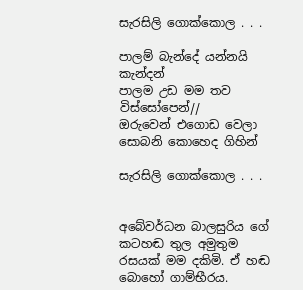සැරසිලි ගොක්කොල . . .

පාලම් බැන්දේ යන්නයි කැන්දන්
පාලම උඩ මම තව විස්සෝපෙන්//
ඔරුවෙන් එගොඩ වෙලා
සොබනි කොහෙද ගිහින්

සැරසිලි ගොක්කොල . . .


අබේවර්ධන බාලසුරිය ගේ කටහඬ තුල අමුතුම රසයක් මම දකිමි. ඒ හඬ බොහෝ ගාම්භීරය.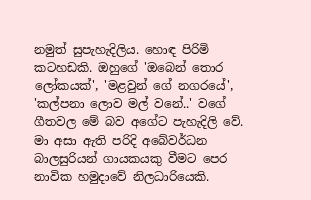නමුත් සුපැහැදිලිය. හොඳ පිරිමි කටහඩකි. ඔහුගේ 'ඔබෙන් තොර ලෝකයක්', 'මළවුන් ගේ නගරයේ', 'කල්පනා ලොව මල් වනේ..' වගේ ගීතවල මේ බව අගේට පැහැදිලි වේ. මා අසා ඇති පරිදි අබේවර්ධන බාලසුරියන් ගායකයකු වීමට පෙර නාවික හමුදාවේ නිලධාරියෙකි.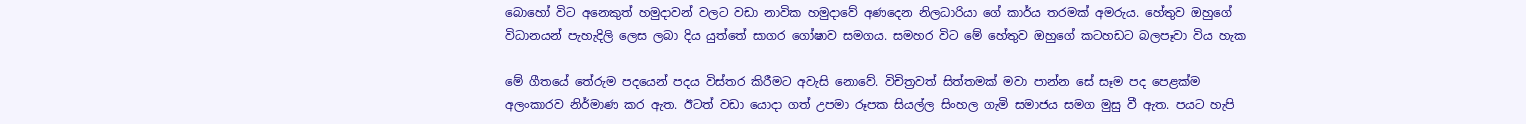බොහෝ විට අනෙකුත් හමුදාවන් වලට වඩා නාවික හමුදාවේ අණදෙන නිලධාරියා ගේ කාර්ය තරමක් අමරුය. හේතුව ඔහුගේ විධානයන් පැහැදිලි ලෙස ලබා දිය යුත්තේ සාගර ගෝෂාව සමගය. සමහර විට මේ හේතුව ඔහුගේ කටහඩට බලපෑවා විය හැක

මේ ගීතයේ තේරුම පදයෙන් පදය විස්තර කිරීමට අවැසි නොවේ. විචිත්‍රවත් සිත්තමක් මවා පාන්න සේ සෑම පද පෙළක්ම අලංකාරව නිර්මාණ කර ඇත. ඊටත් වඩා යොදා ගත් උපමා රූපක සියල්ල සිංහල ගැමි සමාජය සමග මුසු වී ඇත. පයට හැපි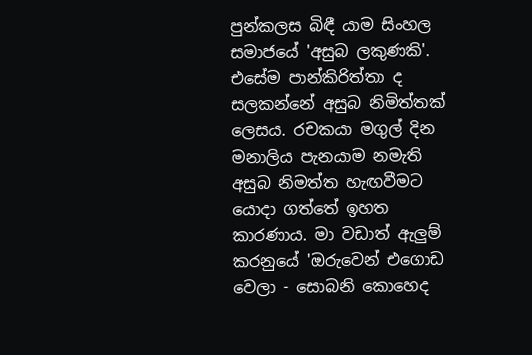පුන්කලස බිඳී යාම සිංහල සමාජයේ 'අසුබ ලකුණකි'. එසේම පාන්කිරිත්තා ද සලකන්නේ අසුබ නිමිත්තක් ලෙසය. රචකයා මගුල් දින මනාලිය පැනයාම නමැති අසුබ නිමත්ත හැඟවීමට යොදා ගත්තේ ඉහත කාරණාය. මා වඩාත් ඇලුම් කරනුයේ 'ඔරුවෙන් එගොඩ වෙලා - සොබනි කොහෙද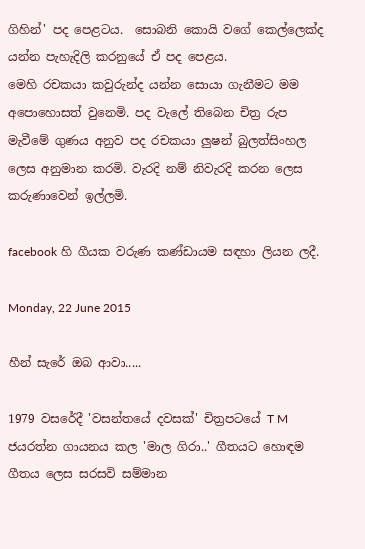ගිහින්' පද පෙළටය.  සොබනි කොයි වගේ කෙල්ලෙක්ද යන්න පැහැදිලි කරනුයේ ඒ පද පෙළය.
මෙහි රචකයා කවුරුන්ද යන්න සොයා ගැනීමට මම අපොහොසත් වුනෙමි. පද වැලේ තිබෙන චිත්‍ර රුප මැවීමේ ගුණය අනුව පද රචකයා ලුෂන් බුලත්සිංහල ලෙස අනුමාන කරමි. වැරදි නම් නිවැරදි කරන ලෙස කරුණාවෙන් ඉල්ලමි.

facebook හි ගීයක වරුණ කණ්ඩායම සඳහා ලියන ලදී.

Monday, 22 June 2015

හීන් සැරේ ඔබ ආවා.....

1979 වසරේදී 'වසන්තයේ දවසක්' චිත්‍රපටයේ T M ජයරත්න ගායනය කල 'මාල ගිරා..' ගීතයට හොඳම ගීතය ලෙස සරසවි සම්මාන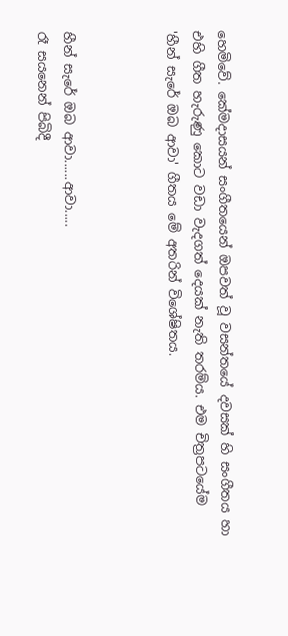හෙමිවේ. කේමදාසයන් සංගීතයෙන් ඔපවත් වූ වසන්තයේ දවසක් හි සංගීතය හා එහි ගීත හැරුණු කොට වඩා වැදගත් දෙයක් නැති තරම්ය. එම චිත්‍රපටයේම 'හීන් සැරේ ඔබ ආවා' ගීතය මේ අතරින් විශේෂිතය.



හීන් සැරේ ඔබ ආවා......ආවා.....
රෑ සයනෙන් පිබිදී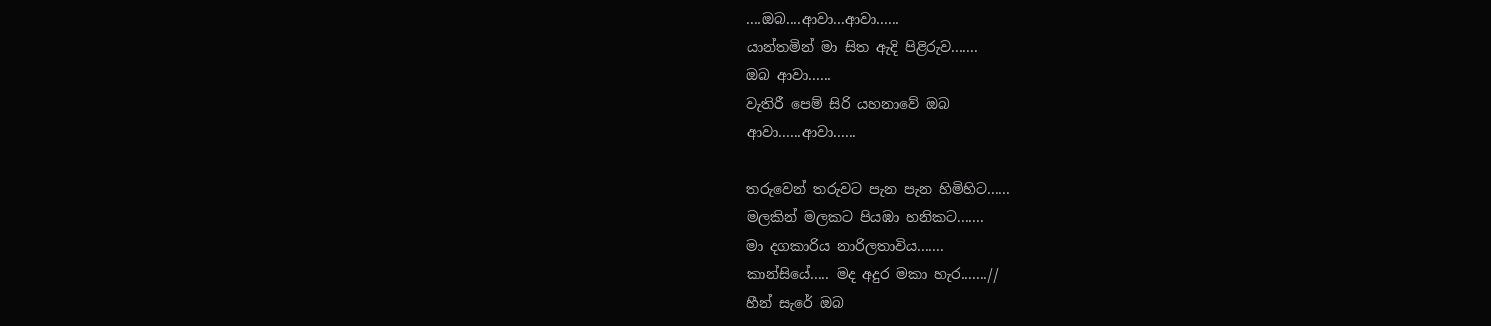....ඔබ....ආවා...ආවා......
යාන්තමින් මා සිත ඇදි පිළිරුව.......
ඔබ ආවා......
වැතිරී පෙම් සිරි යහනාවේ ඔබ
ආවා......ආවා......

තරුවෙන් තරුවට පැන පැන හිමිහිට......
මලකින් මලකට පියඹා හනිකට.......
මා දගකාරිය නාරිලතාවිය.......
කාන්සියේ..... මද අදුර මකා හැර.......//
හීන් සැරේ ඔබ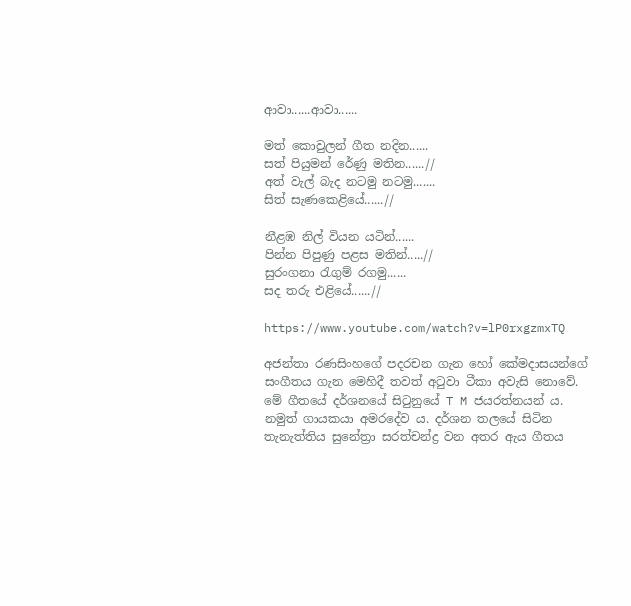ආවා......ආවා......

මත් කොවුලන් ගීත නදින......
සත් පියුමන් රේණු මතින......//
අත් වැල් බැද නටමු නටමු.......
සිත් සැණකෙළියේ......//

නීළඹ නිල් වියන යටින්......
පින්න පිපුණු පළස මතින්.....//
සුරංගනා රැගුම් රගමු......
සද තරු එළියේ......//

https://www.youtube.com/watch?v=lP0rxgzmxTQ

අජන්තා රණසිංහගේ පදරචන ගැන හෝ කේමදාසයන්ගේ සංගීතය ගැන මෙහිදී තවත් අටුවා ටීකා අවැසි නොවේ. මේ ගීතයේ දර්ශනයේ සිටුනුයේ T M ජයරත්නයන් ය. නමුත් ගායකයා අමරදේව ය. දර්ශන තලයේ සිටින තැනැත්තිය සුනේත්‍රා සරත්චන්ද්‍ර වන අතර ඇය ගීතය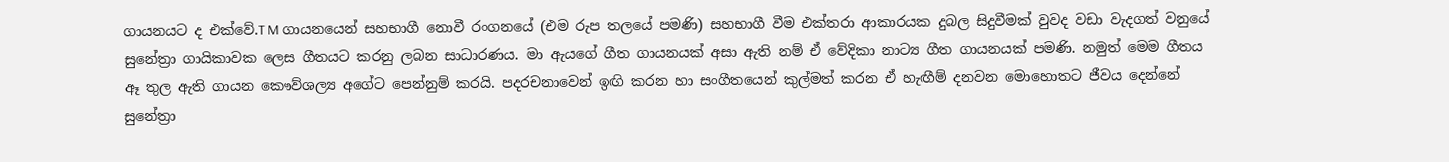ගායනයට ද එක්වේ.T M ගායනයෙන් සහභාගී නොවී රංගනයේ (එම රුප තලයේ පමණි) සහභාගී වීම එක්තරා ආකාරයක දුබල සිදුවීමක් වුවද වඩා වැදගත් වනුයේ සුනේත්‍රා ගායිකාවක ලෙස ගීතයට කරනු ලබන සාධාරණය. මා ඇයගේ ගීත ගායනයක් අසා ඇති නම් ඒ වේදිකා නාට්‍ය ගීත ගායනයක් පමණි. නමුත් මෙම ගීතය ඈ තුල ඇති ගායන කෞව්ශල්‍ය අගේට පෙන්නුම් කරයි. පදරචනාවෙන් ඉඟි කරන හා සංගීතයෙන් කුල්මත් කරන ඒ හැඟීම් දනවන මොහොතට ජීවය දෙන්නේ සුනේත්‍රා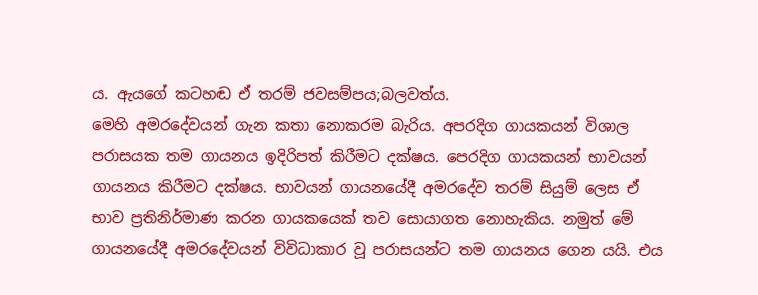ය. ඇයගේ කටහඬ ඒ තරම් ජවසම්පය;බලවත්ය.
මෙහි අමරදේවයන් ගැන කතා නොකරම බැරිය. අපරදිග ගායකයන් විශාල පරාසයක තම ගායනය ඉදිරිපත් කිරීමට දක්ෂය. පෙරදිග ගායකයන් භාවයන් ගායනය කිරීමට දක්ෂය. භාවයන් ගායනයේදී අමරදේව තරම් සියුම් ලෙස ඒ භාව ප්‍රතිනිර්මාණ කරන ගායකයෙක් තව සොයාගත නොහැකිය. නමුත් මේ ගායනයේදී අමරදේවයන් විවිධාකාර වූ පරාසයන්ට තම ගායනය ගෙන යයි. එය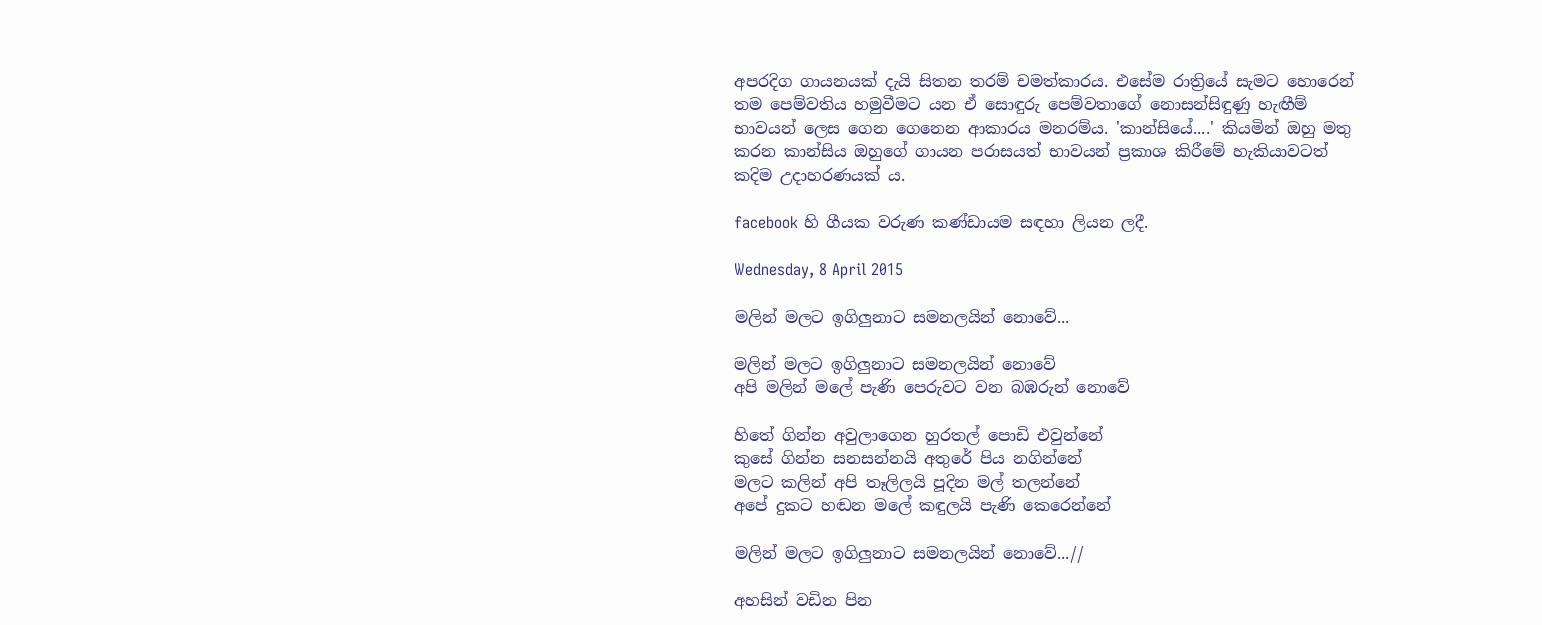අපරදිග ගායනයක් දැයි සිතන තරම් චමත්කාරය. එසේම රාත්‍රියේ සැමට හොරෙන් තම පෙම්වතිය හමුවීමට යන ඒ සොඳුරු පෙම්වතාගේ නොසන්සිඳුණු හැඟීම් භාවයන් ලෙස ගෙන ගෙනෙන ආකාරය මනරම්ය. 'කාන්සියේ....' කියමින් ඔහු මතු කරන කාන්සිය ඔහුගේ ගායන පරාසයත් භාවයන් ප්‍රකාශ කිරීමේ හැකියාවටත් කදිම උදාහරණයක් ය.

facebook හි ගීයක වරුණ කණ්ඩායම සඳහා ලියන ලදී.

Wednesday, 8 April 2015

මලින් මලට ඉගිලුනාට සමනලයින් නොවේ...

මලින් මලට ඉගිලුනාට සමනලයින් නොවේ
අපි මලින් මලේ පැණි පෙරුවට වන බඹරුන් නොවේ

හිතේ ගින්න අවුලාගෙන හුරතල් පොඩි එවුන්නේ
කුසේ ගින්න සනසන්නයි අතුරේ පිය නගින්නේ
මලට කලින් අපි තෑලිලයි පූදින මල් තලන්නේ
අපේ දුකට හඬන මලේ කඳුලයි පැණි කෙරෙන්නේ

මලින් මලට ඉගිලුනාට සමනලයින් නොවේ...//

අහසින් වඩින පින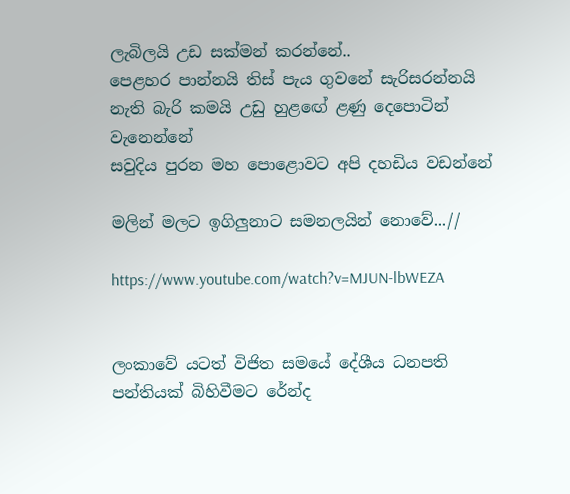ලැබිලයි උඩ සක්මන් කරන්නේ..
පෙළහර පාන්නයි තිස් පැය ගුවනේ සැරිසරන්නයි
නැති බැරි කමයි උඩු හුළඟේ ළණු දෙපොටින් වැනෙන්නේ
සවුදිය පුරන මහ පොළොවට අපි දහඩිය වඩන්නේ

මලින් මලට ඉගිලුනාට සමනලයින් නොවේ...//

https://www.youtube.com/watch?v=MJUN-lbWEZA


ලංකාවේ යටත් විජිත සමයේ දේශීය ධනපති පන්තියක් බිහිවීමට රේන්ද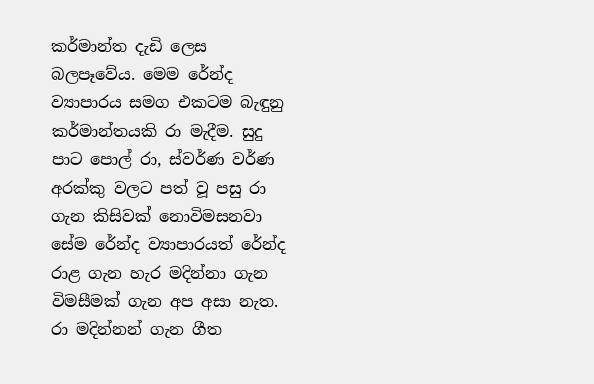කර්මාන්ත දැඩි ලෙස බලපෑවේය. මෙම රේන්ද ව්‍යාපාරය සමග එකටම බැඳුනු කර්මාන්තයකි රා මැදීම. සුදු පාට පොල් රා, ස්වර්ණ වර්ණ අරක්කු වලට පත් වූ පසු රා ගැන කිසිවක් නොවිමසනවා සේම රේන්ද ව්‍යාපාරයත් රේන්ද රාළ ගැන හැර මදින්නා ගැන විමසීමක් ගැන අප අසා නැත. රා මදින්නන් ගැන ගීත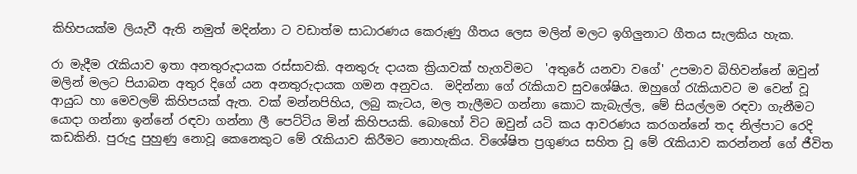කිහිපයක්ම ලියැවී ඇති නමුත් මදින්නා ට වඩාත්ම සාධාරණය කෙරුණු ගීතය ලෙස මලින් මලට ඉගිලුනාට ගීතය සැලකිය හැක.

රා මැදීම රැකියාව ඉතා අනතුරුදායක රස්සාවකි. අනතුරු දායක ක්‍රියාවක් හැගවිමට  'අතුරේ යනවා වගේ' උපමාව බිහිවන්නේ ඔවුන් මලින් මලට පියාබන අතුර දිගේ යන අනතුරුදායක ගමන අනුවය.  මදින්නා ගේ රැකියාව සුවශේෂිය. ඔහුගේ රැකියාවට ම වෙන් වූ ආයුධ හා මෙවලම් කිහිපයක් ඇත. වක් මන්නපිහිය, ලබු කැටය, මල තැලීමට ගන්නා කොට කැබැල්ල, මේ සියල්ලම රඳවා ගැනීමට යොදා ගන්නා ඉන්නේ රඳවා ගන්නා ලී පෙට්ටිය මින් කිහිපයකි. බොහෝ විට ඔවුන් යටි කය ආවරණය කරගන්නේ තද නිල්පාට රෙදි කඩකිනි. පුරුදු පුහුණු නොවූ කෙනෙකුට මේ රැකියාව කිරීමට නොහැකිය. විශේෂිත ප්‍රගුණය සහිත වූ මේ රැකියාව කරන්නන් ගේ ජීවිත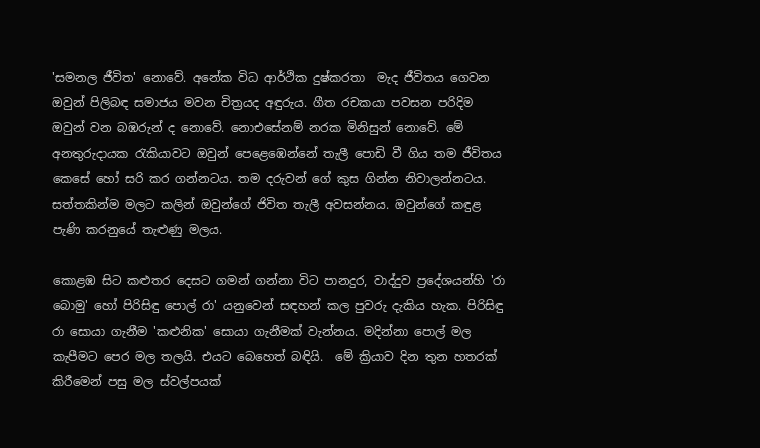'සමනල ජීවිත' නොවේ. අනේක විධ ආර්ථික දුෂ්කරතා  මැද ජීවිතය ගෙවන ඔවුන් පිලිබඳ සමාජය මවන චිත්‍රයද අඳුරුය. ගීත රචකයා පවසන පරිදිම ඔවුන් වන බඹරුන් ද නොවේ. නොඑසේනම් නරක මිනිසුන් නොවේ. මේ අනතුරුදායක රැකියාවට ඔවුන් පෙළෙඹෙන්නේ තැලී පොඩි වී ගිය තම ජීවිතය කෙසේ හෝ සරි කර ගන්නටය. තම දරුවන් ගේ කුස ගින්න නිවාලන්නටය. සත්තකින්ම මලට කලින් ඔවුන්ගේ ජිවිත තැලී අවසන්නය. ඔවුන්ගේ කඳුළ පැණි කරනුයේ තැළුණු මලය.

කොළඹ සිට කළුතර දෙසට ගමන් ගන්නා විට පානදුර, වාද්දුව ප්‍රදේශයන්හි 'රා බොමු' හෝ පිරිසිඳු පොල් රා' යනුවෙන් සඳහන් කල පුවරු දැකිය හැක. පිරිසිඳු රා සොයා ගැනීම 'කළුනික' සොයා ගැනීමක් වැන්නය. මදින්නා පොල් මල කැපීමට පෙර මල තලයි. එයට බෙහෙත් බඳියි.  මේ ක්‍රියාව දින තුන හතරක් කිරීමෙන් පසු මල ස්වල්පයක්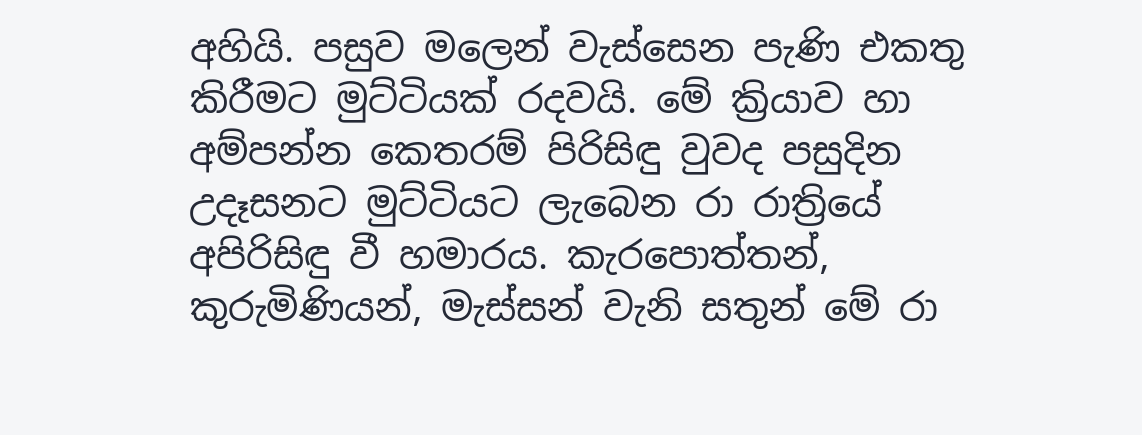අහියි. පසුව මලෙන් වැස්සෙන පැණි එකතු කිරීමට මුට්ටියක් රදවයි. මේ ක්‍රියාව හා අම්පන්න කෙතරම් පිරිසිඳු වුවද පසුදින උදෑසනට මුට්ටියට ලැබෙන රා රාත්‍රියේ අපිරිසිඳු වී හමාරය. කැරපොත්තන්, කුරුමිණියන්, මැස්සන් වැනි සතුන් මේ රා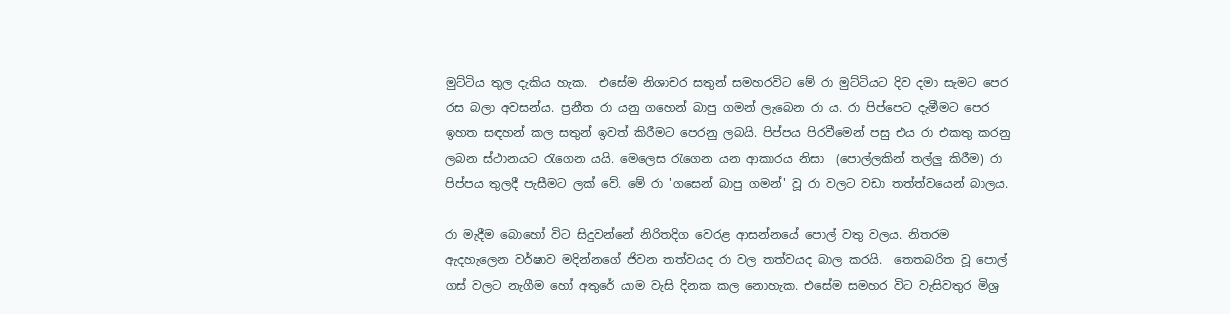මුට්ටිය තුල දැකිය හැක.  එසේම නිශාචර සතුන් සමහරවිට මේ රා මුට්ටියට දිව දමා සැමට පෙර රස බලා අවසන්ය. ප්‍රනීත රා යනු ගහෙන් බාපු ගමන් ලැබෙන රා ය. රා පිප්පෙට දැමීමට පෙර ඉහත සඳහන් කල සතුන් ඉවත් කිරීමට පෙරනු ලබයි. පිප්පය පිරවීමෙන් පසු එය රා එකතු කරනු ලබන ස්ථානයට රැගෙන යයි. මෙලෙස රැගෙන යන ආකාරය නිසා  (පොල්ලකින් තල්ලු කිරීම) රා පිප්පය තුලදී පැසීමට ලක් වේ. මේ රා 'ගසෙන් බාපු ගමන්' වූ රා වලට වඩා තත්ත්වයෙන් බාලය.

රා මැදීම බොහෝ විට සිදුවන්නේ නිරිතදිග වෙරළ ආසන්නයේ පොල් වතු වලය. නිතරම ඇදහැලෙන වර්ෂාව මදින්නගේ ජිවන තත්වයද රා වල තත්වයද බාල කරයි.  තෙතබරිත වූ පොල් ගස් වලට නැගීම හෝ අතුරේ යාම වැසි දිනක කල නොහැක. එසේම සමහර විට වැසිවතුර මිශ්‍ර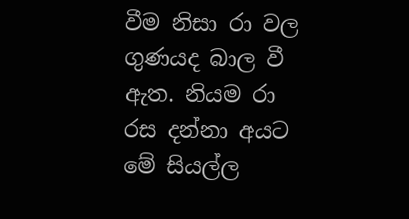වීම නිසා රා වල ගුණයද බාල වී ඇත. නියම රා රස දන්නා අයට මේ සියල්ල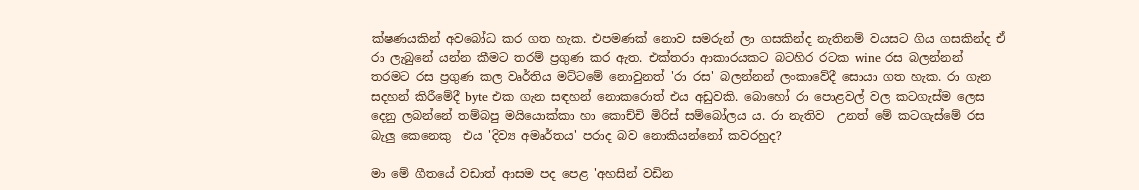ක්ෂණයකින් අවබෝධ කර ගත හැක. එපමණක් නොව සමරුන් ලා ගසකින්ද නැතිනම් වයසට ගිය ගසකින්ද ඒ රා ලැබුනේ යන්න කීමට තරම් ප්‍රගුණ කර ඇත. එක්තරා ආකාරයකට බටහිර රටක wine රස බලන්නන් තරමට රස ප්‍රගුණ කල වෘර්තිය මට්ටමේ නොවුනත් 'රා රස' බලන්නන් ලංකාවේදී සොයා ගත හැක. රා ගැන සදහන් කිරීමේදී byte එක ගැන සඳහන් නොකරොත් එය අඩුවකි. බොහෝ රා පොළවල් වල කටගැස්ම ලෙස දෙනු ලබන්නේ තම්බපු මයියොක්කා හා කොච්චි මිරිස් සම්බෝලය ය. රා නැතිව  උනත් මේ කටගැස්මේ රස බැලු කෙනෙකු  එය 'දිව්‍ය අමෘර්තය' පරාද බව නොකියන්නෝ කවරහුද?

මා මේ ගීතයේ වඩාත් ආසම පද පෙළ 'අහසින් වඩින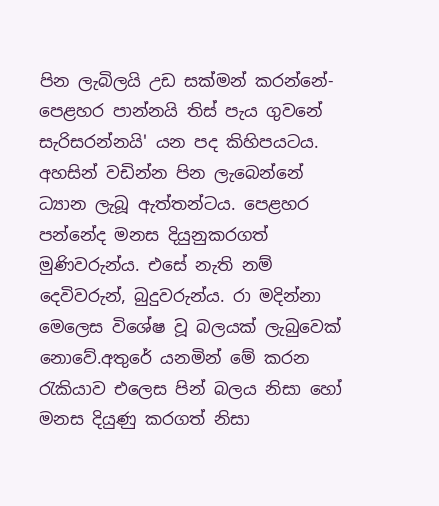පින ලැබිලයි උඩ සක්මන් කරන්නේ- පෙළහර පාන්නයි තිස් පැය ගුවනේ සැරිසරන්නයි' යන පද කිහිපයටය. අහසින් වඩින්න පින ලැබෙන්නේ ධ්‍යාන ලැබූ ඇත්තන්ටය. පෙළහර පන්නේද මනස දියුනුකරගත් මුණිවරුන්ය. එසේ නැති නම් දෙවිවරුන්, බුදුවරුන්ය. රා මදින්නා මෙලෙස විශේෂ වූ බලයක් ලැබුවෙක් නොවේ.අතුරේ යනමින් මේ කරන රැකියාව එලෙස පින් බලය නිසා හෝ මනස දියුණු කරගත් නිසා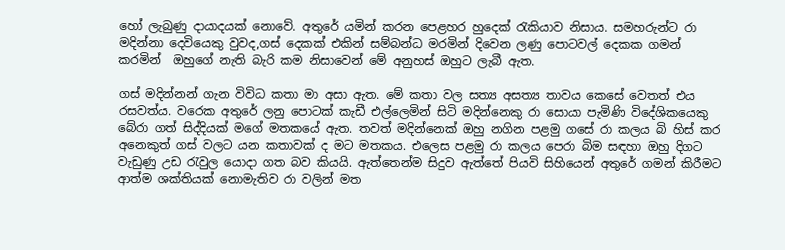හෝ ලැබුණු දායාදයක් නොවේ. අතුරේ යමින් කරන පෙළහර හුදෙක් රැකියාව නිසාය. සමහරුන්ට රා මදින්නා දෙවියෙකු වුවද,ගස් දෙකක් එකින් සම්බන්ධ මරමින් දිවෙන ලණු පොටවල් දෙකක ගමන් කරමින්  ඔහුගේ නැති බැරි කම නිසාවෙන් මේ අනුහස් ඔහුට ලැබී ඇත.

ගස් මදින්නන් ගැන විවිධ කතා මා අසා ඇත. මේ කතා වල සත්‍ය අසත්‍ය තාවය කෙසේ වෙතත් එය රසවත්ය. වරෙක අතුරේ ලනු පොටක් කැඩී එල්ලෙමින් සිටි මදින්නෙකු රා සොයා පැමිණි විදේශිකයෙකු බේරා ගත් සිද්දියක් මගේ මතකයේ ඇත. තවත් මදින්නෙක් ඔහු නගින පළමු ගසේ රා කලය බි හිස් කර අනෙකුත් ගස් වලට යන කතාවක් ද මට මතකය. එලෙස පළමු රා කලය පෙරා බිම සඳහා ඔහු දිගට වැඩුණු උඩ රැවුල යොදා ගත බව කියයි. ඇත්තෙන්ම සිදුව ඇත්තේ පියවි සිහියෙන් අතුරේ ගමන් කිරීමට ආත්ම ශක්තියක් නොමැතිව රා වලින් මත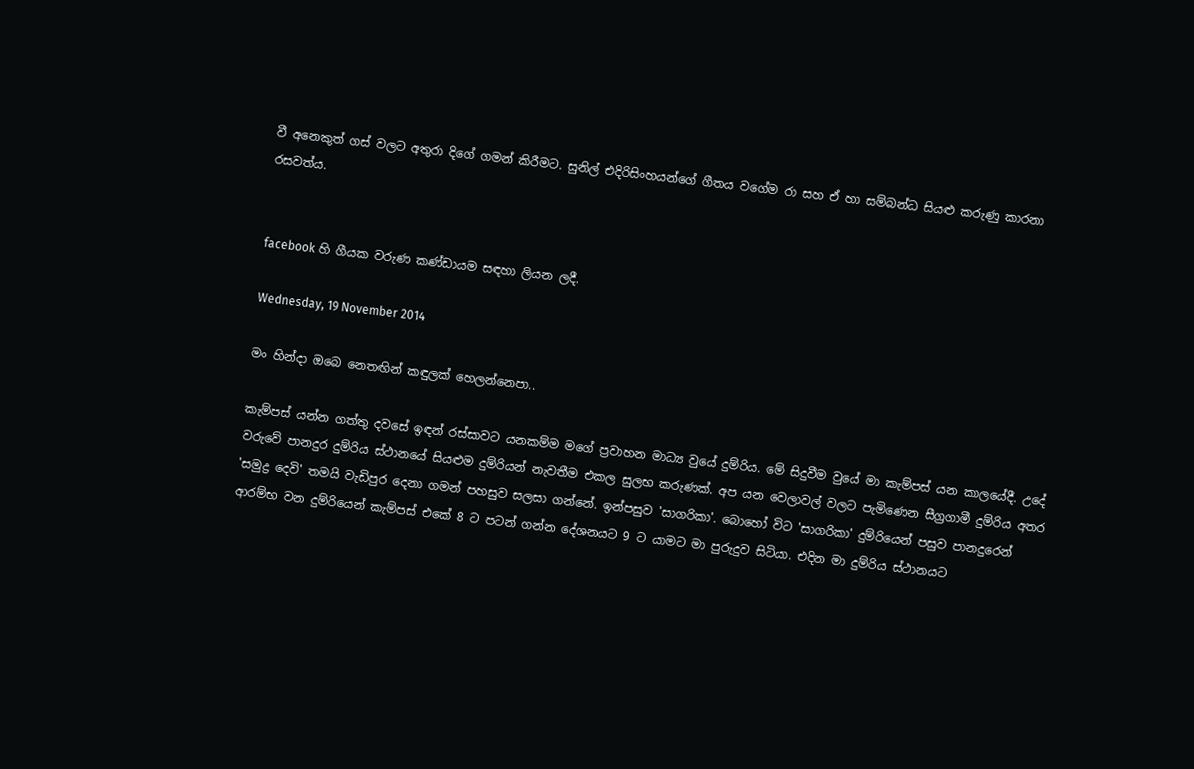වී අනෙකුත් ගස් වලට අතුරා දිගේ ගමන් කිරීමට. සුනිල් එදිරිසිංහයන්ගේ ගීතය වගේම රා සහ ඒ හා සම්බන්ධ සියළු කරුණු කාරනා රසවත්ය.


facebook හි ගීයක වරුණ කණ්ඩායම සඳහා ලියන ලදී.

Wednesday, 19 November 2014

මං හින්දා ඔබෙ නෙතඟින් කඳුලක් හෙලන්නෙපා..

කැම්පස් යන්න ගත්තු දවසේ ඉඳන් රස්සාවට යනකම්ම මගේ ප්‍රවාහන මාධ්‍ය වුයේ දුම්රිය. මේ සිදුවීම වුයේ මා කැම්පස් යන කාලයේදී. උදේ වරුවේ පානදුර දුම්රිය ස්ථානයේ සියළුම දුම්රියන් නැවතීම එකල සුලභ කරුණක්. අප යන වෙලාවල් වලට පැමිණෙන සීග්‍රගාමී දුම්රිය අතර 'සමුද්‍ර දෙවි' තමයි වැඩිපුර දෙනා ගමන් පහසුව සලසා ගන්නේ. ඉන්පසුව 'සාගරිකා'. බොහෝ විට 'සාගරිකා' දුම්රියෙන් පසුව පානදුරෙන් ආරම්භ වන දුම්රියෙන් කැම්පස් එකේ 8 ට පටන් ගන්න දේශනයට 9 ට යාමට මා පුරුදුව සිටියා. එදින මා දුම්රිය ස්ථානයට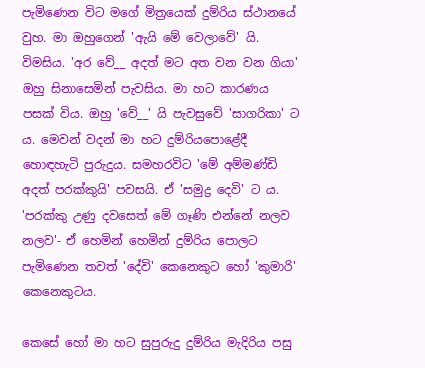පැමිණෙන විට මගේ මිත්‍රයෙක් දුම්රිය ස්ථානයේ වුහ. මා ඔහුගෙන් 'ඇයි මේ වෙලාවේ' යි. විමසිය. 'අර වේ__ අදත් මට අත වන වන ගියා' ඔහු සිනාසෙමින් පැවසිය. මා හට කාරණය පසක් විය. ඔහු 'වේ__' යි පැවසුවේ 'සාගරිකා' ට ය. මෙවන් වදන් මා හට දුම්රියපොළේදී හොඳහැටි පුරුදුය. සමහරවිට 'මේ අම්මණ්ඩි අදත් පරක්කුයි' පවසයි. ඒ 'සමුද්‍ර දෙවි' ට ය. 'පරක්කු උණු දවසෙත් මේ ගෑණි එන්නේ නලව නලව'- ඒ හෙමින් හෙමින් දුම්රිය පොලට පැමිණෙන තවත් 'දේවි' කෙනෙකුට හෝ 'කුමාරි' කෙනෙකුටය.

කෙසේ හෝ මා හට සුපුරුදු දුම්රිය මැදිරිය පසු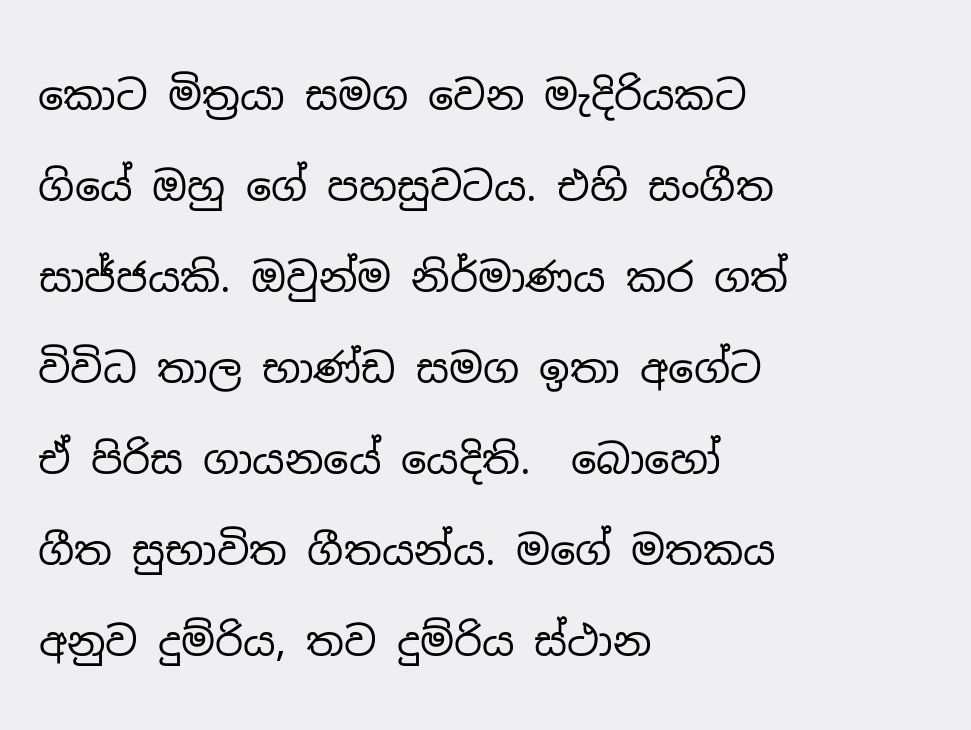කොට මිත්‍රයා සමග වෙන මැදිරියකට ගියේ ඔහු ගේ පහසුවටය. එහි සංගීත සාජ්ජයකි. ඔවුන්ම නිර්මාණය කර ගත් විවිධ තාල භාණ්ඩ සමග ඉතා අගේට ඒ පිරිස ගායනයේ යෙදිති.  බොහෝ ගීත සුභාවිත ගීතයන්ය. මගේ මතකය අනුව දුම්රිය, තව දුම්රිය ස්ථාන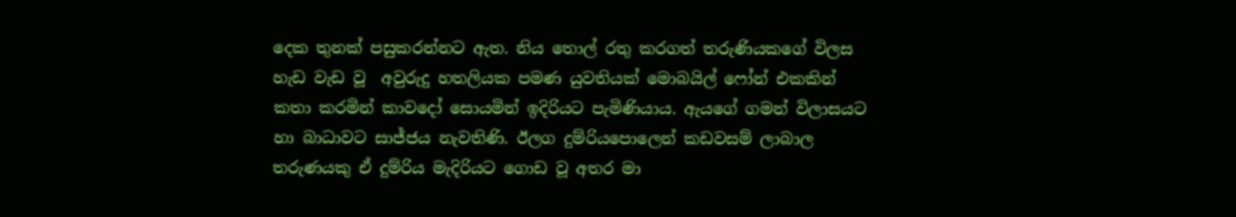දෙක තුනක් පසුකරන්නට ඇත. නිය තොල් රතු කරගත් තරුණියකගේ විලස හැඩ වැඩ වූ  අවුරුදු හතලියක පමණ යුවතියක් මොබයිල් ෆෝන් එකකින් කතා කරමින් කාවදෝ සොයමින් ඉදිරියට පැමිණියාය. ඇයගේ ගමන් විලාසයට හා බාධාවට සාජ්ජය නැවතිණි. ඊලග දුම්රියපොලෙන් කඩවසම් ලාබාල තරුණයකු ඒ දුම්රිය මැදිරියට ගොඩ වූ අතර මා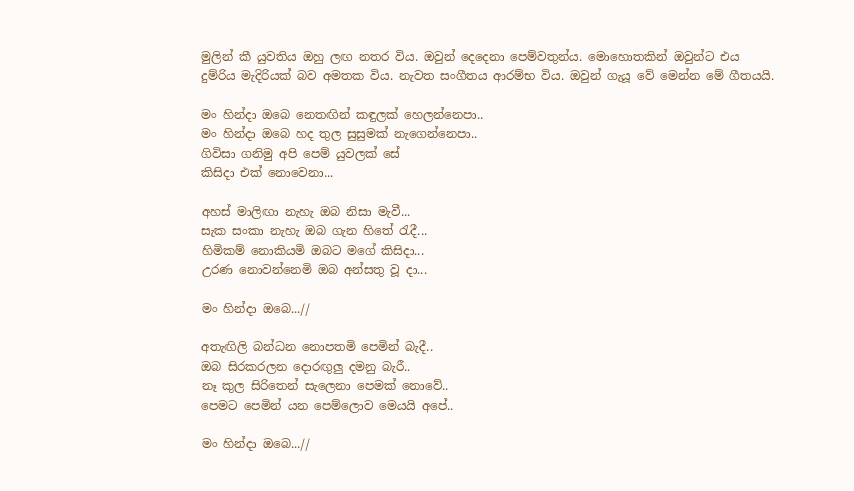මුලින් කී යුවතිය ඔහු ලඟ නතර විය. ඔවුන් දෙදෙනා පෙම්වතුන්ය. මොහොතකින් ඔවුන්ට එය දුම්රිය මැදිරියක් බව අමතක විය. නැවත සංගීතය ආරම්භ විය. ඔවුන් ගැයූ වේ මෙන්න මේ ගීතයයි.

මං හින්දා ඔබෙ නෙතඟින් කඳුලක් හෙලන්නෙපා..
මං හින්දා ඔබෙ හද තුල සුසුමක් නැගෙන්නෙපා..
ගිවිසා ගනිමු අපි පෙම් යුවලක් සේ
කිසිදා එක් නොවෙනා...

අහස් මාලිඟා නැහැ ඔබ නිසා මැවී...
සැක සංකා නැහැ ඔබ ගැන හිතේ රැදී...
හිමිකම් නොකියමි ඔබට මගේ කිසිදා...
උරණ නොවන්නෙමි ඔබ අන්සතු වූ දා...

මං හින්දා ඔබෙ...//

අතැඟිලි බන්ධන නොපතමි පෙමින් බැදී..
ඔබ සිරකරලන දොරඟුලු දමනු බැරී..
නෑ කුල සිරිතෙන් සැලෙනා පෙමක් නොවේ..
පෙමට පෙමින් යන පෙම්ලොව මෙයයි අපේ..

මං හින්දා ඔබෙ...//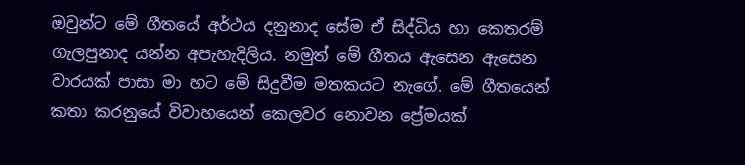ඔවුන්ට මේ ගීතයේ අර්ථය දනුනාද සේම ඒ සිද්ධිය හා කෙතරම් ගැලපුනාද යන්න අපැහැදිලිය. නමුත් මේ ගීතය ඇසෙන ඇසෙන වාරයක් පාසා මා හට මේ සිදුවීම මතකයට නැගේ. මේ ගීතයෙන් කතා කරනුයේ විවාහයෙන් කෙලවර නොවන ප්‍රේමයක්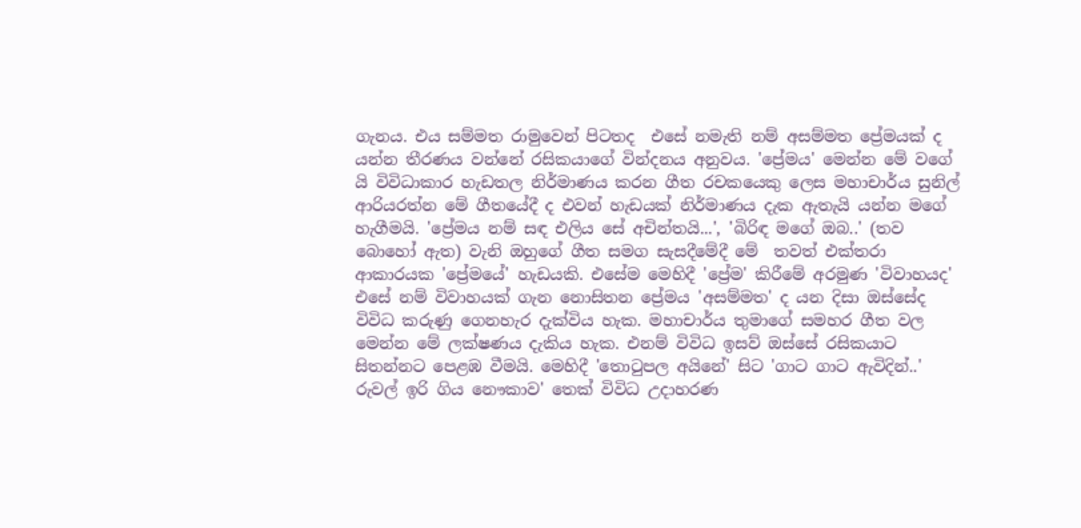ගැනය. එය සම්මත රාමුවෙන් පිටතද  එසේ නමැති නම් අසම්මත ප්‍රේමයක් ද යන්න තීරණය වන්නේ රසිකයාගේ වින්දනය අනුවය. 'ප්‍රේමය' මෙන්න මේ වගේ යි විවිධාකාර හැඩතල නිර්මාණය කරන ගීත රචකයෙකු ලෙස මහාචාර්ය සුනිල් ආරියරත්න මේ ගීතයේදී ද එවන් හැඩයක් නිර්මාණය දැක ඇතැයි යන්න මගේ හැගීමයි. 'ප්‍රේමය නම් සඳ එලිය සේ අචින්තයි...', 'බිරිඳ මගේ ඔබ..' (තව බොහෝ ඇත) වැනි ඔහුගේ ගීත සමග සැසදීමේදී මේ  තවත් එක්තරා ආකාරයක 'ප්‍රේමයේ' හැඩයකි. එසේම මෙහිදී 'ප්‍රේම' කිරීමේ අරමුණ 'විවාහයද' එසේ නම් විවාහයක් ගැන නොසිතන ප්‍රේමය 'අසම්මත' ද යන දිසා ඔස්සේද විවිධ කරුණු ගෙනහැර දැක්විය හැක. මහාචාර්ය තුමාගේ සමහර ගීත වල මෙන්න මේ ලක්ෂණය දැකිය හැක. එනම් විවිධ ඉසව් ඔස්සේ රසිකයාට සිතන්නට පෙළඹ වීමයි. මෙහිදී 'තොටුපල අයිනේ' සිට 'ගාට ගාට ඇවිදින්..' රුවල් ඉරි ගිය නෞකාව' තෙක් විවිධ උදාහරණ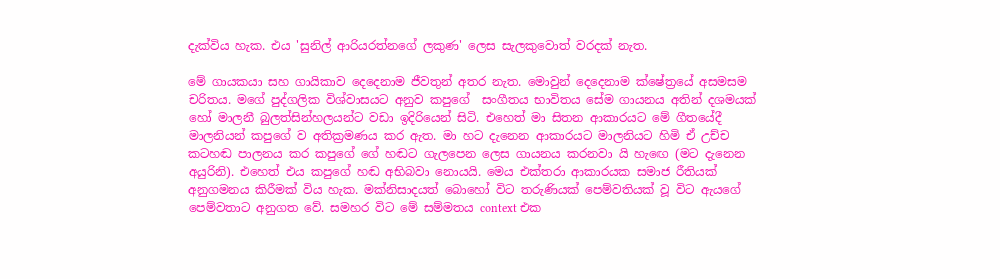දැක්විය හැක. එය 'සුනිල් ආරියරත්නගේ ලකුණ' ලෙස සැලකුවොත් වරදක් නැත.

මේ ගායකයා සහ ගායිකාව දෙදෙනාම ජීවතුන් අතර නැත. මොවුන් දෙදෙනාම ක්ෂේත්‍රයේ අසමසම චරිතය. මගේ පුද්ගලික විශ්වාසයට අනුව කපුගේ  සංගීතය භාවිතය සේම ගායනය අතින් දශමයක් හෝ මාලනී බුලත්සින්හලයන්ට වඩා ඉදිරියෙන් සිටි. එහෙත් මා සිතන ආකාරයට මේ ගීතයේදී මාලනියන් කපුගේ ව අතික්‍රමණය කර ඇත. මා හට දැනෙන ආකාරයට මාලනියට හිමි ඒ උච්ච කටහඬ පාලනය කර කපුගේ ගේ හඬට ගැලපෙන ලෙස ගායනය කරනවා යි හැඟෙ (මට දැනෙන අයුරිනි). එහෙත් එය කපුගේ හඬ අභිබවා නොයයි. මෙය එක්තරා ආකාරයක සමාජ රීතියක් අනුගමනය කිරීමක් විය හැක. මක්නිසාදයත් බොහෝ විට තරුණියක් පෙම්වතියක් වූ විට ඇයගේ පෙම්වතාට අනුගත වේ. සමහර විට මේ සම්මතය context එක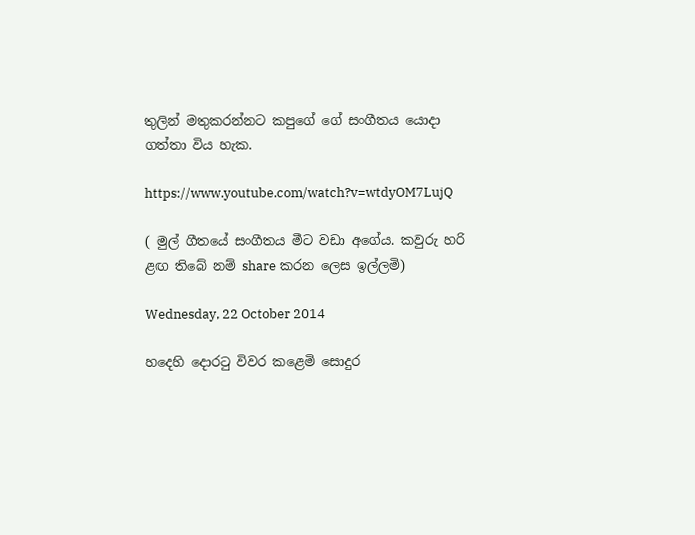තුලින් මතුකරන්නට කපුගේ ගේ සංගීතය යොදා ගත්තා විය හැක.

https://www.youtube.com/watch?v=wtdyOM7LujQ

( මුල් ගීතයේ සංගීතය මීට වඩා අගේය. කවුරු හරි ළඟ තිබේ නම් share කරන ලෙස ඉල්ලමි)

Wednesday, 22 October 2014

හදෙහි දොරටු විවර කළෙමි සොදුර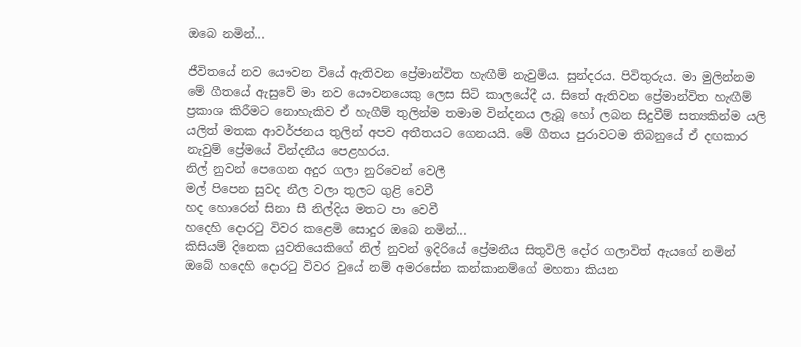ඔබෙ නමින්...

ජීවිතයේ නව යෞවන වියේ ඇතිවන ප්‍රේමාන්විත හැඟීම් නැවුම්ය. සුන්දරය. පිවිතුරුය. මා මුලින්නම මේ ගීතයේ ඇසුවේ මා නව යෞවනයෙකු ලෙස සිටි කාලයේදී ය. සිතේ ඇතිවන ප්‍රේමාන්විත හැඟීම් ප්‍රකාශ කිරීමට නොහැකිව ඒ හැගීම් තුලින්ම තමාම වින්දනය ලැබූ හෝ ලබන සිදුවීම් සත්‍යකින්ම යලි යලිත් මතක ආවර්ජනය තුලින් අපව අතීතයට ගෙනයයි. මේ ගීතය පුරාවටම තිබනුයේ ඒ දඟකාර නැවුම් ප්‍රේමයේ වින්දනීය පෙළහරය.
නිල් නුවන් පෙගෙන අදුර ගලා නුරිවෙන් වෙලී
මල් පිපෙන සුවද නීල වලා තුලට ගුළි වෙවී
හද හොරෙන් සිනා සී නිල්දිය මතට පා වෙවී
හදෙහි දොරටු විවර කළෙමි සොදුර ඔබෙ නමින්...
කිසියම් දිනෙක යුවතියෙකිගේ නිල් නුවන් ඉදිරියේ ප්‍රේමනීය සිතුවිලි දෝර ගලාවිත් ඇයගේ නමින් ඔබේ හදෙහි දොරටු විවර වුයේ නම් අමරසේන කන්කානම්ගේ මහතා කියන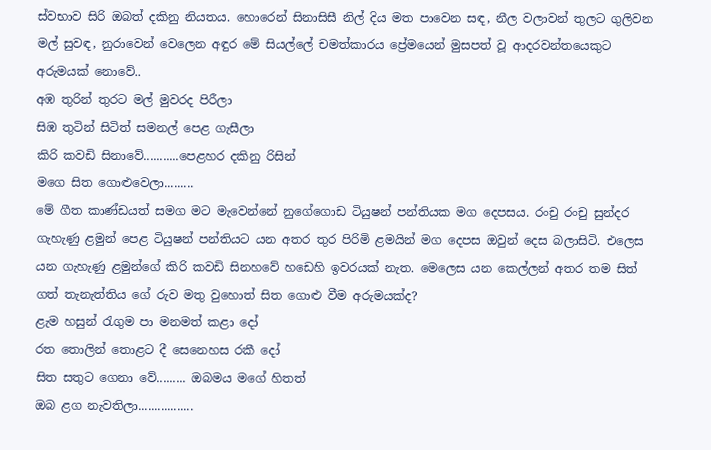ස්වභාව සිරි ඔබත් දකිනු නියතය. හොරෙන් සිනාසිසී නිල් දිය මත පාවෙන සඳ, නීල වලාවන් තුලට ගුලිවන මල් සුවඳ, නුරාවෙන් වෙලෙන අඳුර මේ සියල්ලේ චමත්කාරය ප්‍රේමයෙන් මුසපත් වූ ආදරවන්තයෙකුට අරුමයක් නොවේ..
අඹ තුරින් තුරට මල් මුවරද පිරීලා
සිඹ තුටින් සිටිත් සමනල් පෙළ ගැසීලා
කිරි කවඩි සිනාවේ...........පෙළහර දකිනු රිසින්
මගෙ සිත ගොළුවෙලා.........
මේ ගීත කාණ්ඩයත් සමග මට මැවෙන්නේ නුගේගොඩ ටියුෂන් පන්තියක මග දෙපසය. රංචු රංචු සුන්දර ගැහැණු ළමුන් පෙළ ටියුෂන් පන්තියට යන අතර තුර පිරිමි ළමයින් මග දෙපස ඔවුන් දෙස බලාසිටි. එලෙස යන ගැහැණු ළමුන්ගේ කිරි කවඩි සිනහවේ හඩෙහි ඉවරයක් නැත. මෙලෙස යන කෙල්ලන් අතර තම සිත් ගත් තැනැත්තිය ගේ රුව මතු වුහොත් සිත ගොළු වීම අරුමයක්ද?
ළැම හසුන් රැගුම පා මනමත් කළා දෝ
රත තොලින් තොළට දී සෙනෙහස රකී දෝ
සිත සතුට ගෙනා වේ......... ඔබමය මගේ හිතත්
ඔබ ළග නැවතිලා.................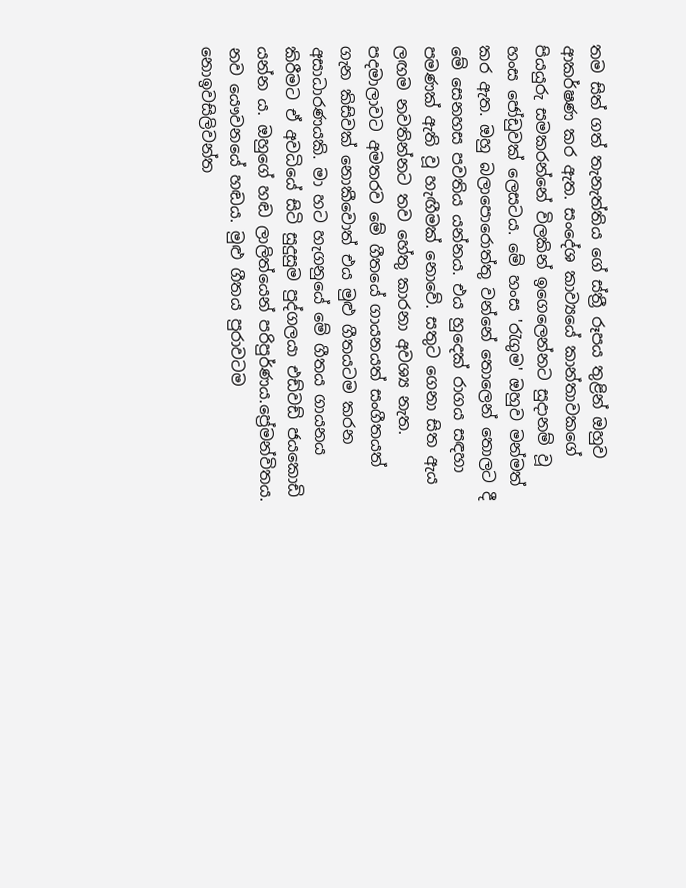තම සිත් ගත් තැනැත්තිය ගේ ස්ත්‍රී රූපය තුළින් ඔහුව ආකර්ෂණ කර ඇත. සංදේශ කාව්‍යයේ කාන්තාවකගේ පියයුරු සමකරන්නේ විලකින් ඉගෙලෙන්නට සුදානම් වූ හංස ජෝඩුවක් ලෙසටය. මේ හංස 'රැගුම' ඔහුව මන්මත් කර ඇත. ඔහු බලාපොරොත්තු වන්නේ තොලෙන් තොලට දී මේ සෙනහස පවතිය යන්නය. එය හුදෙක් රාගය සඳහා පමණක් ඇති වූ හැඟීමක් නොවේ. සතුට ගෙනා සිත ඇය ලඟම නවතින්නට තව හේතු කාරනා අවශ්‍ය නැත.
පදමාලාවට අමතරව මේ ගීතයේ ගායනයත් සංගීතයත් ගැන කිසිවක් නොකීවොත් එය මුළු ගීතයටම කරන අසාධාරණයකි. මා හට හැගනුයේ මේ ගීතය ගායනය කිරීමට ඒ අවධියේ සිටි සුදුසුම පුද්ගලයා එඩ්වඩ් ජයකොඩි යන්න ය. ඔහුගේ හඬ ලාලිත්යෙන් පරිපුර්ණය.ප්‍රේමන්විතය. නව යෞවනයේ හඬය. මුළු ගීතය පුරාවටම නොඉවසිලිවන්ත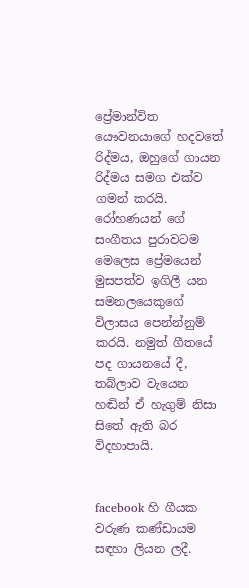ප්‍රේමාන්විත යෞවනයාගේ හදවතේ රිද්මය, ඔහුගේ ගායන රිද්මය සමග එක්ව ගමන් කරයි. රෝහණයන් ගේ සංගීතය පුරාවටම මෙලෙස ප්‍රේමයෙන් මුසපත්ව ඉගිලී යන සමනලයෙකුගේ විලාසය පෙන්න්නුම් කරයි. නමුත් ගීතයේ පද ගායනයේ දී, තබ්ලාව වැයෙන හඬින් ඒ හැගුම් නිසා සිතේ ඇති බර විදහාපායි.


facebook හි ගීයක වරුණ කණ්ඩායම සඳහා ලියන ලදී.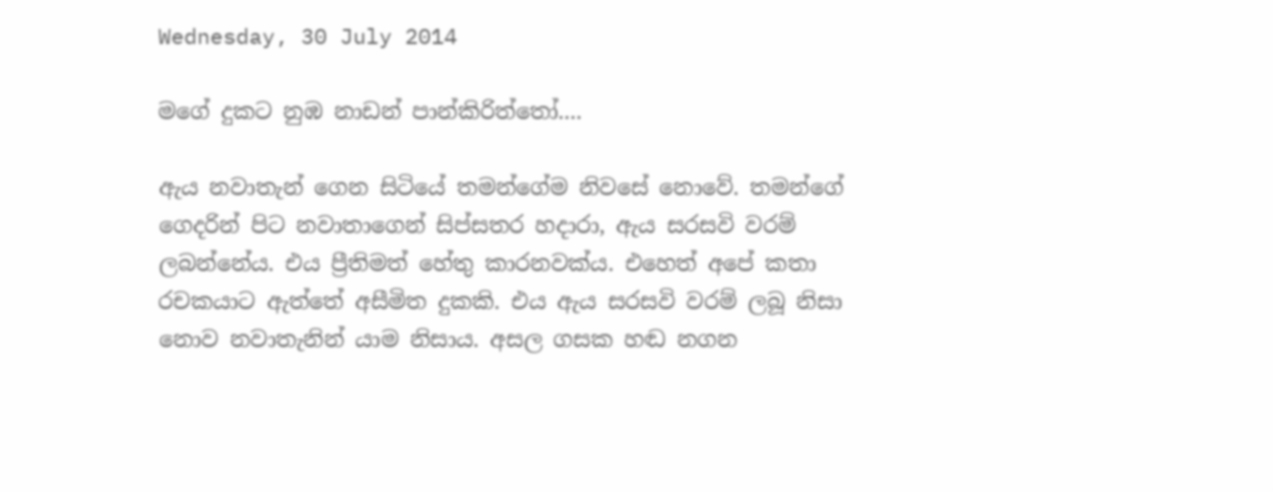Wednesday, 30 July 2014

මගේ දුකට නුඹ නාඩන් පාන්කිරිත්තෝ....

ඇය නවාතැන් ගෙන සිටියේ තමන්ගේම නිවසේ නොවේ. තමන්ගේ ගෙදරින් පිට නවාතාගෙන් සිප්සතර හදාරා, ඇය සරසවි වරම් ලබන්නේය. එය ප්‍රීතිමත් හේතු කාරනවක්ය. එහෙත් අපේ කතා රචකයාට ඇත්තේ අසීමිත දුකකි. එය ඇය සරසවි වරම් ලබූ නිසා නොව නවාතැනින් යාම නිසාය. අසල ගසක හඬ නගන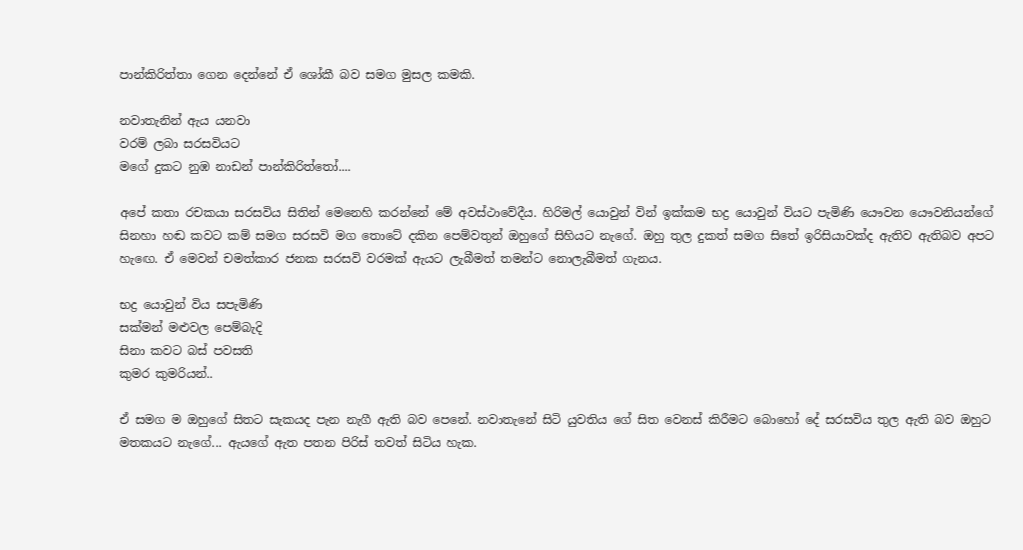පාන්කිරිත්තා ගෙන දෙන්නේ ඒ ශෝකී බව සමග මුසල කමකි.

නවාතැනින් ඇය යනවා
වරම් ලබා සරසවියට
මගේ දුකට නුඹ නාඩන් පාන්කිරිත්තෝ....

අපේ කතා රචකයා සරසවිය සිතින් මෙනෙහි කරන්නේ මේ අවස්ථාවේදීය. හිරිමල් යොවුන් වින් ඉක්කම භද්‍ර යොවුන් වියට පැමිණි යෞවන යෞවනියන්ගේ සිනහා හඬ කවට කම් සමග සරසවි මග තොටේ දකින පෙම්වතුන් ඔහුගේ සිහියට නැගේ. ඔහු තුල දුකත් සමග සිතේ ඉරිසියාවක්ද ඇතිව ඇතිබව අපට හැඟෙ. ඒ මෙවන් චමත්කාර ජනක සරසවි වරමක් ඇයට ලැබීමත් තමන්ට නොලැබීමත් ගැනය.

භද්‍ර යොවුන් විය සපැමිණි
සක්මන් මළුවල පෙම්බැදි
සිනා කවට බස් පවසති
කුමර කුමරියන්..

ඒ සමග ම ඔහුගේ සිතට සැකයද පැන නැගී ඇති බව පෙනේ. නවාතැනේ සිටි යුවතිය ගේ සිත වෙනස් කිරීමට බොහෝ දේ සරසවිය තුල ඇති බව ඔහුට මතකයට නැගේ... ඇයගේ ඇත පතන පිරිස් තවත් සිටිය හැක.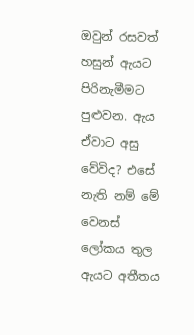ඔවුන් රසවත් හසුන් ඇයට පිරිනැමීමට පුළුවන. ඇය ඒවාට අසු වේවිද? එසේ නැති නම් මේ වෙනස් ලෝකය තුල ඇයට අතීතය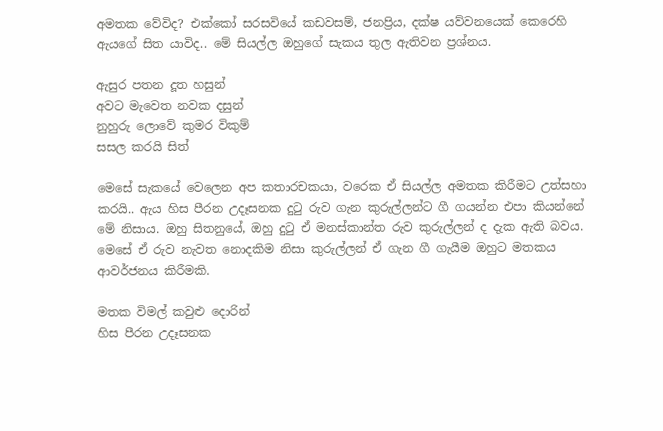අමතක වේවිද? එක්කෝ සරසවියේ කඩවසම්, ජනප්‍රිය, දක්ෂ යව්වනයෙක් කෙරෙහි ඇයගේ සිත යාවිද.. මේ සියල්ල ඔහුගේ සැකය තුල ඇතිවන ප්‍රශ්නය.

ඇසුර පතන දූත හසුන්
අවට මැවෙත නවක දසුන්
නුහුරු ලොවේ කුමර විකුම්
සසල කරයි සිත්

මෙසේ සැකයේ වෙලෙන අප කතාරචකයා, වරෙක ඒ සියල්ල අමතක කිරීමට උත්සහා කරයි.. ඇය හිස පීරන උදෑසනක දුටු රුව ගැන කුරුල්ලන්ට ගී ගයන්න එපා කියන්නේ මේ නිසාය. ඔහු සිතනුයේ, ඔහු දුටු ඒ මනස්කාන්ත රුව කුරුල්ලන් ද දැක ඇති බවය. මෙසේ ඒ රුව නැවත නොදකිම නිසා කුරුල්ලන් ඒ ගැන ගී ගැයීම ඔහුට මතකය ආවර්ජනය කිරීමකි.

මතක විමල් කවුළු දොරින්
හිස පීරන උදෑසනක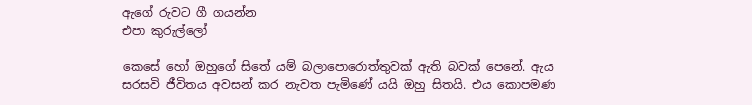ඇගේ රුවට ගී ගයන්න
එපා කුරුල්ලෝ

කෙසේ හෝ ඔහුගේ සිතේ යම් බලාපොරොත්තුවක් ඇති බවක් පෙනේ. ඇය සරසවි ජීවිතය අවසන් කර නැවත පැමිණේ යයි ඔහු සිතයි. එය කොපමණ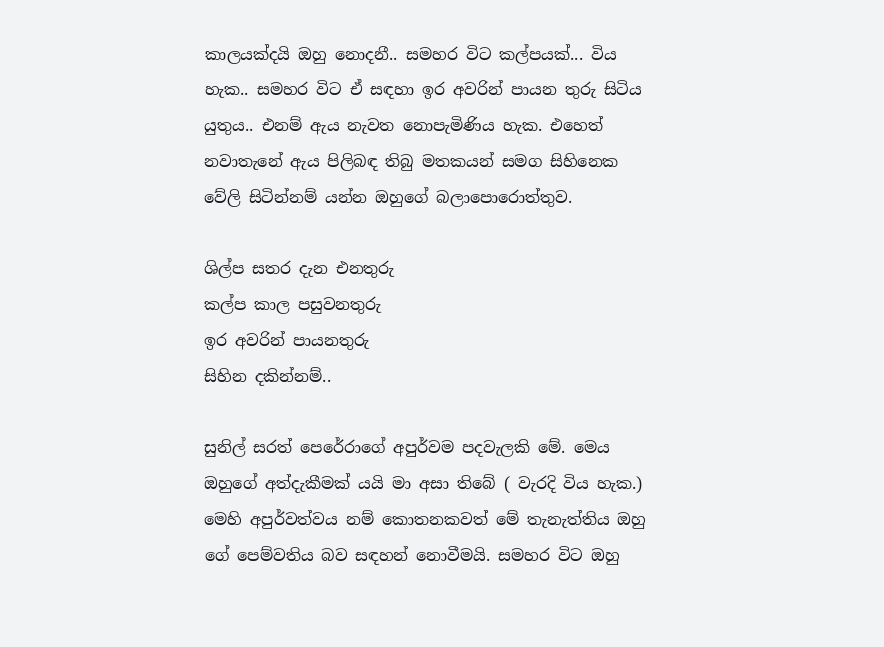කාලයක්දයි ඔහු නොදනී.. සමහර විට කල්පයක්... විය හැක.. සමහර විට ඒ සඳහා ඉර අවරින් පායන තුරු සිටිය යුතුය.. එනම් ඇය නැවත නොපැමිණිය හැක. එහෙත් නවාතැනේ ඇය පිලිබඳ තිබු මතකයන් සමග සිහිනෙක වේලි සිටින්නම් යන්න ඔහුගේ බලාපොරොත්තුව.

ශිල්ප සතර දැන එනතුරු
කල්ප කාල පසුවනතුරු
ඉර අවරින් පායනතුරු
සිහින දකින්නම්..

සුනිල් සරත් පෙරේරාගේ අපුර්වම පදවැලකි මේ. මෙය ඔහුගේ අත්දැකීමක් යයි මා අසා තිබේ ( වැරදි විය හැක.) මෙහි අපුර්වත්වය නම් කොතනකවත් මේ තැනැත්තිය ඔහු ගේ පෙම්වතිය බව සඳහන් නොවීමයි. සමහර විට ඔහු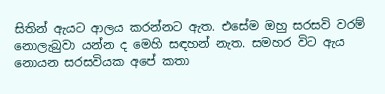සිතින් ඇයට ආලය කරන්නට ඇත. එසේම ඔහු සරසවි වරම් නොලැබුවා යන්න ද මෙහි සඳහන් නැත. සමහර විට ඇය නොයන සරසවියක අපේ කතා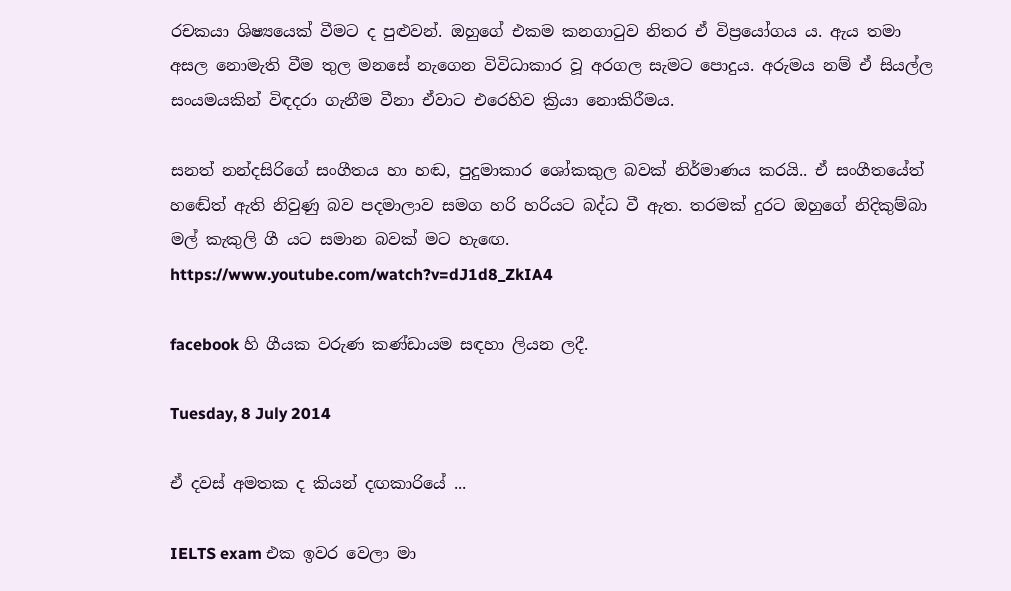රචකයා ශිෂ්‍යයෙක් වීමට ද පුළුවන්. ඔහුගේ එකම කනගාටුව නිතර ඒ විප්‍රයෝගය ය. ඇය තමා අසල නොමැති වීම තුල මනසේ නැගෙන විවිධාකාර වූ අරගල සැමට පොදුය. අරුමය නම් ඒ සියල්ල සංයමයකින් විඳදරා ගැනීම වීනා ඒවාට එරෙහිව ක්‍රියා නොකිරීමය.

සනත් නන්දසිරිගේ සංගීතය හා හඬ, පුදුමාකාර ශෝකකුල බවක් නිර්මාණය කරයි.. ඒ සංගීතයේත් හඬේත් ඇති නිවුණු බව පදමාලාව සමග හරි හරියට බද්ධ වී ඇත. තරමක් දුරට ඔහුගේ නිදිකුම්බා මල් කැකුලි ගී යට සමාන බවක් මට හැඟෙ.
https://www.youtube.com/watch?v=dJ1d8_ZkIA4

facebook හි ගීයක වරුණ කණ්ඩායම සඳහා ලියන ලදී.

Tuesday, 8 July 2014

ඒ දවස් අමතක ද කියන් දඟකාරියේ ...

IELTS exam එක ඉවර වෙලා මා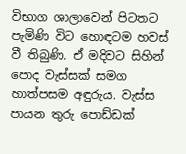විභාග ශාලාවෙන් පිටතට පැමිණි විට හොඳටම හවස් වී තිබුණි. ඒ මදිවට සිහින් පොද වැස්සක් සමග හාත්පසම අඳුරුය. වැස්ස පායන තුරු පොඩ්ඩක්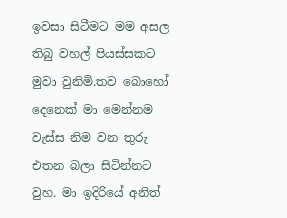ඉවසා සිටීමට මම අසල තිබු වහල් පියස්සකට මුවා වුනිමි.තව බොහෝ දෙනෙක් මා මෙන්නම වැස්ස නිම වන තුරු එතන බලා සිටින්නට වුහ. මා ඉදිරියේ අනිත්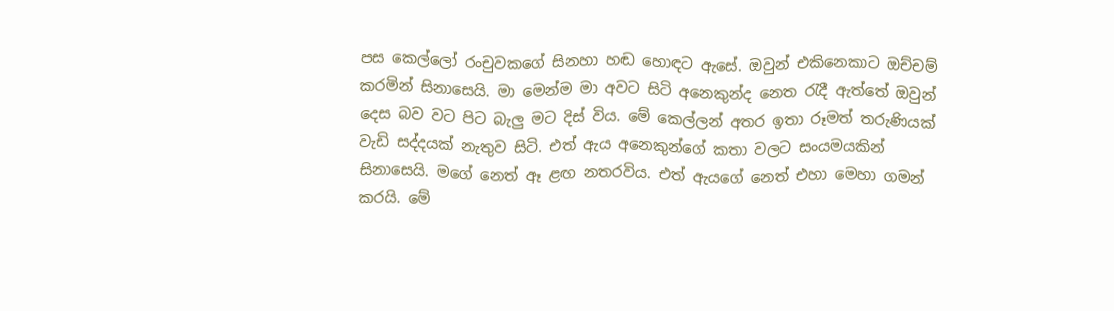පස කෙල්ලෝ රංචුවකගේ සිනහා හඬ හොඳට ඇසේ. ඔවුන් එකිනෙකාට ඔච්චම් කරමින් සිනාසෙයි. මා මෙන්ම මා අවට සිටි අනෙකුන්ද නෙත රැදී ඇත්තේ ඔවුන් දෙස බව වට පිට බැලු මට දිස් විය. මේ කෙල්ලන් අතර ඉතා රූමත් තරුණියක් වැඩි සද්දයක් නැතුව සිටි. එත් ඇය අනෙකුන්ගේ කතා වලට සංයමයකින් සිනාසෙයි. මගේ නෙත් ඈ ළඟ නතරවිය. එත් ඇයගේ නෙත් එහා මෙහා ගමන් කරයි. මේ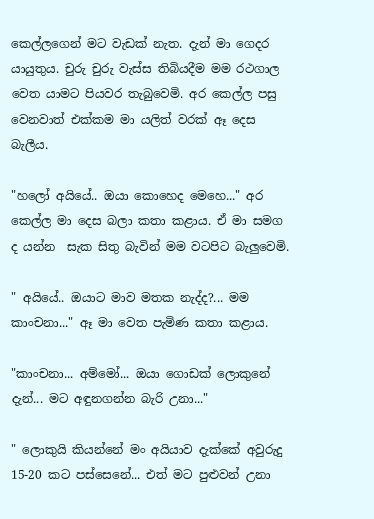කෙල්ලගෙන් මට වැඩක් නැත. දැන් මා ගෙදර යායුතුය. චුරු චුරු වැස්ස තිබියදීම මම රථගාල වෙත යාමට පියවර තැබුවෙමි. අර කෙල්ල පසු වෙනවාත් එක්කම මා යලිත් වරක් ඈ දෙස බැලීය.

"හලෝ අයියේ.. ඔයා කොහෙද මෙහෙ..." අර කෙල්ල මා දෙස බලා කතා කළාය. ඒ මා සමග ද යන්න  සැක සිතු බැවින් මම වටපිට බැලුවෙමි.

" අයියේ.. ඔයාට මාව මතක නැද්ද?... මම කාංචනා..." ඈ මා වෙත පැමිණ කතා කළාය.

"කාංචනා... අම්මෝ... ඔයා ගොඩක් ලොකුනේ දැන්... මට අඳුනගන්න බැරි උනා..."

" ලොකුයි කියන්නේ මං අයියාව දැක්කේ අවුරුදු 15-20 කට පස්සෙනේ... එත් මට පුළුවන් උනා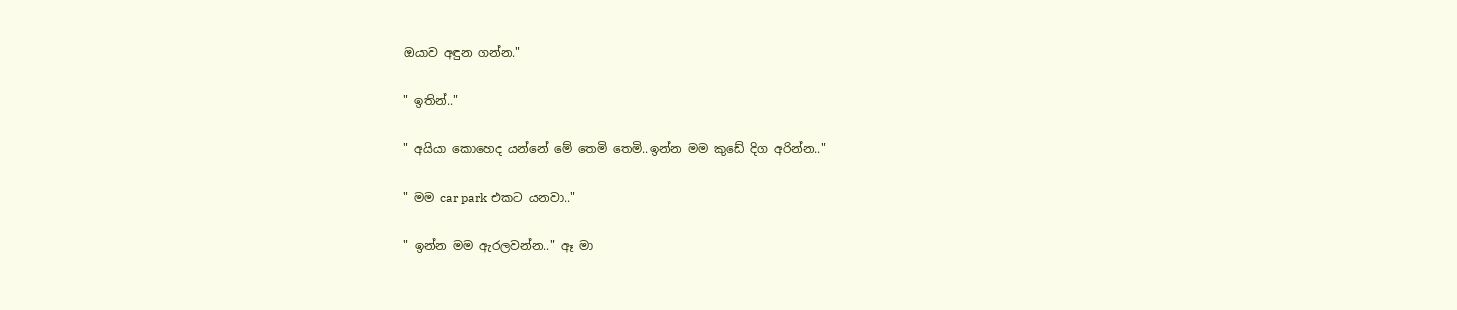ඔයාව අඳුන ගන්න."

" ඉතින්.."

" අයියා කොහෙද යන්නේ මේ තෙමි තෙමි..ඉන්න මම කුඩේ දිග අරින්න.."

" මම car park එකට යනවා.."

" ඉන්න මම ඇරලවන්න.." ඈ මා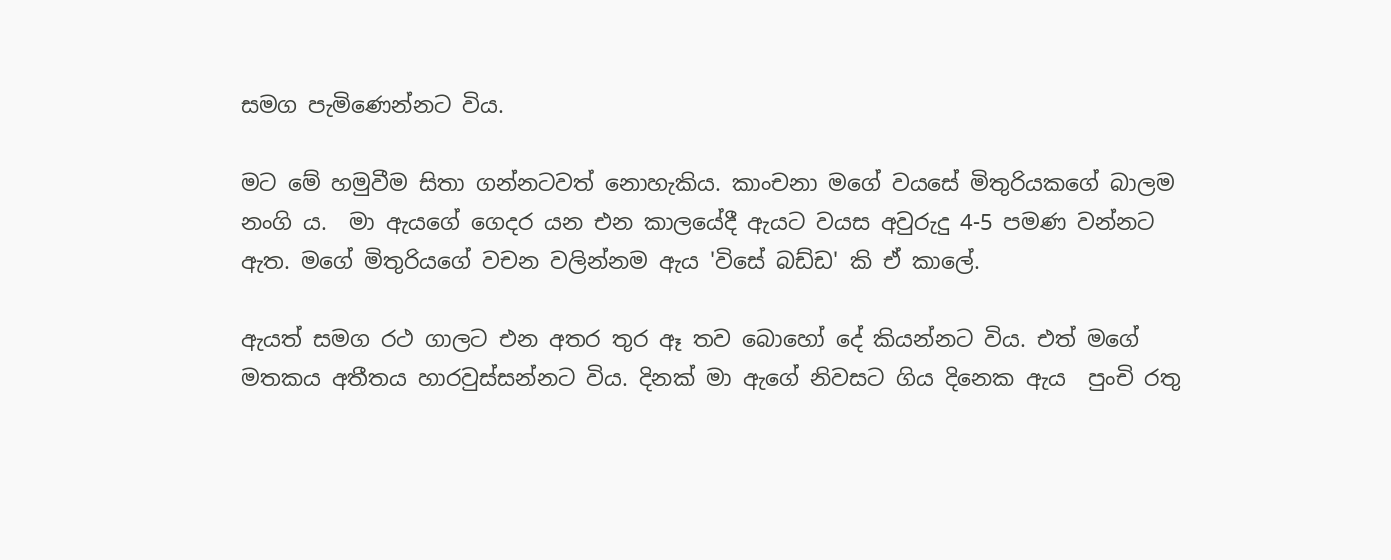සමග පැමිණෙන්නට විය.

මට මේ හමුවීම සිතා ගන්නටවත් නොහැකිය. කාංචනා මගේ වයසේ මිතුරියකගේ බාලම නංගි ය.  මා ඇයගේ ගෙදර යන එන කාලයේදී ඇයට වයස අවුරුදු 4-5 පමණ වන්නට ඇත. මගේ මිතුරියගේ වචන වලින්නම ඇය 'විසේ බඩ්ඩ' කි ඒ කාලේ.

ඇයත් සමග රථ ගාලට එන අතර තුර ඈ තව බොහෝ දේ කියන්නට විය. එත් මගේ මතකය අතීතය හාරවුස්සන්නට විය. දිනක් මා ඇගේ නිවසට ගිය දිනෙක ඇය  පුංචි රතු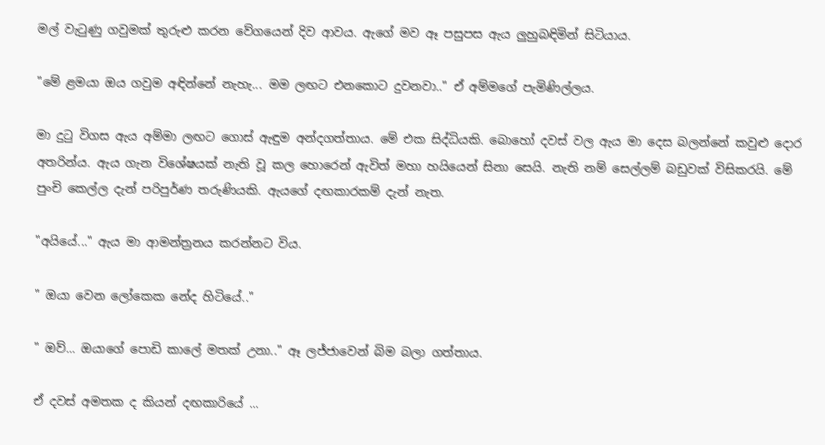මල් වැටුණු ගවුමක් තුරුළු කරන වේගයෙන් දිව ආවය. ඇගේ මව ඈ පසුපස ඇය ලුහුබඳිමින් සිටියාය.

"මේ ළමයා ඔය ගවුම අඳින්නේ නැහැ... මම ලඟට එනකොට දුවනවා.." ඒ අම්මගේ පැමිණිල්ලය.

මා දුටු විගස ඇය අම්මා ලඟට ගොස් ඇඳුම අන්දගත්තාය. මේ එක සිද්ධියකි. බොහෝ දවස් වල ඇය මා දෙස බලන්නේ කවුළු දොර අතරින්ය. ඇය ගැන විශේෂයක් නැති වූ කල හොරෙන් ඇවිත් මහා හයියෙන් සිනා සෙයි. නැති නම් සෙල්ලම් බඩුවක් විසිකරයි. මේ පුංචි කෙල්ල දැන් පරිපුර්ණ තරුණියකි. ඇයගේ දඟකාරකම් දැන් නැත.

"අයියේ..." ඇය මා ආමන්ත්‍රනය කරන්නට විය.

" ඔයා වෙන ලෝකෙක නේද හිටියේ.."

" ඔව්... ඔයාගේ පොඩි කාලේ මතක් උනා.." ඈ ලජ්ජාවෙන් බිම බලා ගත්තාය.

ඒ දවස් අමතක ද කියන් දඟකාරියේ ...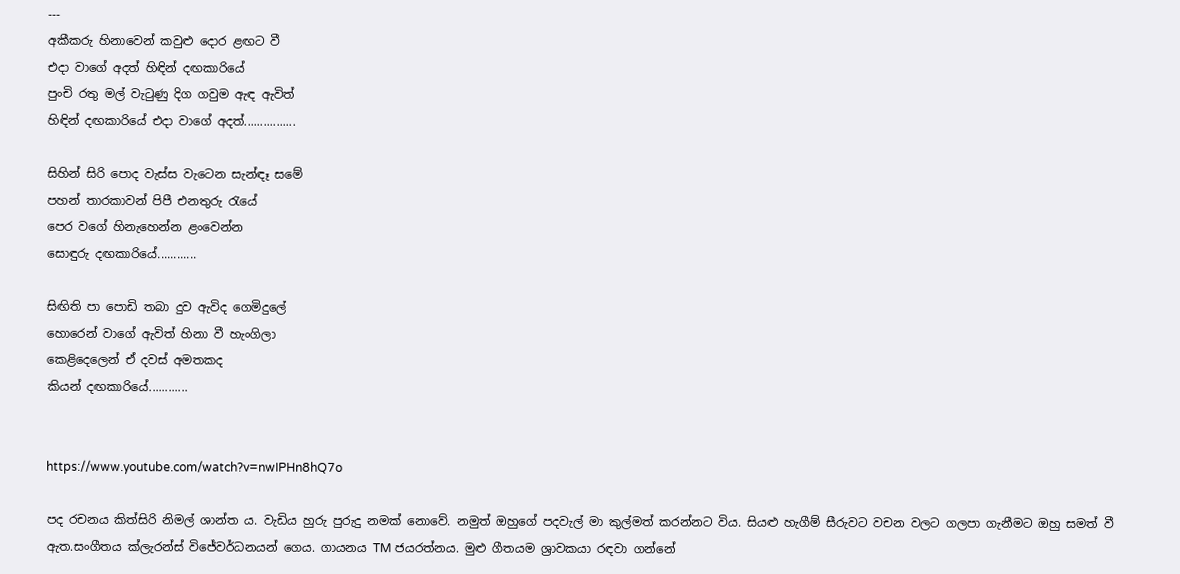---
අකීකරු හිනාවෙන් කවුළු දොර ළඟට වී
එදා වාගේ අදත් හිඳින් දඟකාරියේ
පුංචි රතු මල් වැටුණු දිග ගවුම ඇඳ ඇවිත්
හිඳින් දඟකාරියේ එදා වාගේ අදත්................

සිහින් සිරි පොද වැස්ස වැටෙන සැන්ඳෑ සමේ
පහන් තාරකාවන් පිපී එනතුරු රැයේ
පෙර වගේ හිනැහෙන්න ළංවෙන්න
සොඳුරු දඟකාරියේ............

සිඟිති පා පොඩි තබා දුව ඇවිද ගෙමිදුලේ
හොරෙන් වාගේ ඇවිත් හිනා වී හැංගිලා
කෙළිදෙලෙන් ඒ දවස් අමතකද
කියන් දඟකාරියේ............


https://www.youtube.com/watch?v=nwIPHn8hQ7o

පද රචනය කිත්සිරි නිමල් ශාන්ත ය. වැඩිය හුරු පුරුදු නමක් නොවේ. නමුත් ඔහුගේ පදවැල් මා කුල්මත් කරන්නට විය. සියළු හැගීම් සීරුවට වචන වලට ගලපා ගැනීමට ඔහු සමත් වී ඇත.සංගීතය ක්ලැරන්ස් විජේවර්ධනයන් ගෙය. ගායනය TM ජයරත්නය. මුළු ගීතයම ශ්‍රාවකයා රඳවා ගන්නේ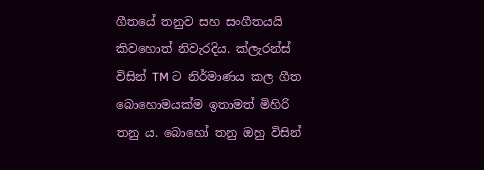ගීතයේ තනුව සහ සංගීතයයි කිවහොත් නිවැරදිය. ක්ලැරන්ස් විසින් TM ට නිර්මාණය කල ගීත බොහොමයක්ම ඉතාමත් මිහිරි තනු ය. බොහෝ තනු ඔහු විසින්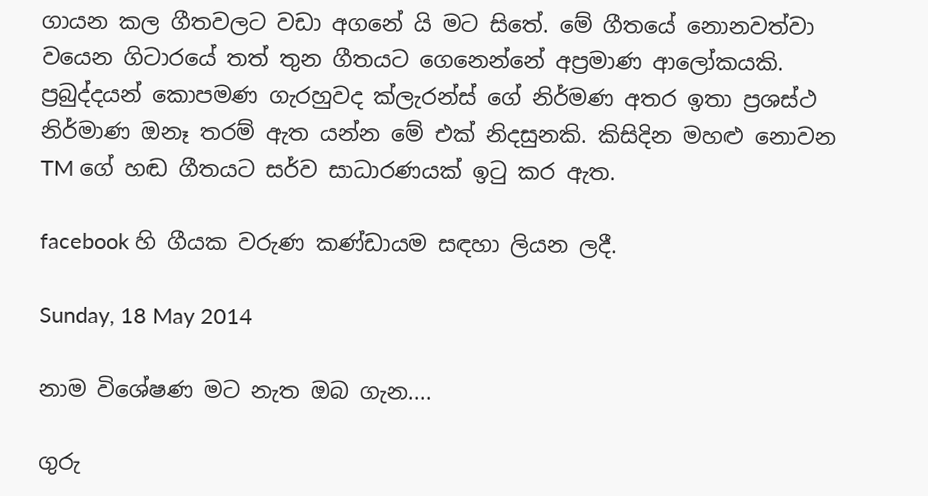ගායන කල ගීතවලට වඩා අගනේ යි මට සිතේ. මේ ගීතයේ නොනවත්වා වයෙන ගිටාරයේ තත් තුන ගීතයට ගෙනෙන්නේ අප්‍රමාණ ආලෝකයකි. ප්‍රබුද්දයන් කොපමණ ගැරහුවද ක්ලැරන්ස් ගේ නිර්මණ අතර ඉතා ප්‍රශස්ථ නිර්මාණ ඔනෑ තරම් ඇත යන්න මේ එක් නිදසුනකි. කිසිදින මහළු නොවන TM ගේ හඬ ගීතයට සර්ව සාධාරණයක් ඉටු කර ඇත.

facebook හි ගීයක වරුණ කණ්ඩායම සඳහා ලියන ලදී.

Sunday, 18 May 2014

නාම විශේෂණ මට නැත ඔබ ගැන....

ගුරු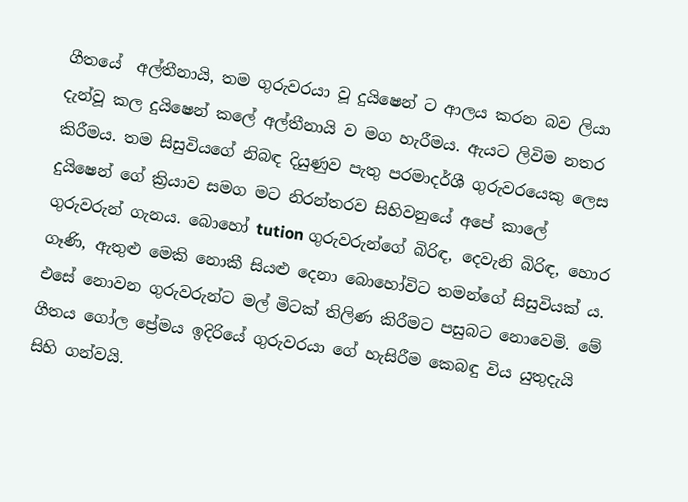ගීතයේ  අල්තීනායි, තම ගුරුවරයා වූ දුයිෂෙන් ට ආලය කරන බව ලියා දැන්වූ කල දුයිෂෙන් කලේ අල්තීනායි ව මග හැරීමය. ඇයට ලිවිම නතර කිරීමය. තම සිසුවියගේ නිබඳ දියුණුව පැතු පරමාදර්ශී ගුරුවරයෙකු ලෙස දුයිෂෙන් ගේ ක්‍රියාව සමග මට නිරන්තරව සිහිවනුයේ අපේ කාලේ ගුරුවරුන් ගැනය. බොහෝ tution ගුරුවරුන්ගේ බිරිඳ, දෙවැනි බිරිඳ, හොර ගෑණි, ඇතුළු මෙකි නොකී සියළු දෙනා බොහෝවිට තමන්ගේ සිසුවියක් ය. එසේ නොවන ගුරුවරුන්ට මල් මිටක් තිලිණ කිරීමට පසුබට නොවෙමි. මේ ගීතය ගෝල ප්‍රේමය ඉදිරියේ ගුරුවරයා ගේ හැසිරීම කෙබඳු විය යුතුදැයි සිහි ගන්වයි.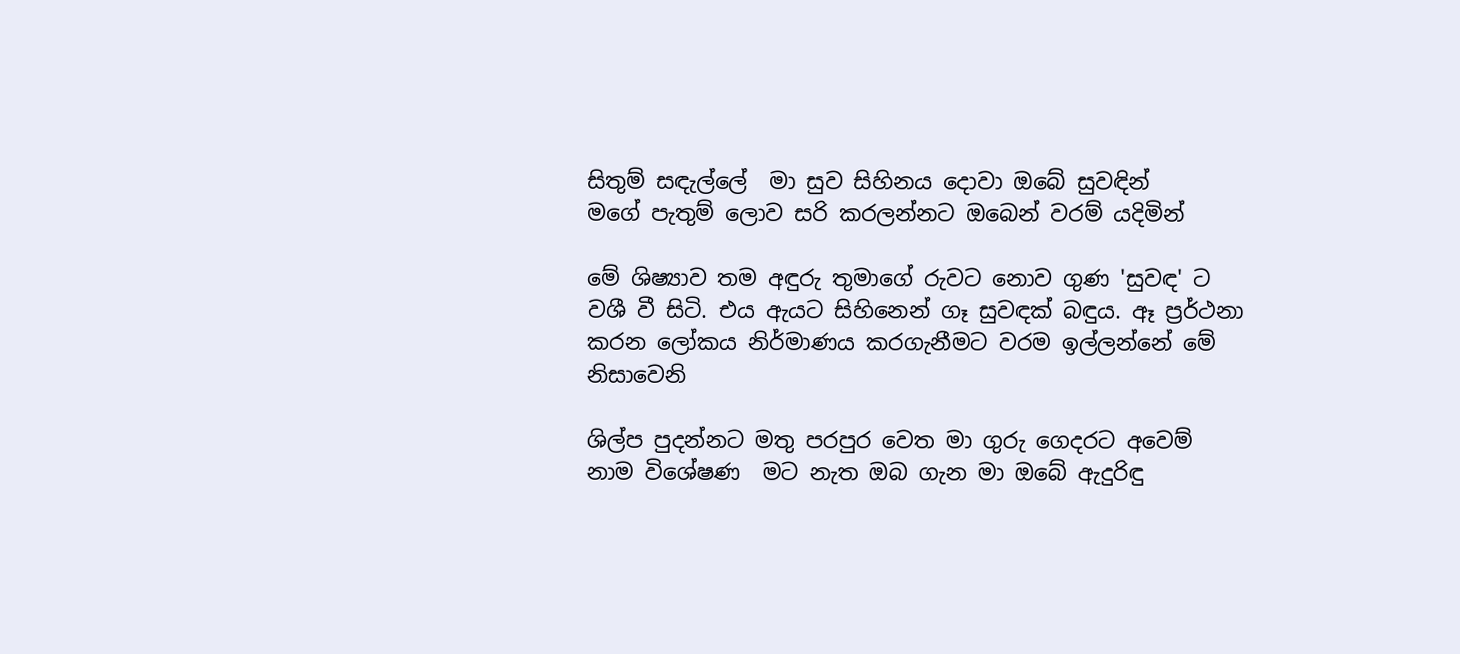සිතුම් සඳැල්ලේ  මා සුව සිහිනය දොවා ඔබේ සුවඳින්
මගේ පැතුම් ලොව සරි කරලන්නට ඔබෙන් වරම් යදිමින්

මේ ශිෂ්‍යාව තම අඳුරු තුමාගේ රුවට නොව ගුණ 'සුවඳ' ට වශී වී සිටි. එය ඇයට සිහිනෙන් ගෑ සුවඳක් බඳුය. ඈ ප්‍රර්ථනා කරන ලෝකය නිර්මාණය කරගැනීමට වරම ඉල්ලන්නේ මේ නිසාවෙනි

ශිල්ප පුදන්නට මතු පරපුර වෙත මා ගුරු ගෙදරට අවෙම්
නාම විශේෂණ  මට නැත ඔබ ගැන මා ඔබේ ඇදුරිඳු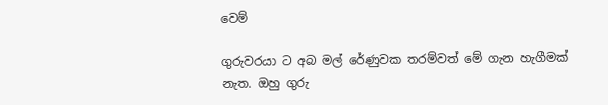වෙම්

ගුරුවරයා ට අබ මල් රේණුවක තරම්වත් මේ ගැන හැගීමක් නැත. ඔහු ගුරු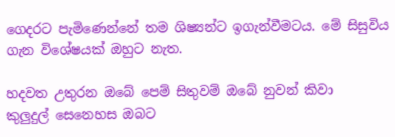ගෙදරට පැමිණෙන්නේ තම ශිෂ්‍යන්ට ඉගැන්වීමටය. මේ සිසුවිය ගැන විශේෂයක් ඔහුට නැත.

හදවත උතුරන ඔබේ පෙම් සිතුවම් ඔබේ නුවන් කිවා
කුලුදුල් සෙනෙහස ඔබට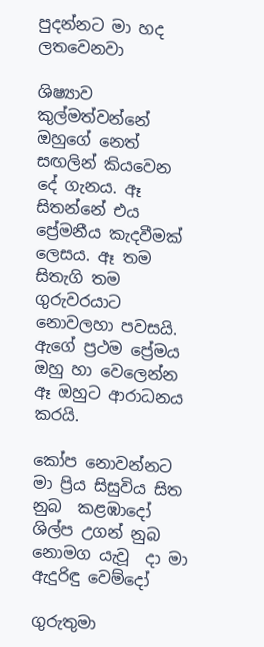පුදන්නට මා හද ලතවෙනවා

ශිෂ්‍යාව කුල්මත්වන්නේ ඔහුගේ නෙත් සඟලින් කියවෙන දේ ගැනය. ඈ සිතන්නේ එය ප්‍රේමනීය කැදවීමක් ලෙසය. ඈ තම සිතැගි තම ගුරුවරයාට නොවලහා පවසයි. ඇගේ ප්‍රථම ප්‍රේමය ඔහු හා වෙලෙන්න ඈ ඔහුට ආරාධනය කරයි.

කෝප නොවන්නට මා ප්‍රිය සිසුවිය සිත නුබ  කළඹාදෝ
ශිල්ප උගන් නුබ නොමග යැවූ  දා මා ඇදුරිඳු වෙම්දෝ

ගුරුතුමා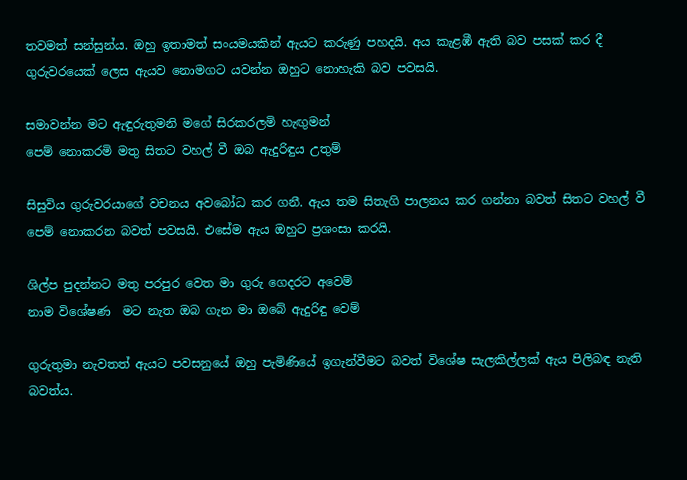තවමත් සන්සුන්ය. ඔහු ඉතාමත් සංයමයකින් ඇයට කරුණු පහදයි. අය කැළඹී ඇති බව පසක් කර දී ගුරුවරයෙක් ලෙස ඇයව නොමගට යවන්න ඔහුට නොහැකි බව පවසයි.

සමාවන්න මට ඇඳුරුතුමනි මගේ සිරකරලමි හැඟුමන්
පෙම් නොකරමි මතු සිතට වහල් වී ඔබ ඇදුරිඳුය උතුම්

සිසුවිය ගුරුවරයාගේ වචනය අවබෝධ කර ගනී. ඇය තම සිතැගි පාලනය කර ගන්නා බවත් සිතට වහල් වී පෙම් නොකරන බවත් පවසයි. එසේම ඇය ඔහුට ප්‍රශංසා කරයි.

ශිල්ප පුදන්නට මතු පරපුර වෙත මා ගුරු ගෙදරට අවෙම්
නාම විශේෂණ  මට නැත ඔබ ගැන මා ඔබේ ඇදුරිඳු වෙම්

ගුරුතුමා නැවතත් ඇයට පවසනුයේ ඔහු පැමිණියේ ඉගැන්වීමට බවත් විශේෂ සැලකිල්ලක් ඇය පිලිබඳ නැති බවත්ය.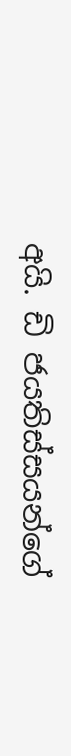අයි. ඩි ජයතිස්සයන්ගේ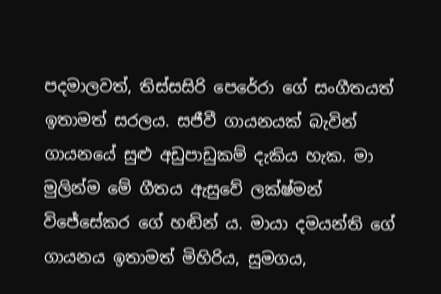පදමාලවත්, තිස්සසිරි පෙරේරා ගේ සංගීතයත් ඉතාමත් සරලය. සජීවී ගායනයක් බැවින් ගායනයේ සුළු අඩුපාඩුකම් දැකිය හැක. මා මුලින්ම මේ ගීතය ඇසුවේ ලක්ෂ්මන් විජේසේකර ගේ හඬින් ය. මායා දමයන්ති ගේ ගායනය ඉතාමත් මිහිරිය, සුමගය,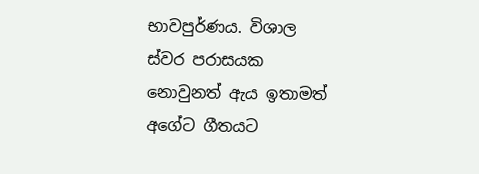භාවපුර්ණය. විශාල ස්වර පරාසයක නොවුනත් ඇය ඉතාමත් අගේට ගීතයට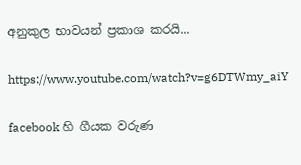අනුකුල භාවයන් ප්‍රකාශ කරයි...

https://www.youtube.com/watch?v=g6DTWmy_aiY

facebook හි ගීයක වරුණ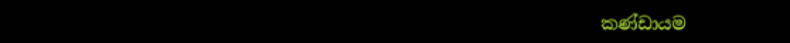කණ්ඩායම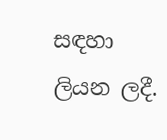සඳහා ලියන ලදී.